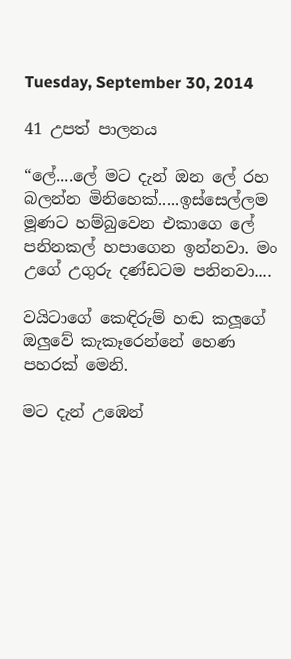Tuesday, September 30, 2014

41 උපත් පාලනය

“ලේ....ලේ මට දැන් ඔන ලේ රහ බලන්න මිනිහෙක්.....ඉස්සෙල්ලම මූණට හම්බුවෙන එකාගෙ ලේ පනිනකල් හපාගෙන ඉන්නවා. මං උගේ උගුරු දණ්ඩටම පනිනවා....

වයිටාගේ කෙඳිරුම් හඬ කලූගේ ඔලුවේ කැකෑරෙන්නේ හෙණ පහරක් මෙනි.

මට දැන් උඹෙන්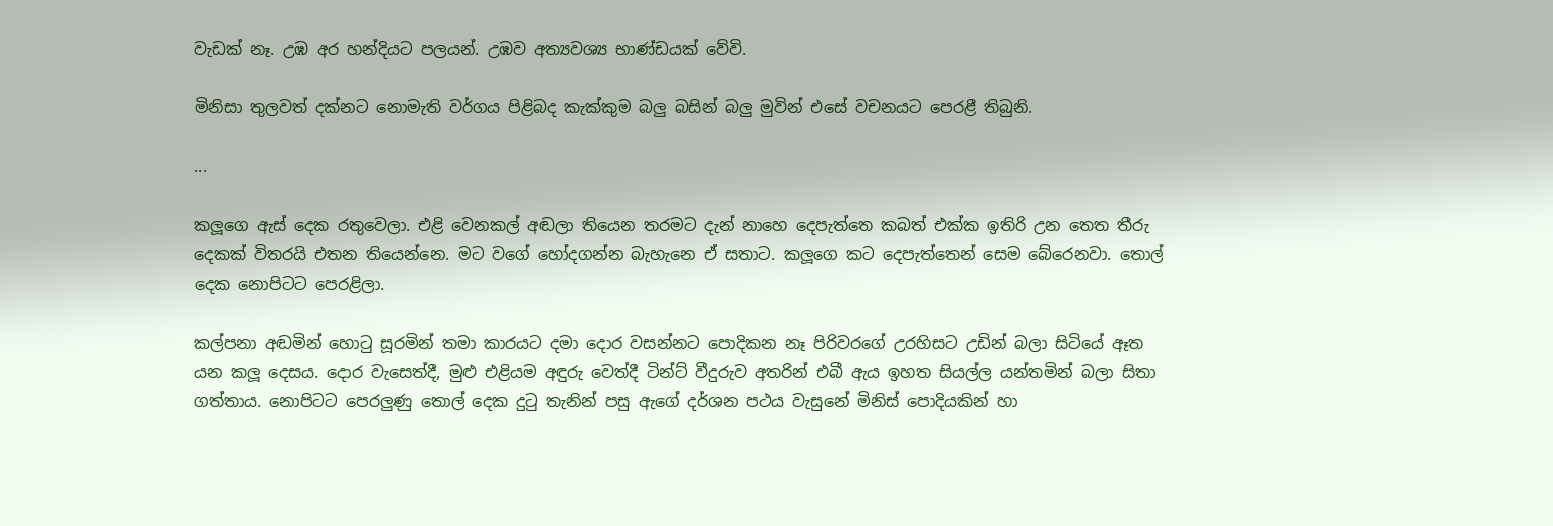වැඩක් නෑ. උඹ අර හන්දියට පලයන්. උඹව අත්‍යවශ්‍ය භාණ්ඩයක් වේවි.

මිනිසා තුලවත් දක්නට නොමැති වර්ගය පිළිබද කැක්කුම බලු බසින් බලු මුවින් එසේ වචනයට පෙරළී තිබුනි.

...

කලූගෙ ඇස් දෙක රතුවෙලා. එළි වෙනකල් අඬලා තියෙන තරමට දැන් නාහෙ දෙපැත්තෙ කබත් එක්ක ඉතිරි උන තෙත තීරු දෙකක් විතරයි එතන තියෙන්නෙ. මට වගේ හෝදගන්න බැහැනෙ ඒ සතාට. කලූගෙ කට දෙපැත්තෙන් සෙම බේරෙනවා. තොල් දෙක නොපිටට පෙරළිලා.

කල්පනා අඬමින් හොටු සූරමින් තමා කාරයට දමා දොර වසන්නට පොදිකන නෑ පිරිවරගේ උරහිසට උඩින් බලා සිටියේ ඈත යන කලූ දෙසය. දොර වැසෙත්දී, මුළු එළියම අඳුරු වෙත්දී ටින්ට් වීදුරුව අතරින් එබී ඇය ඉහත සියල්ල යන්තමින් බලා සිතා ගත්තාය. නොපිටට පෙරලුණු තොල් දෙක දුටු තැනින් පසු ඇගේ දර්ශන පථය වැසුනේ මිනිස් පොදියකින් හා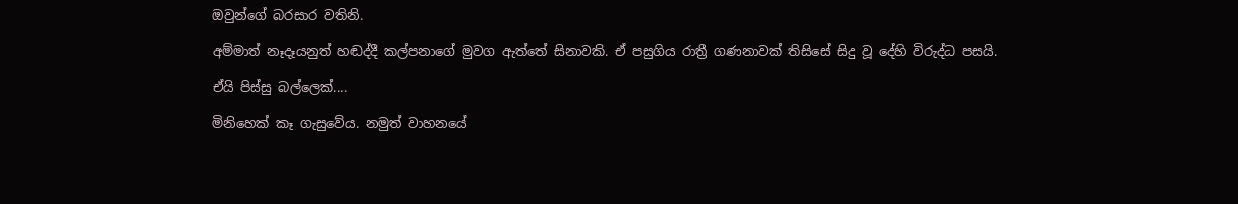ඔවුන්ගේ බරසාර වතිනි.

අම්මාත් නෑදෑයනුත් හඬද්දී කල්පනාගේ මුවග ඇත්තේ සිනාවකි. ඒ පසුගිය රාත්‍රී ගණනාවක් තිසිසේ සිදු වූ දේහි විරුද්ධ පසයි.

ඒයි පිස්සු බල්ලෙක්....

මිනිහෙක් කෑ ගැසුවේය. නමුත් වාහනයේ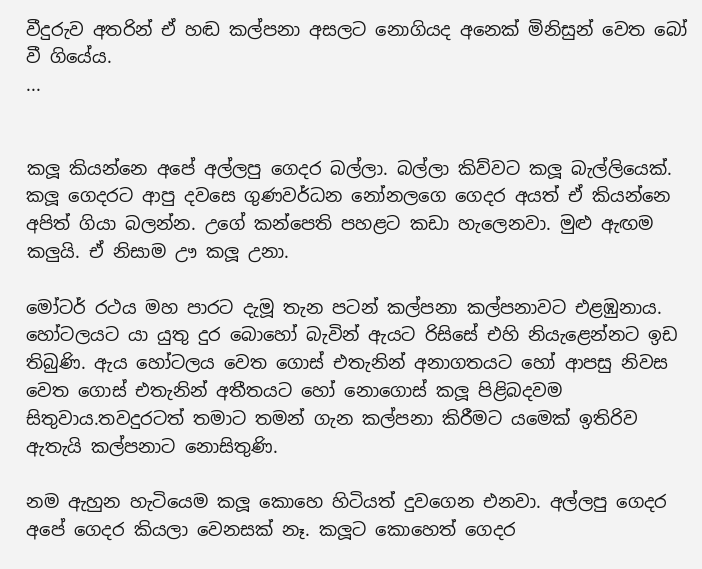වීදුරුව අතරින් ඒ හඬ කල්පනා අසලට නොගියද අනෙක් මිනිසුන් වෙත බෝ වී ගියේය.
...


කලූ කියන්නෙ අපේ අල්ලපු ගෙදර බල්ලා. බල්ලා කිව්වට කලූ බැල්ලියෙක්. කලූ ගෙදරට ආපු දවසෙ ගුණවර්ධන නෝනලගෙ ගෙදර අයත් ඒ කියන්නෙ අපිත් ගියා බලන්න. උගේ කන්පෙති පහළට කඩා හැලෙනවා. මුළු ඇඟම කලුයි. ඒ නිසාම ඌ කලූ උනා.

මෝටර් රථය මහ පාරට දැමූ තැන පටන් කල්පනා කල්පනාවට එළඹුනාය. හෝටලයට යා යුතු දුර බොහෝ බැවින් ඇයට රිසිසේ එහි නියැළෙන්නට ඉඩ තිබුණි. ඇය හෝටලය වෙත ගොස් එතැනින් අනාගතයට හෝ ආපසු නිවස වෙත ගොස් එතැනින් අතීතයට හෝ නොගොස් කලූ පිළිබදවම සිතුවාය.තවදුරටත් තමාට තමන් ගැන කල්පනා කිරීමට යමෙක් ඉතිරිව ඇතැයි කල්පනාට නොසිතුණි.

නම ඇහුන හැටියෙම කලූ කොහෙ හිටියත් දුවගෙන එනවා. අල්ලපු ගෙදර අපේ ගෙදර කියලා වෙනසක් නෑ. කලූට කොහෙත් ගෙදර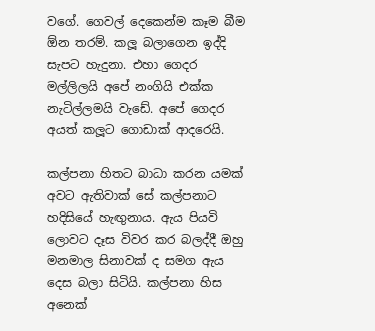වගේ. ගෙවල් දෙකෙන්ම කෑම බීම ඕන තරම්. කලූ බලාගෙන ඉද්දි සැපට හැදුනා. එහා ගෙදර මල්ලිලයි අපේ නංගියි එක්ක නැටිල්ලමයි වැඩේ. අපේ ගෙදර අයත් කලූට ගොඩාක් ආදරෙයි.

කල්පනා හිතට බාධා කරන යමක් අවට ඇතිවාක් සේ කල්පනාට හදිසියේ හැඟුනාය. ඇය පියවි ලොවට දෑස විවර කර බලද්දී ඔහු මනමාල සිනාවක් ද සමග ඇය දෙස බලා සිටියි. කල්පනා හිස අනෙක්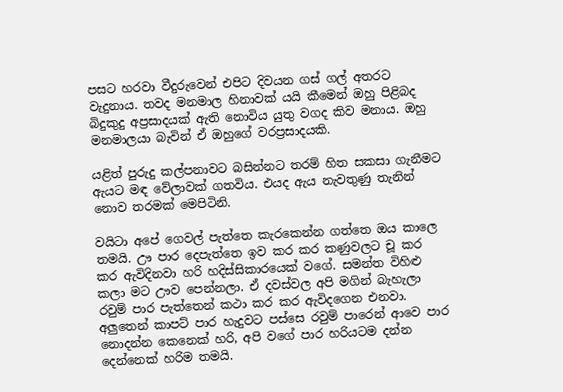පසට හරවා වීදුරුවෙන් එපිට දිවයන ගස් ගල් අතරට වැදුනාය. තවද මනමාල හිනාවක් යයි කීමෙන් ඔහු පිළිබද බිදුකුදු අප්‍රසාදයක් ඇති නොවිය යුතු වගද කිව මනාය. ඔහු මනමාලයා බැවින් ඒ ඔහුගේ වරප්‍රසාදයකි.

යළිත් පුරුදු කල්පනාවට බසින්නට තරම් හිත සකසා ගැනීමට ඇයට මඳ වේලාවක් ගතවිය. එයද ඇය නැවතුණු තැනින් නොව තරමක් මෙපිටිනි.

වයිටා අපේ ගෙවල් පැත්තෙ කැරකෙන්න ගත්තෙ ඔය කාලෙ තමයි. ඌ පාර දෙපැත්තෙ ඉව කර කර කණුවලට චූ කර කර ඇවිදිනවා හරි හදිස්සිකාරයෙක් වගේ. සමන්ත විහිළු කලා මට ඌව පෙන්නලා. ඒ දවස්වල අපි මගින් බැහැලා රවුම් පාර පැත්තෙන් කථා කර කර ඇවිදගෙන එනවා. අලුතෙන් කාපට් පාර හැදුවට පස්සෙ රවුම් පාරෙන් ආවෙ පාර නොදන්න කෙනෙක් හරි, අපි වගේ පාර හරියටම දන්න දෙන්නෙක් හරිම තමයි.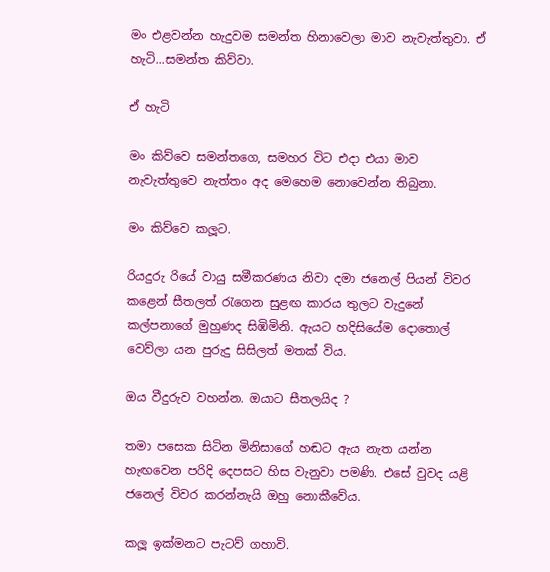මං එළවන්න හැදුවම සමන්ත හිනාවෙලා මාව නැවැත්තුවා. ඒ හැටි...සමන්ත කිව්වා.

ඒ හැටි

මං කිව්වෙ සමන්තගෙ, සමහර විට එදා එයා මාව නැවැත්තුවෙ නැත්තං අද මෙහෙම නොවෙන්න තිබුනා.

මං කිව්වෙ කලූට.

රියදුරු රියේ වායු සමීකරණය නිවා දමා ජනෙල් පියන් විවර කළෙන් සීතලත් රැගෙන සුළඟ කාරය තුලට වැදුනේ කල්පනාගේ මුහුණද සිඹිමිනි. ඇයට හදිසියේම දොතොල් වෙව්ලා යන පුරුදු සිසිලත් මතක් විය.

ඔය වීදුරුව වහන්න. ඔයාට සීතලයිද ?

තමා පසෙක සිටින මිනිසාගේ හඬට ඇය නැත යන්න හැඟවෙන පරිදි දෙපසට හිස වැනුවා පමණි. එසේ වුවද යළි ජනෙල් විවර කරන්නැයි ඔහු නොකීවේය.

කලූ ඉක්මනට පැටව් ගහාවි.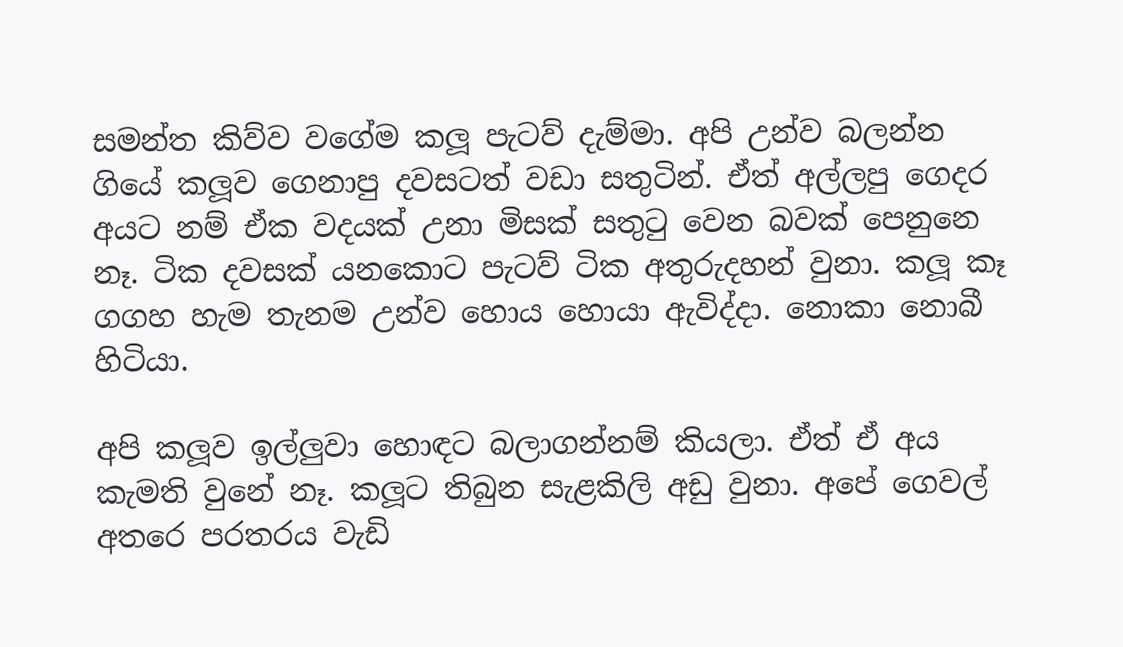සමන්ත කිව්ව වගේම කලූ පැටව් දැම්මා. අපි උන්ව බලන්න ගියේ කලූව ගෙනාපු දවසටත් වඩා සතුටින්. ඒත් අල්ලපු ගෙදර අයට නම් ඒක වදයක් උනා මිසක් සතුටු වෙන බවක් පෙනුනෙ නෑ. ටික දවසක් යනකොට පැටව් ටික අතුරුදහන් වුනා. කලූ කෑ ගගහ හැම තැනම උන්ව හොය හොයා ඇවිද්දා. නොකා නොබී හිටියා.

අපි කලූව ඉල්ලුවා හොඳට බලාගන්නම් කියලා. ඒත් ඒ අය කැමති වුනේ නෑ. කලූට තිබුන සැළකිලි අඩු වුනා. අපේ ගෙවල් අතරෙ පරතරය වැඩි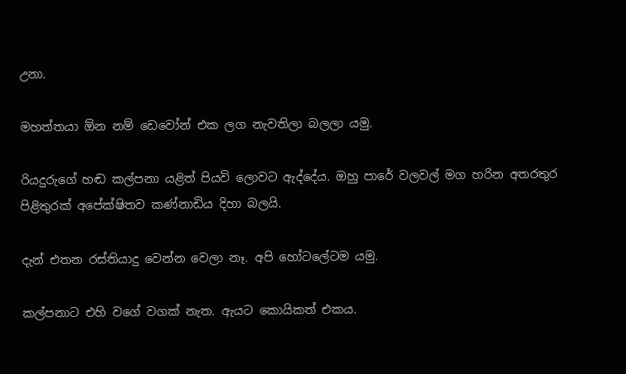උනා.

මහත්තයා ඕන නම් ඩෙවෝන් එක ලග නැවතිලා බලලා යමු.

රියදුරුගේ හඬ කල්පනා යළිත් පියවි ලොවට ඇද්දේය. ඔහු පාරේ වලවල් මග හරින අතරතුර පිළිතුරක් අපේක්ෂිතව කණ්නාඩිය දිහා බලයි.

දැන් එතන රස්තියාදු වෙන්න වෙලා නෑ. අපි හෝටලේටම යමු.

කල්පනාට එහි වගේ වගක් නැත. ඇයට කොයිකත් එකය.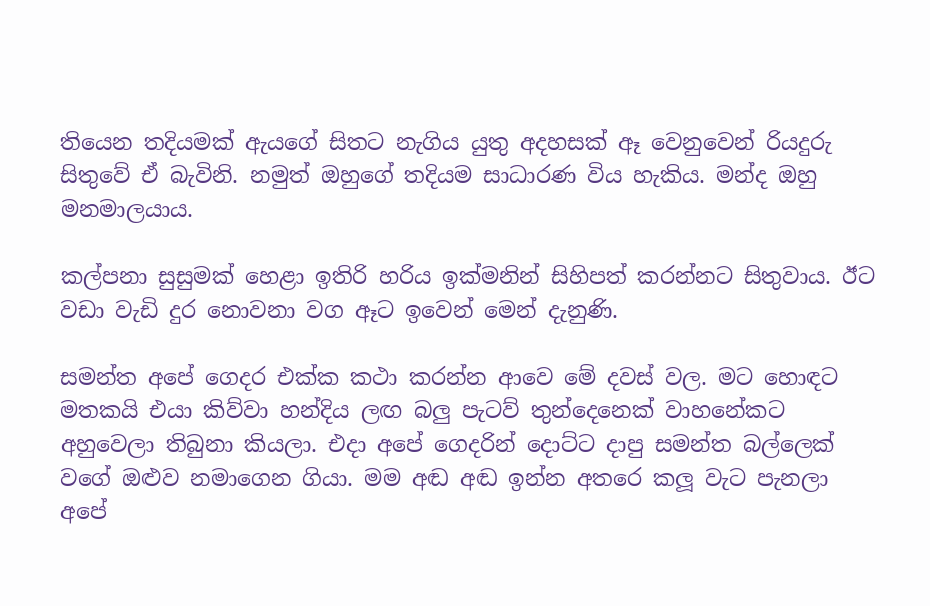තියෙන තදියමක් ඇයගේ සිතට නැගිය යුතු අදහසක් ඈ වෙනුවෙන් රියදුරු සිතුවේ ඒ බැවිනි. නමුත් ඔහුගේ තදියම සාධාරණ විය හැකිය. මන්ද ඔහු මනමාලයාය.

කල්පනා සුසුමක් හෙළා ඉතිරි හරිය ඉක්මනින් සිහිපත් කරන්නට සිතුවාය. ඊට වඩා වැඩි දුර නොවනා වග ඈට ඉවෙන් මෙන් දැනුණි.

සමන්ත අපේ ගෙදර එක්ක කථා කරන්න ආවෙ මේ දවස් වල. මට හොඳට මතකයි එයා කිව්වා හන්දිය ලඟ බලු පැටව් තුන්දෙනෙක් වාහනේකට අහුවෙලා තිබුනා කියලා. එදා අපේ ගෙදරින් දොට්ට දාපු සමන්ත බල්ලෙක් වගේ ඔළුව නමාගෙන ගියා. මම අඬ අඬ ඉන්න අතරෙ කලූ වැට පැනලා අපේ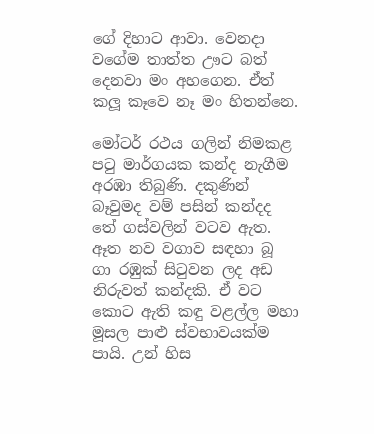ගේ දිහාට ආවා. වෙනදා වගේම තාත්ත ඌට බත් දෙනවා මං අහගෙන. ඒත් කලූ කෑවෙ නෑ මං හිතන්නෙ.

මෝටර් රථය ගලින් නිමකළ පටු මාර්ගයක කන්ද නැගීම අරඹා තිබුණි. දකුණින් බෑවුමද වම් පසින් කන්දද තේ ගස්වලින් වටව ඇත. ඈත නව වගාව සඳහා බූ ගා රඹුක් සිටුවන ලද අඩ නිරුවත් කන්දකි. ඒ වට කොට ඇති කඳු වළල්ල මහා මූසල පාළු ස්වභාවයක්ම පායි. උන් හිස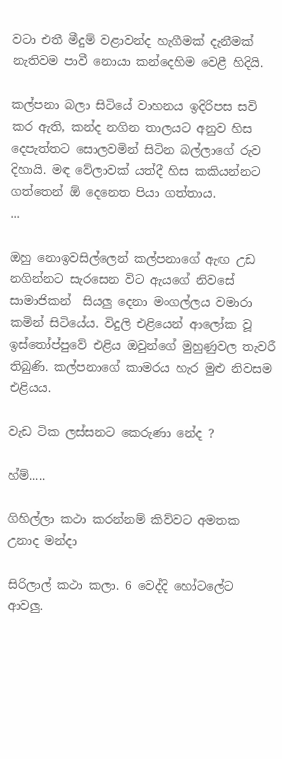වටා එතී මීදුම් වළාවන්ද හැගීමක් දැනීමක් නැතිවම පාවී නොයා කන්දෙහිම වෙළී හිදියි.

කල්පනා බලා සිටියේ වාහනය ඉදිරිපස සවි කර ඇති, කන්ද නගින තාලයට අනුව හිස දෙපැත්තට සොලවමින් සිටින බල්ලාගේ රුව දිහායි. මඳ වේලාවක් යත්දී හිස කකියන්නට ගත්තෙන් ඕ දෙනෙත පියා ගත්තාය.
...

ඔහු නොඉවසිල්ලෙන් කල්පනාගේ ඇඟ උඩ නගින්නට සැරසෙන විට ඇයගේ නිවසේ සාමාජිකන්  සියලු දෙනා මංගල්ලය වමාරා කමින් සිටියේය. විදුලි එළියෙන් ආලෝක වූ ඉස්තෝප්පුවේ එළිය ඔවුන්ගේ මුහුණුවල තැවරී තිබුණි. කල්පනාගේ කාමරය හැර මුළු නිවසම එළියය.

වැඩ ටික ලස්සනට කෙරුණා නේද ?

හ්ම්.....

ගිහිල්ලා කථා කරන්නම් කිව්වට අමතක උනාද මන්දා

සිරිලාල් කථා කලා. 6 වෙද්දි හෝටලේට ආවලු.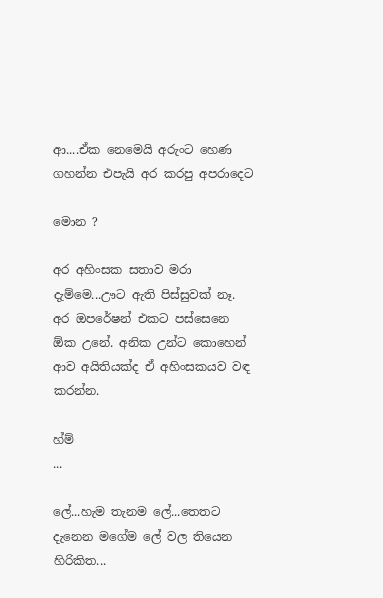ආ....ඒක නෙමෙයි අරුංට හෙණ ගහන්න එපැයි අර කරපු අපරාදෙට

මොන ?

අර අහිංසක සතාව මරා දැම්මෙ...ඌට ඇති පිස්සුවක් නෑ. අර ඔපරේෂන් එකට පස්සෙනෙ ඕක උනේ. අනික උන්ට කොහෙන් ආව අයිතියක්ද ඒ අහිංසකයව වඳ කරන්න.

හ්ම්
...

ලේ...හැම තැනම ලේ...තෙතට දැනෙන මගේම ලේ වල තියෙන හිරිකිත...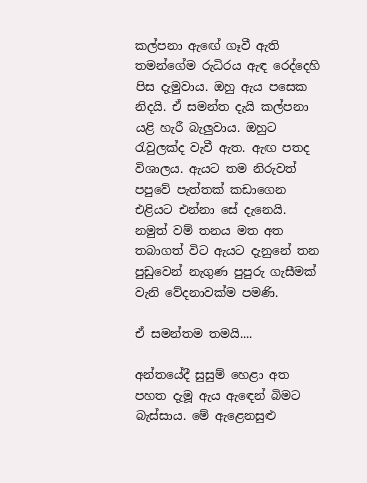කල්පනා ඇඟේ ගෑවී ඇති තමන්ගේම රුධිරය ඇඳ රෙද්දෙහි පිස දැමුවාය. ඔහු ඇය පසෙක නිදයි. ඒ සමන්ත දැයි කල්පනා යළි හැරී බැලුවාය. ඔහුට රැවුලක්ද වැවී ඇත. ඇඟ පතද විශාලය. ඇයට තම නිරුවත් පපුවේ පැත්තක් කඩාගෙන එළියට එන්නා සේ දැනෙයි. නමුත් වම් තනය මත අත තබාගත් විට ඇයට දැනුනේ තන පුඩුවෙන් නැගුණ පුපුරු ගැසීමක් වැනි වේදනාවක්ම පමණි.

ඒ සමන්තම තමයි....

අන්තයේදී සුසුම් හෙළා අත පහත දැමූ ඇය ඇඳෙන් බිමට බැස්සාය. මේ ඇළෙනසුළු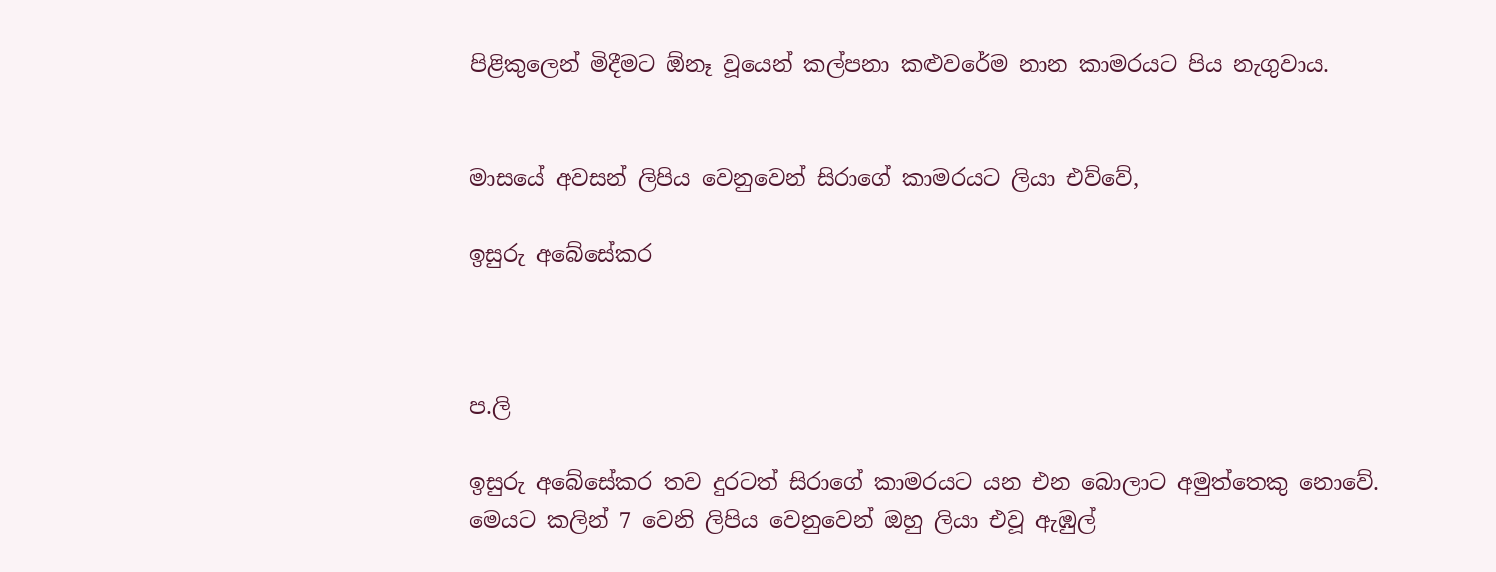පිළිකුලෙන් මිදීමට ඕනෑ වූයෙන් කල්පනා කළුවරේම නාන කාමරයට පිය නැගුවාය.


මාසයේ අවසන් ලිපිය වෙනුවෙන් සිරාගේ කාමරයට ලියා එව්වේ,

ඉසුරු අබේසේකර



ප.ලි

ඉසුරු අබේසේකර තව දුරටත් සිරාගේ කාමරයට යන එන බොලාට අමුත්තෙකු නොවේ. මෙයට කලින් 7 වෙනි ලිපිය වෙනුවෙන් ඔහු ලියා එවූ ඇඹුල්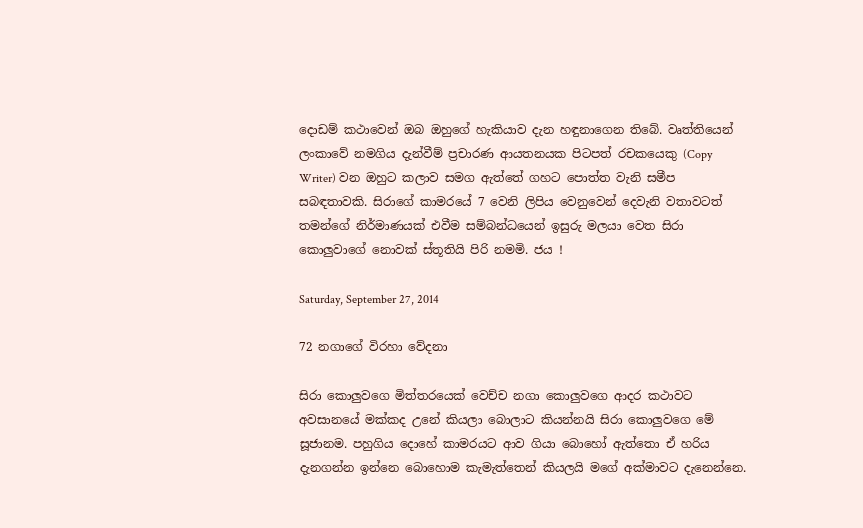දොඩම් කථාවෙන් ඔබ ඔහුගේ හැකියාව දැන හඳුනාගෙන තිබේ. වෘත්තියෙන් ලංකාවේ නමගිය දැන්වීම් ප්‍රචාරණ ආයතනයක පිටපත් රචකයෙකු (Copy Writer) වන ඔහුට කලාව සමග ඇත්තේ ගහට පොත්ත වැනි සමීප සබඳතාවකි. සිරාගේ කාමරයේ 7 වෙනි ලිපිය වෙනුවෙන් දෙවැනි වතාවටත් තමන්ගේ නිර්මාණයක් එවීම සම්බන්ධයෙන් ඉසුරු මලයා වෙත සිරා කොලුවාගේ නොවක් ස්තූතියි පිරි නමමි. ජය !

Saturday, September 27, 2014

72 නගාගේ විරහා වේදනා

සිරා කොලුවගෙ මිත්තරයෙක් වෙච්ච නගා කොලුවගෙ ආදර කථාවට අවසානයේ මක්කද උනේ කියලා බොලාට කියන්නයි සිරා කොලුවගෙ මේ සූජානම. පහුගිය දොහේ කාමරයට ආව ගියා බොහෝ ඇත්තො ඒ හරිය දැනගන්න ඉන්නෙ බොහොම කැමැත්තෙන් කියලයි මගේ අක්මාවට දැනෙන්නෙ.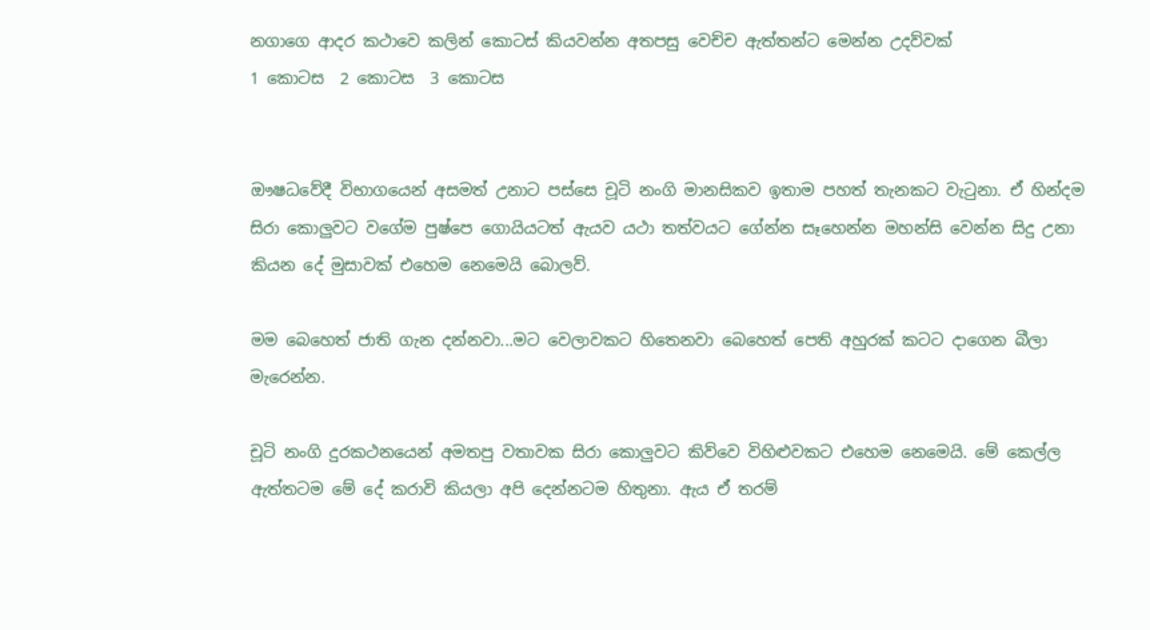නගාගෙ ආදර කථාවෙ කලින් කොටස් කියවන්න අතපසු වෙච්ච ඇත්තන්ට මෙන්න උදව්වක්
1 කොටස  2 කොටස  3 කොටස


ඖෂධවේදී විභාගයෙන් අසමත් උනාට පස්සෙ චූටි නංගි මානසිකව ඉතාම පහත් තැනකට වැටුනා. ඒ හින්දම සිරා කොලුවට වගේම පුෂ්පෙ ගොයියටත් ඇයව යථා තත්වයට ගේන්න සෑහෙන්න මහන්සි වෙන්න සිදු උනා කියන දේ මුසාවක් එහෙම නෙමෙයි බොලව්.

මම බෙහෙත් ජාති ගැන දන්නවා...මට වෙලාවකට හිතෙනවා බෙහෙත් පෙති අහුරක් කටට දාගෙන බීලා මැරෙන්න.

චූටි නංගි දුරකථනයෙන් අමතපු වතාවක සිරා කොලුවට කිව්වෙ විහිළුවකට එහෙම නෙමෙයි. මේ කෙල්ල ඇත්තටම මේ දේ කරාවි කියලා අපි දෙන්නටම හිතුනා. ඇය ඒ තරම්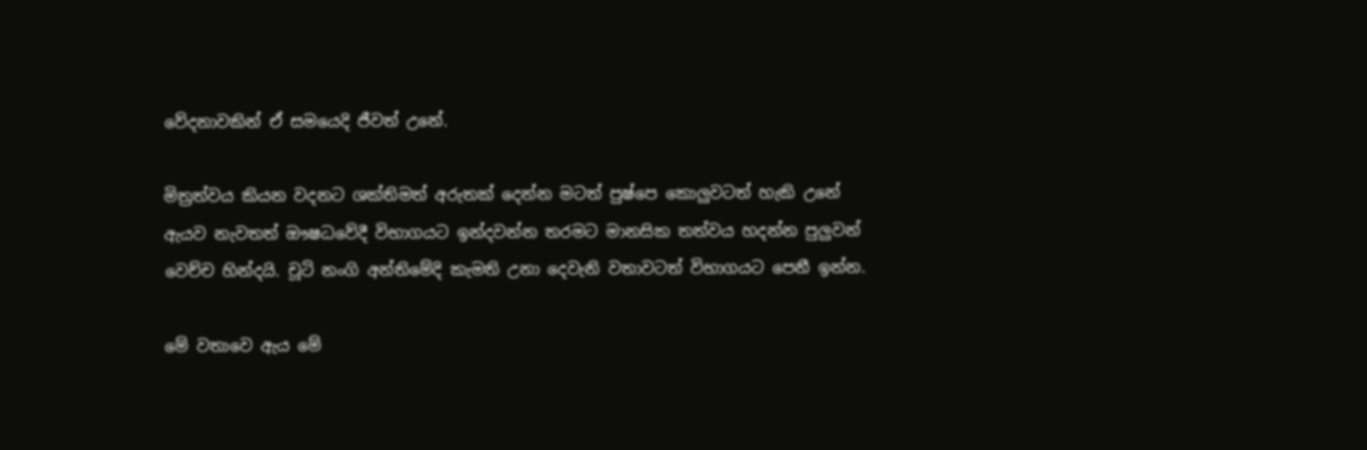වේදනාවකින් ඒ සමයෙදි ජීවත් උනේ.

මිත්‍රත්වය කියන වදනට ශක්තිමත් අරුතක් දෙන්න මටත් පුෂ්පෙ කොලුවටත් හැකි උනේ ඇයව නැවතත් ඖෂධවේදී විභාගයට ඉන්දවන්න තරමට මානසික තත්වය හදන්න පුලුවන් වෙච්ච හින්දයි. චූටි නංගි අන්තිමේදි කැමති උනා දෙවැනි වතාවටත් විභාගයට පෙනී ඉන්න.

මේ වතාවෙ ඇය මේ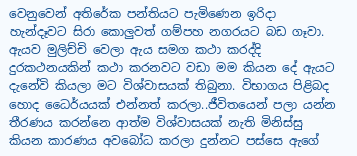වෙනුවෙන් අතිරේක පන්තියට පැමිණෙන ඉරිදා හැන්දෑවට සිරා කොලුවත් ගම්පහ නගරයට බඩ ගෑවා. ඇයව මුලිච්චි වෙලා ඇය සමග කථා කරද්දි දුරකථනයකින් කථා කරනවට වඩා මම කියන දේ ඇයට දැනේවි කියලා මට විශ්වාසයක් තිබුනා. විභාගය පිළිබද හොද ධෛර්යයක් එන්නත් කරලා..ජීවිතයෙන් පලා යන්න තීරණය කරන්නෙ ආත්ම විශ්වාසයක් නැති මිනිස්සු කියන කාරණය අවබෝධ කරලා දුන්නට පස්සෙ ඇගේ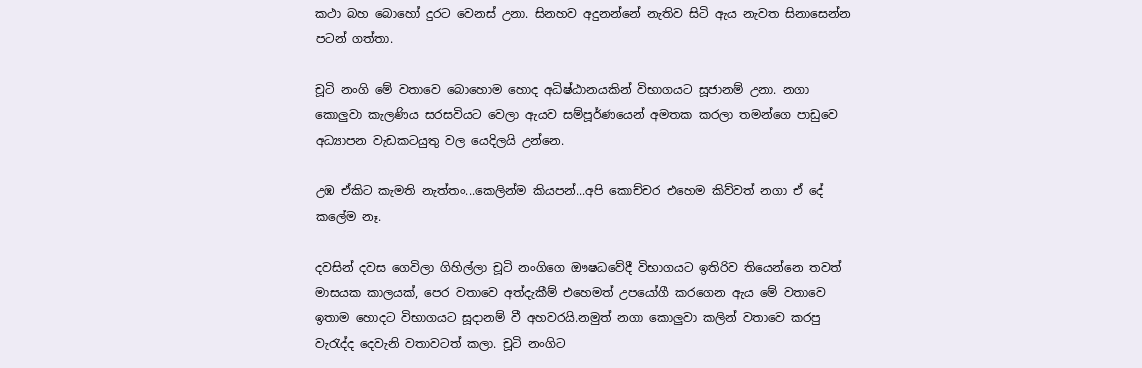කථා බහ බොහෝ දුරට වෙනස් උනා. සිනහව අදුනන්නේ නැතිව සිටි ඇය නැවත සිනාසෙන්න පටන් ගත්තා.

චූටි නංගි මේ වතාවෙ බොහොම හොද අධිෂ්ඨානයකින් විභාගයට සූජානම් උනා. නගා කොලුවා කැලණිය සරසවියට වෙලා ඇයව සම්පූර්ණයෙන් අමතක කරලා තමන්ගෙ පාඩුවෙ අධ්‍යාපන වැඩකටයුතු වල යෙදිලයි උන්නෙ.

උඹ ඒකිට කැමති නැත්තං...කෙලින්ම කියපන්...අපි කොච්චර එහෙම කිව්වත් නගා ඒ දේ කලේම නෑ.

දවසින් දවස ගෙවිලා ගිහිල්ලා චූටි නංගිගෙ ඖෂධවේදී විභාගයට ඉතිරිව තියෙන්නෙ තවත් මාසයක කාලයක්, පෙර වතාවෙ අත්දැකීම් එහෙමත් උපයෝගී කරගෙන ඇය මේ වතාවෙ ඉතාම හොදට විභාගයට සූදානම් වී අහවරයි.නමුත් නගා කොලුවා කලින් වතාවෙ කරපු වැරැද්ද දෙවැනි වතාවටත් කලා. චූටි නංගිට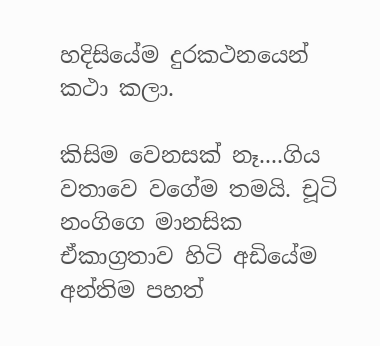හදිසියේම දුරකථනයෙන් කථා කලා.

කිසිම වෙනසක් නෑ....ගිය වතාවෙ වගේම තමයි. චූටි නංගිගෙ මානසික ඒකාග්‍රතාව හිටි අඩියේම අන්තිම පහත්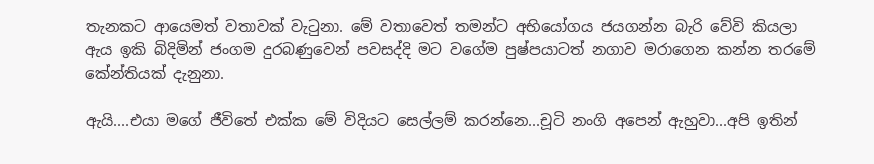තැනකට ආයෙමත් වතාවක් වැටුනා. මේ වතාවෙත් තමන්ට අභියෝගය ජයගන්න බැරි වේවි කියලා ඇය ඉකි බිදිමින් ජංගම දුරබණුවෙන් පවසද්දි මට වගේම පුෂ්පයාටත් නගාව මරාගෙන කන්න තරමේ කේන්තියක් දැනුනා.

ඇයි....එයා මගේ ජීවිතේ එක්ක මේ විදියට සෙල්ලම් කරන්නෙ...චූටි නංගි අපෙන් ඇහුවා...අපි ඉතින්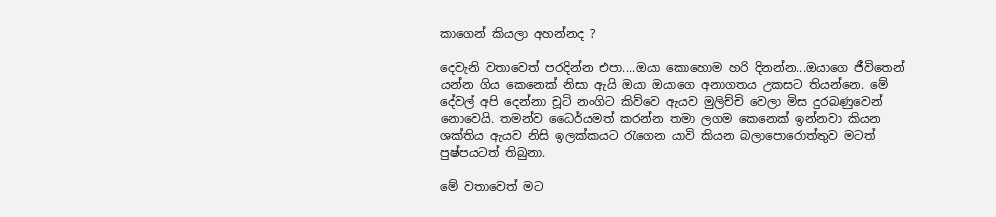කාගෙන් කියලා අහන්නද ?

දෙවැනි වතාවෙත් පරදින්න එපා....ඔයා කොහොම හරි දිනන්න...ඔයාගෙ ජීවිතෙන් යන්න ගිය කෙනෙක් නිසා ඇයි ඔයා ඔයාගෙ අනාගතය උකසට තියන්නෙ. මේ දේවල් අපි දෙන්නා චූටි නංගිට කිව්වෙ ඇයව මුලිච්චි වෙලා මිස දුරබණුවෙන් නොවෙයි. තමන්ව ධෛර්යමත් කරන්න තමා ලගම කෙනෙක් ඉන්නවා කියන ශක්තිය ඇයව නිසි ඉලක්කයට රැගෙන යාවි කියන බලාපොරොත්තුව මටත් පුෂ්පයටත් තිබුනා.

මේ වතාවෙත් මට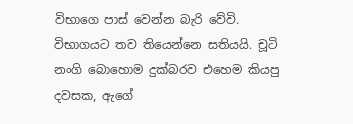විභාගෙ පාස් වෙන්න බැරි වේවි. විභාගයට තව තියෙන්නෙ සතියයි. චූටි නංගි බොහොම දුක්බරව එහෙම කියපු දවසක, ඇගේ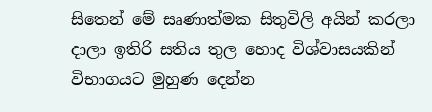සිතෙන් මේ සෘණාත්මක සිතුවිලි අයින් කරලා දාලා ඉතිරි සතිය තුල හොද විශ්වාසයකින් විභාගයට මුහුණ දෙන්න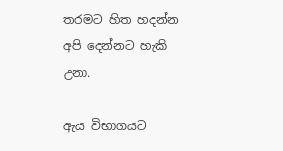තරමට හිත හදන්න අපි දෙන්නට හැකි උනා.

ඇය විභාගයට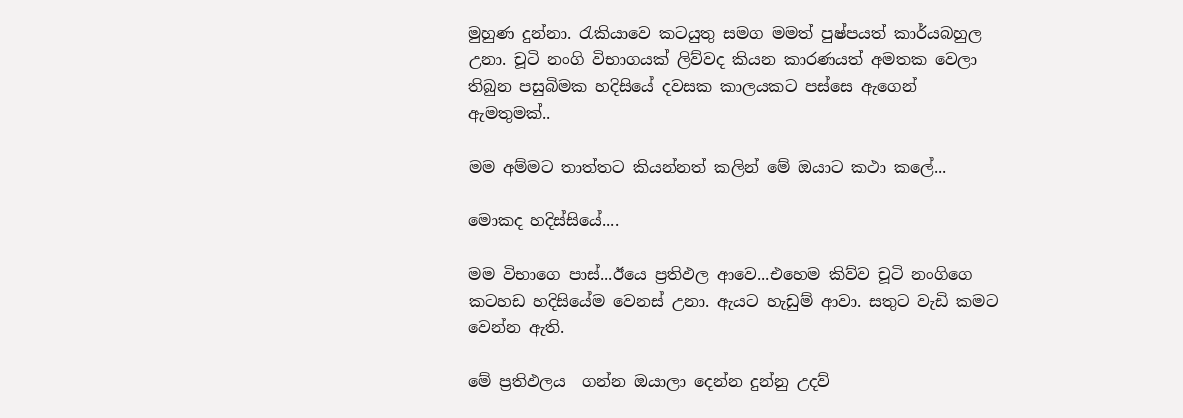මුහුණ දුන්නා. රැකියාවෙ කටයුතු සමග මමත් පුෂ්පයත් කාර්යබහුල උනා. චූටි නංගි විභාගයක් ලිව්වද කියන කාරණයත් අමතක වෙලා තිබුන පසුබිමක හදිසියේ දවසක කාලයකට පස්සෙ ඇගෙන් ඇමතුමක්..

මම අම්මට තාත්තට කියන්නත් කලින් මේ ඔයාට කථා කලේ...

මොකද හදිස්සියේ....

මම විභාගෙ පාස්...ඊයෙ ප්‍රතිඵල ආවෙ...එහෙම කිව්ව චූටි නංගිගෙ කටහඩ හදිසියේම වෙනස් උනා. ඇයට හැඩුම් ආවා. සතුට වැඩි කමට වෙන්න ඇති.

මේ ප්‍රතිඵලය  ගන්න ඔයාලා දෙන්න දුන්නු උදව්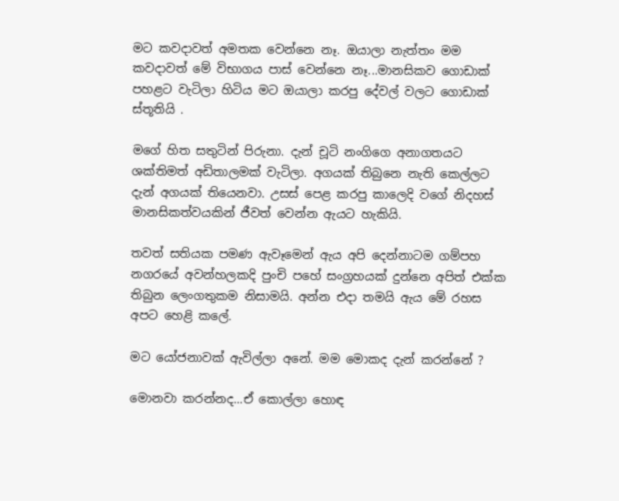මට කවදාවත් අමතක වෙන්නෙ නෑ. ඔයාලා නැත්තං මම කවදාවත් මේ විභාගය පාස් වෙන්නෙ නෑ...මානසිකව ගොඩාක් පහළට වැටිලා හිටිය මට ඔයාලා කරපු දේවල් වලට ගොඩාක් ස්තූතියි .

මගේ හිත සතුටින් පිරුනා. දැන් චූටි නංගිගෙ අනාගතයට ශක්තිමත් අඩිතාලමක් වැටිලා. අගයක් තිබුනෙ නැති කෙල්ලට දැන් අගයක් තියෙනවා. උසස් පෙළ කරපු කාලෙදි වගේ නිදහස් මානසිකත්වයකින් ජීවත් වෙන්න ඇයට හැකියි.

තවත් සතියක පමණ ඇවෑමෙන් ඇය අපි දෙන්නාටම ගම්පහ නගරයේ අවන්හලකදි පුංචි පහේ සංග්‍රහයක් දුන්නෙ අපිත් එක්ක තිබුන ලෙංගතුකම නිසාමයි. අන්න එදා තමයි ඇය මේ රහස අපට හෙළි කලේ.

මට යෝජනාවක් ඇවිල්ලා අනේ. මම මොකද දැන් කරන්නේ ?

මොනවා කරන්නද...ඒ කොල්ලා හොඳ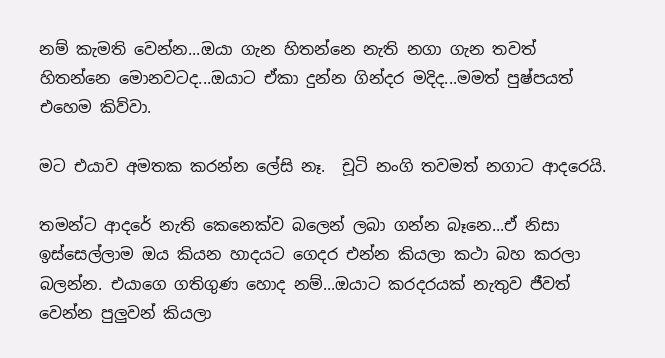නම් කැමති වෙන්න...ඔයා ගැන හිතන්නෙ නැති නගා ගැන තවත් හිතන්නෙ මොනවටද...ඔයාට ඒකා දුන්න ගින්දර මදිද...මමත් පුෂ්පයත් එහෙම කිව්වා.

මට එයාව අමතක කරන්න ලේසි නෑ.  චූටි නංගි තවමත් නගාට ආදරෙයි.

තමන්ට ආදරේ නැති කෙනෙක්ව බලෙන් ලබා ගන්න බෑනෙ...ඒ නිසා ඉස්සෙල්ලාම ඔය කියන හාදයට ගෙදර එන්න කියලා කථා බහ කරලා බලන්න. එයාගෙ ගතිගුණ හොද නම්...ඔයාට කරදරයක් නැතුව ජීවත් වෙන්න පුලුවන් කියලා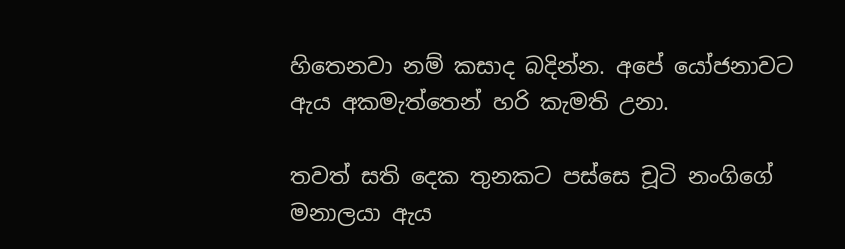හිතෙනවා නම් කසාද බදින්න. අපේ යෝජනාවට ඇය අකමැත්තෙන් හරි කැමති උනා.

තවත් සති දෙක තුනකට පස්සෙ චූටි නංගිගේ මනාලයා ඇය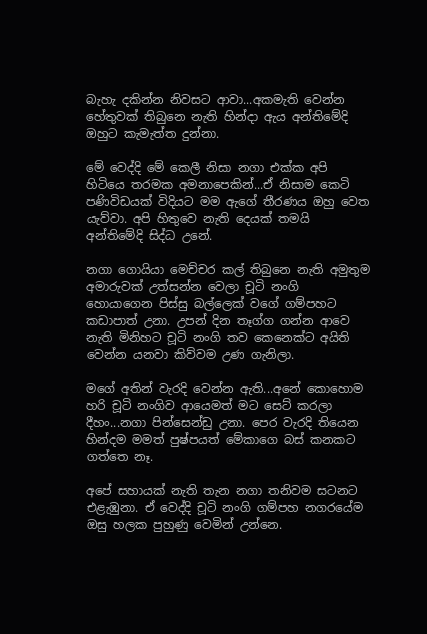බැහැ දකින්න නිවසට ආවා...අකමැති වෙන්න හේතුවක් තිබුනෙ නැති හින්දා ඇය අන්තිමේදි ඔහුට කැමැත්ත දුන්නා.

මේ වෙද්දි මේ කෙලී නිසා නගා එක්ක අපි හිටියෙ තරමක අමනාපෙකින්...ඒ නිසාම කෙටි පණිවිඩයක් විදියට මම ඇගේ තීරණය ඔහු වෙත යැව්වා. අපි හිතුවෙ නැති දෙයක් තමයි අන්තිමේදි සිද්ධ උනේ.

නගා ගොයියා මෙච්චර කල් තිබුනෙ නැති අමුතුම අමාරුවක් උත්සන්න වෙලා චූටි නංගි හොයාගෙන පිස්සු බල්ලෙක් වගේ ගම්පහට කඩාපාත් උනා. උපන් දින තෑග්ග ගන්න ආවෙ නැති මිනිහට චූටි නංගි තව කෙනෙක්ට අයිති වෙන්න යනවා කිව්වම උණ ගැනිලා.

මගේ අතින් වැරදි වෙන්න ඇති...අනේ කොහොම හරි චූටි නංගිව ආයෙමත් මට සෙට් කරලා දීහං...නගා පින්සෙන්ඩු උනා. පෙර වැරදි තියෙන හින්දම මමත් පුෂ්පයත් මේකාගෙ බස් කනකට ගත්තෙ නෑ.

අපේ සහායක් නැති තැන නගා තනිවම සටනට එළැඹුනා. ඒ වෙද්දි චූටි නංගි ගම්පහ නගරයේම ඔසු හලක පුහුණු වෙමින් උන්නෙ.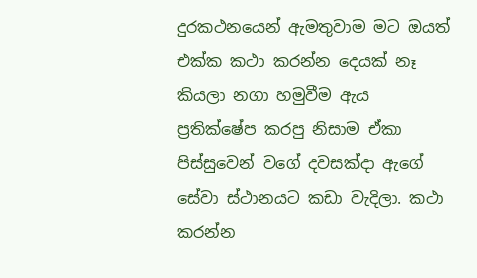දුරකථනයෙන් ඇමතුවාම මට ඔයත් එක්ක කථා කරන්න දෙයක් නෑ කියලා නගා හමුවීම ඇය ප්‍රතික්ෂේප කරපු නිසාම ඒකා පිස්සුවෙන් වගේ දවසක්දා ඇගේ සේවා ස්ථානයට කඩා වැදිලා. කථා කරන්න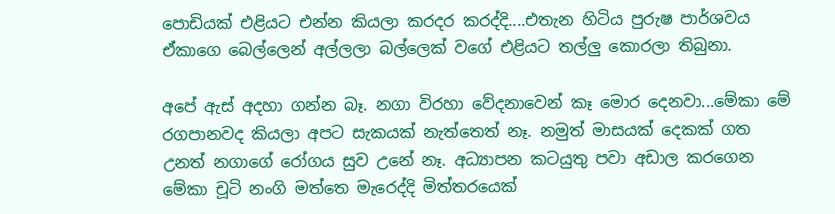පොඩියක් එළියට එන්න කියලා කරදර කරද්දි....එතැන හිටිය පුරුෂ පාර්ශවය ඒකාගෙ බෙල්ලෙන් අල්ලලා බල්ලෙක් වගේ එළියට තල්ලු කොරලා තිබුනා.

අපේ ඇස් අදහා ගන්න බෑ. නගා විරහා වේදනාවෙන් කෑ මොර දෙනවා...මේකා මේ රගපානවද කියලා අපට සැකයක් නැත්තෙත් නෑ. නමුත් මාසයක් දෙකක් ගත උනත් නගාගේ රෝගය සුව උනේ නෑ. අධ්‍යාපන කටයුතු පවා අඩාල කරගෙන මේකා චූටි නංගි මත්තෙ මැරෙද්දි මිත්තරයෙක්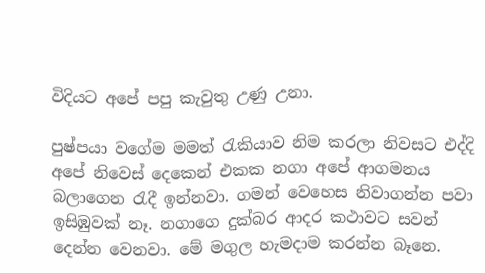විදියට අපේ පපු කැවුතු උණු උනා.

පුෂ්පයා වගේම මමත් රැකියාව නිම කරලා නිවසට එද්දි අපේ නිවෙස් දෙකෙන් එකක නගා අපේ ආගමනය බලාගෙන රැදී ඉන්නවා. ගමන් වෙහෙස නිවාගන්න පවා ඉසිඹුවක් නෑ. නගාගෙ දුක්බර ආදර කථාවට සවන් දෙන්න වෙනවා. මේ මගුල හැමදාම කරන්න බෑනෙ.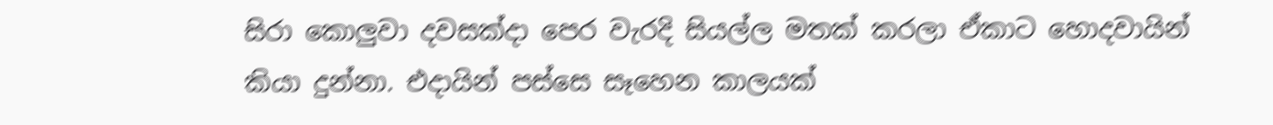සිරා කොලුවා දවසක්දා පෙර වැරදි සියල්ල මතක් කරලා ඒකාට හොදවායින් කියා දුන්නා. එදායින් පස්සෙ සෑහෙන කාලයක්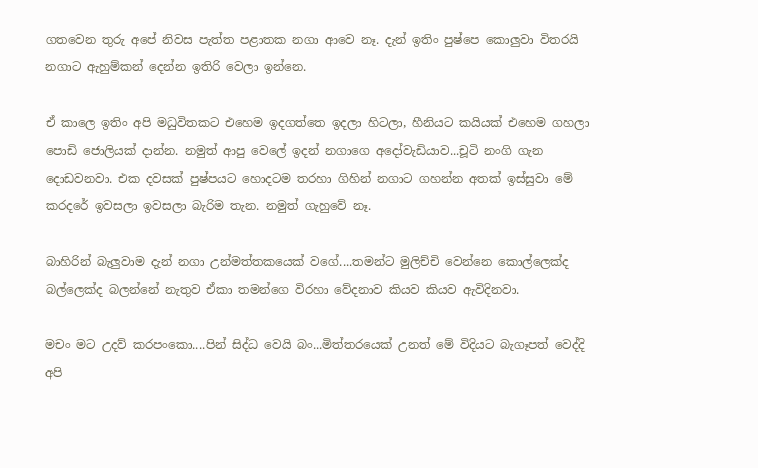ගතවෙන තුරු අපේ නිවස පැත්ත පළාතක නගා ආවෙ නෑ. දැන් ඉතිං පුෂ්පෙ කොලුවා විතරයි නගාට ඇහුම්කන් දෙන්න ඉතිරි වෙලා ඉන්නෙ.

ඒ කාලෙ ඉතිං අපි මධුවිතකට එහෙම ඉදගත්තෙ ඉදලා හිටලා, හීනියට කයියක් එහෙම ගහලා පොඩි ජොලියක් දාන්න. නමුත් ආපු වෙලේ ඉදන් නගාගෙ අදෝවැඩියාව...චූටි නංගි ගැන දොඩවනවා. එක දවසක් පුෂ්පයට හොදටම තරහා ගිහින් නගාට ගහන්න අතක් ඉස්සුවා මේ කරදරේ ඉවසලා ඉවසලා බැරිම තැන. නමුත් ගැහුවේ නෑ.

බාහිරින් බැලුවාම දැන් නගා උන්මත්තකයෙක් වගේ....තමන්ට මුලිච්චි වෙන්නෙ කොල්ලෙක්ද බල්ලෙක්ද බලන්නේ නැතුව ඒකා තමන්ගෙ විරහා වේදනාව කියව කියව ඇවිදිනවා.

මචං මට උදව් කරපංකො....පින් සිද්ධ වෙයි බං...මිත්තරයෙක් උනත් මේ විදියට බැගෑපත් වෙද්දි අපි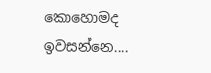කොහොමද ඉවසන්නෙ....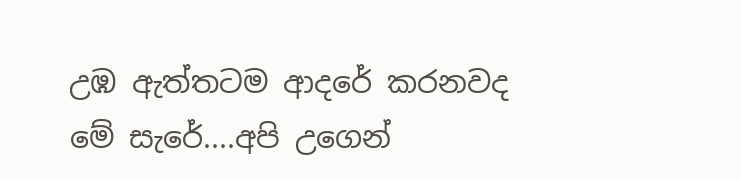උඹ ඇත්තටම ආදරේ කරනවද මේ සැරේ....අපි උගෙන්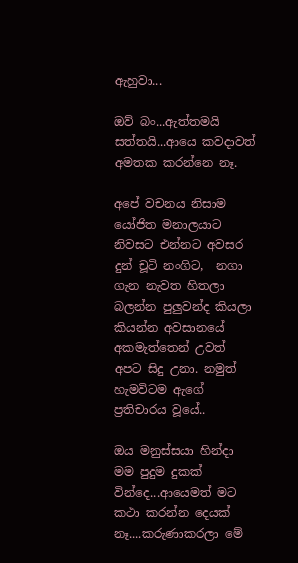ඇහුවා...

ඔව් බං...ඇත්තමයි සත්තයි...ආයෙ කවදාවත් අමතක කරන්නෙ නෑ.

අපේ වචනය නිසාම යෝජිත මනාලයාට නිවසට එන්නට අවසර දුන් චූටි නංගිට,  නගා ගැන නැවත හිතලා බලන්න පුලුවන්ද කියලා කියන්න අවසානයේ අකමැත්තෙන් උවත් අපට සිදු උනා. නමුත් හැමවිටම ඇගේ ප්‍රතිචාරය වූයේ..

ඔය මනුස්සයා හින්දා මම පුදුම දුකක් වින්දෙ...ආයෙමත් මට කථා කරන්න දෙයක් නෑ....කරුණාකරලා මේ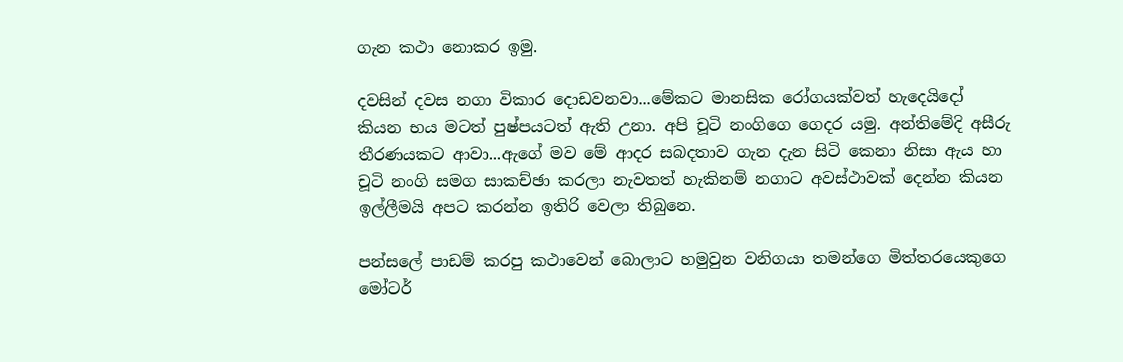ගැන කථා නොකර ඉමු.

දවසින් දවස නගා විකාර දොඩවනවා...මේකට මානසික රෝගයක්වත් හැදෙයිදෝ කියන භය මටත් පුෂ්පයටත් ඇති උනා. අපි චූටි නංගිගෙ ගෙදර යමු. අන්තිමේදි අසීරු තීරණයකට ආවා...ඇගේ මව මේ ආදර සබදතාව ගැන දැන සිටි කෙනා නිසා ඇය හා චූටි නංගි සමග සාකච්ඡා කරලා නැවතත් හැකිනම් නගාට අවස්ථාවක් දෙන්න කියන ඉල්ලීමයි අපට කරන්න ඉතිරි වෙලා තිබුනෙ.

පන්සලේ පාඩම් කරපු කථාවෙන් බොලාට හමුවුන වනිගයා තමන්ගෙ මිත්තරයෙකුගෙ මෝටර්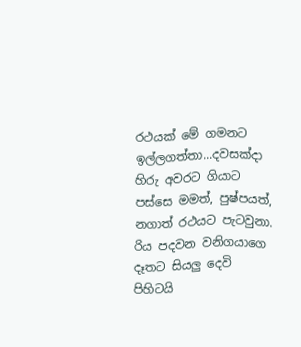රථයක් මේ ගමනට ඉල්ලගත්තා...දවසක්දා හිරු අවරට ගියාට පස්සෙ මමත්, පුෂ්පයත්, නගාත් රථයට පැටවුනා. රිය පදවන වනිගයාගෙ දෑතට සියලු දෙවි පිහිටයි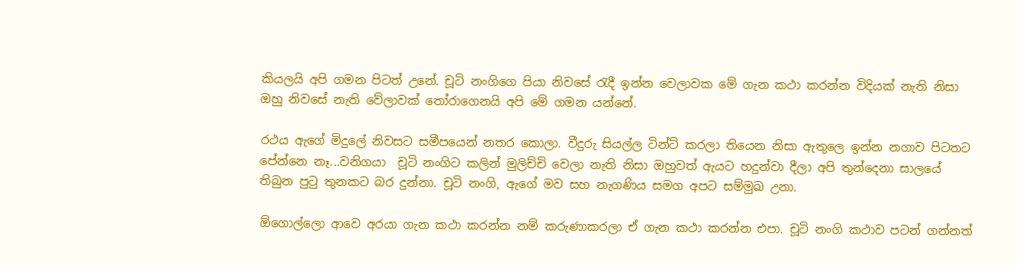කියලයි අපි ගමන පිටත් උනේ. චූටි නංගිගෙ පියා නිවසේ රැදී ඉන්න වෙලාවක මේ ගැන කථා කරන්න විදියක් නැති නිසා ඔහු නිවසේ නැති වේලාවක් තෝරාගෙනයි අපි මේ ගමන යන්නේ.

රථය ඇගේ මිදුලේ නිවසට සමීපයෙන් නතර කොලා. වීදුරු සියල්ල ටින්ට් කරලා තියෙන නිසා ඇතුලෙ ඉන්න නගාව පිටතට පේන්නෙ නෑ...වනිගයා  චූටි නංගිට කලින් මුලිච්චි වෙලා නැති නිසා ඔහුවත් ඇයට හදුන්වා දීලා අපි තුන්දෙනා සාලයේ තිබුන පුටු තුනකට බර දුන්නා. චූටි නංගි, ඇගේ මව සහ නැගණිය සමග අපට සම්මුඛ උනා.

ඕගොල්ලො ආවෙ අරයා ගැන කථා කරන්න නම් කරුණාකරලා ඒ ගැන කථා කරන්න එපා. චූටි නංගි කථාව පටන් ගන්නත්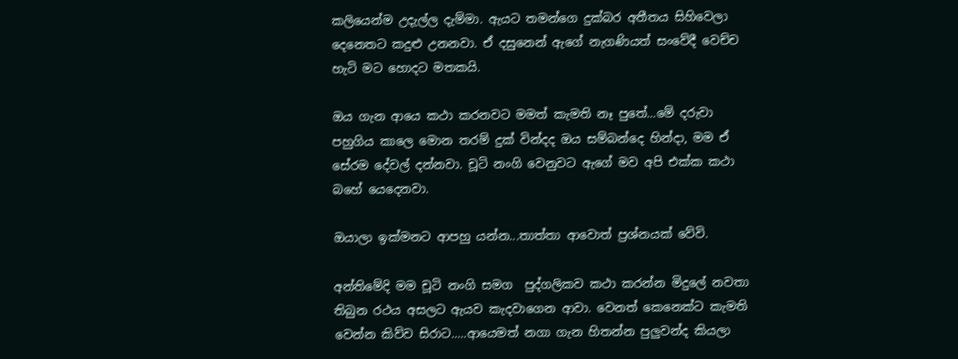කලියෙන්ම උදැල්ල දැම්මා. ඇයට තමන්ගෙ දුක්බර අතීතය සිහිවෙලා දෙනෙතට කදුළු උනනවා. ඒ දසුනෙන් ඇගේ නැගණියත් සංවේදී වෙච්ච හැටි මට හොදට මතකයි.

ඔය ගැන ආයෙ කථා කරනවට මමත් කැමති නෑ පුතේ...මේ දරුවා පහුගිය කාලෙ මොන තරම් දුක් වින්දද ඔය සම්බන්දෙ හින්දා, මම ඒ සේරම දේවල් දන්නවා. චූටි නංගි වෙනුවට ඇගේ මව අපි එක්ක කථා බහේ යෙදෙනවා.

ඔයාලා ඉක්මනට ආපහු යන්න...තාත්තා ආවොත් ප්‍රශ්නයක් වේවි.

අන්තිමේදි මම චූටි නංගි සමග  පුද්ගලිකව කථා කරන්න මිදුලේ නවතා තිබුන රථය අසලට ඇයව කැදවාගෙන ආවා. වෙනත් කෙනෙක්ට කැමති වෙන්න කිව්ව සිරාට.....ආයෙමත් නගා ගැන හිතන්න පුලුවන්ද කියලා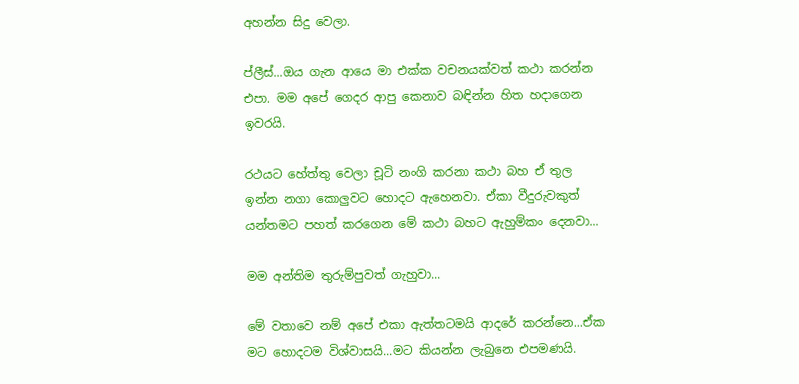අහන්න සිදු වෙලා.

ප්ලීස්...ඔය ගැන ආයෙ මා එක්ක වචනයක්වත් කථා කරන්න එපා. මම අපේ ගෙදර ආපු කෙනාව බඳින්න හිත හදාගෙන ඉවරයි.

රථයට හේත්තු වෙලා චූටි නංගි කරනා කථා බහ ඒ තුල ඉන්න නගා කොලුවට හොදට ඇහෙනවා. ඒකා වීදුරුවකුත් යන්තමට පහත් කරගෙන මේ කථා බහට ඇහුම්කං දෙනවා...

මම අන්තිම තුරුම්පුවත් ගැහුවා...

මේ වතාවෙ නම් අපේ එකා ඇත්තටමයි ආදරේ කරන්නෙ...ඒක මට හොදටම විශ්වාසයි...මට කියන්න ලැබුනෙ එපමණයි.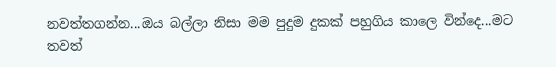නවත්තගන්න...ඔය බල්ලා නිසා මම පුදුම දුකක් පහුගිය කාලෙ වින්දෙ...මට තවත්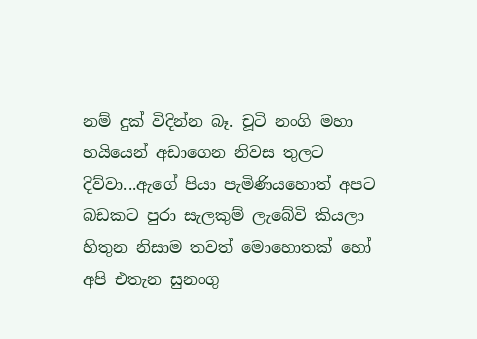නම් දුක් විදින්න බෑ. චූටි නංගි මහා හයියෙන් අඩාගෙන නිවස තුලට දිව්වා...ඇගේ පියා පැමිණියහොත් අපට බඩකට පුරා සැලකුම් ලැබේවි කියලා හිතුන නිසාම තවත් මොහොතක් හෝ අපි එතැන සුනංගු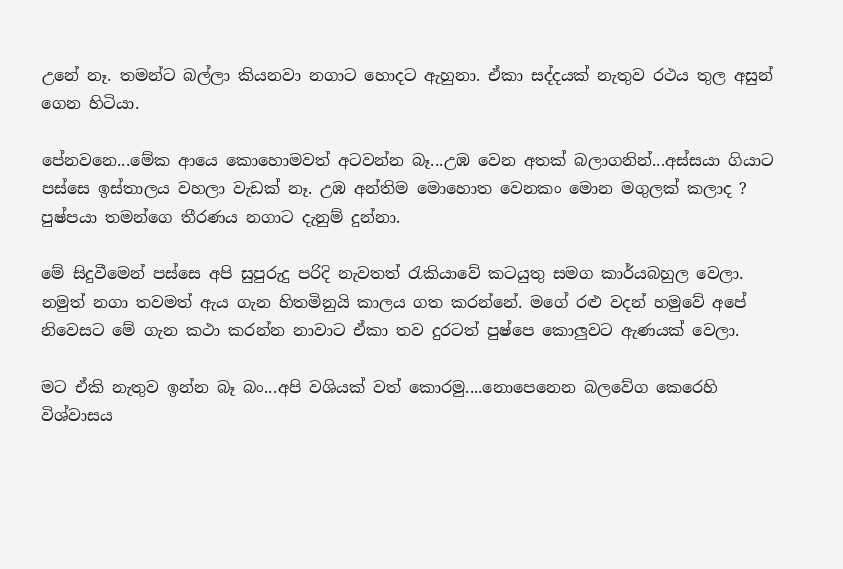උනේ නෑ. තමන්ට බල්ලා කියනවා නගාට හොදට ඇහුනා. ඒකා සද්දයක් නැතුව රථය තුල අසුන් ගෙන හිටියා.

පේනවනෙ...මේක ආයෙ කොහොමවත් අටවන්න බෑ...උඹ වෙන අතක් බලාගනින්...අස්සයා ගියාට පස්සෙ ඉස්තාලය වහලා වැඩක් නෑ. උඹ අන්තිම මොහොත වෙනකං මොන මගුලක් කලාද ? පුෂ්පයා තමන්ගෙ තීරණය නගාට දැනුම් දුන්නා.

මේ සිදුවීමෙන් පස්සෙ අපි සුපුරුදු පරිදි නැවතත් රැකියාවේ කටයුතු සමග කාර්යබහුල වෙලා. නමුත් නගා තවමත් ඇය ගැන හිතමිනුයි කාලය ගත කරන්නේ. මගේ රළු වදන් හමුවේ අපේ නිවෙසට මේ ගැන කථා කරන්න නාවාට ඒකා තව දුරටත් පුෂ්පෙ කොලුවට ඇණයක් වෙලා.

මට ඒකි නැතුව ඉන්න බෑ බං...අපි වශියක් වත් කොරමු....නොපෙනෙන බලවේග කෙරෙහි විශ්වාසය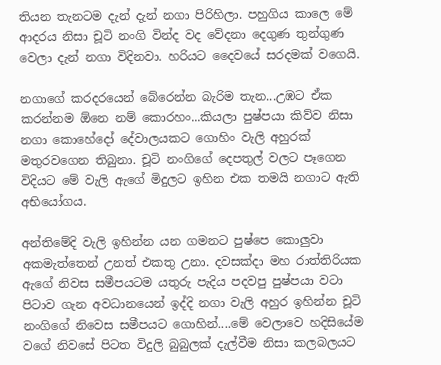තියන තැනටම දැන් දැන් නගා පිරිහිලා. පහුගිය කාලෙ මේ ආදරය නිසා චූටි නංගි වින්ද වද වේදනා දෙගුණ තුන්ගුණ වෙලා දැන් නගා විදිනවා. හරියට දෛවයේ සරදමක් වගෙයි.

නගාගේ කරදරයෙන් බේරෙන්න බැරිම තැන...උඹට ඒක කරන්නම ඕනෙ නම් කොරහං...කියලා පුෂ්පයා කිව්ව නිසා නගා කොහේදෝ දේවාලයකට ගොහිං වැලි අහුරක් මතුරවගෙන තිබුනා. චූටි නංගිගේ දෙපතුල් වලට පෑගෙන විදියට මේ වැලි ඇගේ මිදුලට ඉහින එක තමයි නගාට ඇති අභියෝගය.

අන්තිමේදි වැලි ඉහින්න යන ගමනට පුෂ්පෙ කොලුවා  අකමැත්තෙන් උනත් එකතු උනා. දවසක්දා මහ රාත්තිරියක ඇගේ නිවස සමීපයටම යතුරු පැදිය පදවපු පුෂ්පයා වටා පිටාව ගැන අවධානයෙන් ඉද්දි නගා වැලි අහුර ඉහින්න චූටි නංගිගේ නිවෙස සමීපයට ගොහින්....මේ වෙලාවෙ හදිසියේම වගේ නිවසේ පිටත විදුලි බුබුලක් දැල්වීම නිසා කලබලයට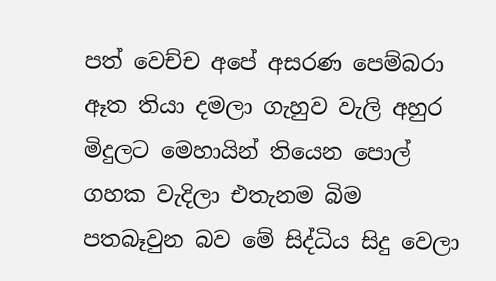පත් වෙච්ච අපේ අසරණ පෙම්බරා ඈත තියා දමලා ගැහුව වැලි අහුර මිදුලට මෙහායින් තියෙන පොල් ගහක වැදිලා එතැනම බිම පතබෑවුන බව මේ සිද්ධිය සිදු වෙලා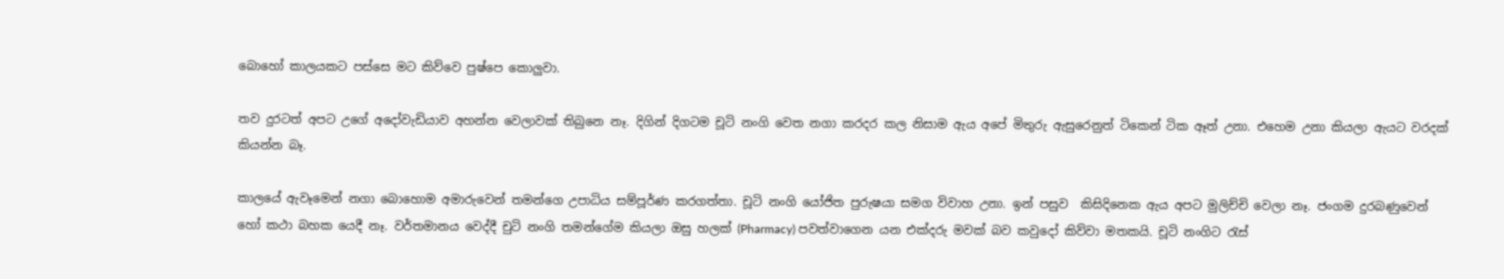බොහෝ කාලයකට පස්සෙ මට කිව්වෙ පුෂ්පෙ කොලුවා.

තව දුරටත් අපට උගේ අදෝවැඩියාව අහන්න වෙලාවක් තිබුනෙ නෑ. දිගින් දිගටම චූටි නංගි වෙත නගා කරදර කල නිසාම ඇය අපේ මිතුරු ඇසුරෙනුත් ටිකෙන් ටික ඈත් උනා. එහෙම උනා කියලා ඇයට වරදක් කියන්න බෑ.

කාලයේ ඇවෑමෙන් නගා බොහොම අමාරුවෙන් තමන්ගෙ උපාධිය සම්පූර්ණ කරගත්තා. චූටි නංගි යෝජිත පුරුෂයා සමග විවාහ උනා. ඉන් පසුව  කිසිදිනෙක ඇය අපට මුලිච්චි වෙලා නෑ. ජංගම දුරබණුවෙන් හෝ කථා බහක යෙදී නෑ. වර්තමානය වෙද්දී චුටි නංගි තමන්ගේම කියලා ඔසු හලක් (Pharmacy) පවත්වාගෙන යන එක්දරු මවක් බව කවුදෝ කිව්වා මතකයි. චූටි නංගිට රැස්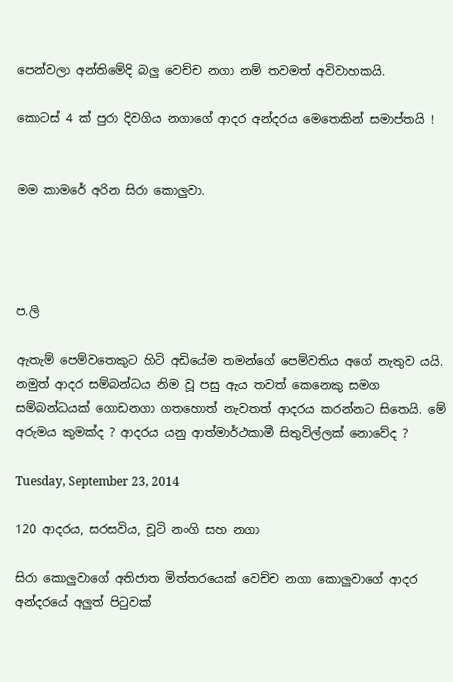පෙන්වලා අන්තිමේදි බලු වෙච්ච නගා නම් තවමත් අවිවාහකයි.

කොටස් 4 ක් පුරා දිවගිය නගාගේ ආදර අන්දරය මෙතෙකින් සමාප්තයි !


මම කාමරේ අරින සිරා කොලුවා.




ප.ලි

ඇතැම් පෙම්වතෙකුට හිටි අඩියේම තමන්ගේ පෙම්වතිය අගේ නැතුව යයි. නමුත් ආදර සම්බන්ධය නිම වූ පසු ඇය තවත් කෙනෙකු සමග සම්බන්ධයක් ගොඩනගා ගතහොත් නැවතත් ආදරය කරන්නට සිතෙයි. මේ අරුමය කුමක්ද ? ආදරය යනු ආත්මාර්ථකාමී සිතුවිල්ලක් නොවේද ?

Tuesday, September 23, 2014

120 ආදරය, සරසවිය, චූටි නංගි සහ නගා

සිරා කොලුවාගේ අතිජාත මිත්තරයෙක් වෙච්ච නගා කොලුවාගේ ආදර අන්දරයේ අලුත් පිටුවක්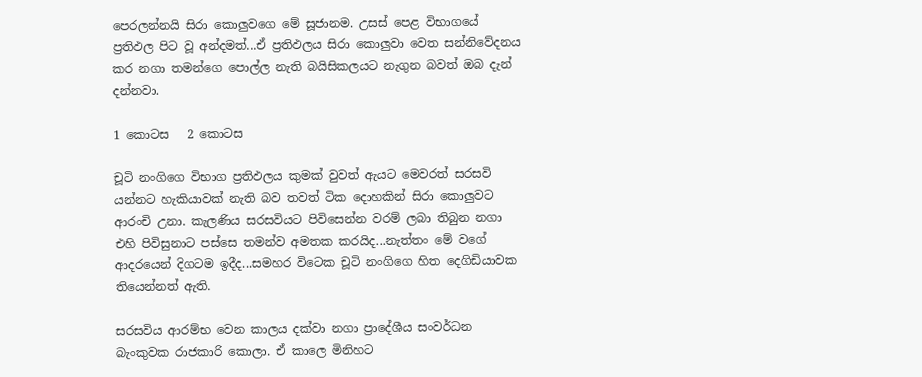පෙරලන්නයි සිරා කොලුවගෙ මේ සූජානම. උසස් පෙළ විභාගයේ ප්‍රතිඵල පිට වූ අන්දමත්...ඒ ප්‍රතිඵලය සිරා කොලුවා වෙත සන්නිවේදනය කර නගා තමන්ගෙ පොල්ල නැති බයිසිකලයට නැගුන බවත් ඔබ දැන් දන්නවා.

1 කොටස   2 කොටස

චූටි නංගිගෙ විභාග ප්‍රතිඵලය කුමක් වුවත් ඇයට මෙවරත් සරසවි යන්නට හැකියාවක් නැති බව තවත් ටික දොහකින් සිරා කොලුවට ආරංචි උනා. කැලණිය සරසවියට පිවිසෙන්න වරම් ලබා තිබුන නගා එහි පිවිසුනාට පස්සෙ තමන්ව අමතක කරයිද...නැත්තං මේ වගේ ආදරයෙන් දිගටම ඉදීද...සමහර විටෙක චූටි නංගිගෙ හිත දෙගිඩියාවක තියෙන්නත් ඇති.

සරසවිය ආරම්භ වෙන කාලය දක්වා නගා ප්‍රාදේශීය සංවර්ධන බැංකුවක රාජකාරි කොලා. ඒ කාලෙ මිනිහට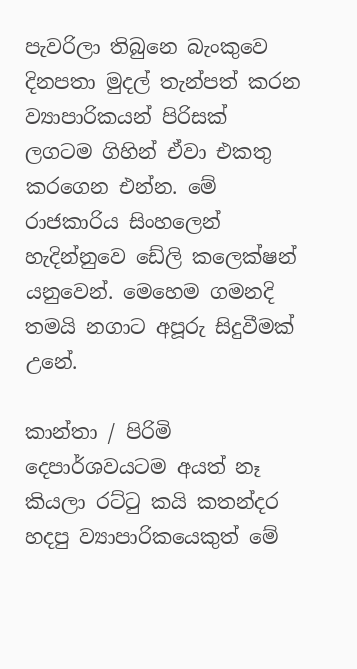පැවරිලා තිබුනෙ බැංකුවෙ දිනපතා මුදල් තැන්පත් කරන ව්‍යාපාරිකයන් පිරිසක් ලගටම ගිහින් ඒවා එකතු කරගෙන එන්න. මේ රාජකාරිය සිංහලෙන් හැදින්නුවෙ ඩේලි කලෙක්ෂන් යනුවෙන්. මෙහෙම ගමනදි තමයි නගාට අපූරු සිදුවීමක් උනේ.

කාන්තා / පිරිමි දෙපාර්ශවයටම අයත් නෑ කියලා රට්ටු කයි කතන්දර හදපු ව්‍යාපාරිකයෙකුත් මේ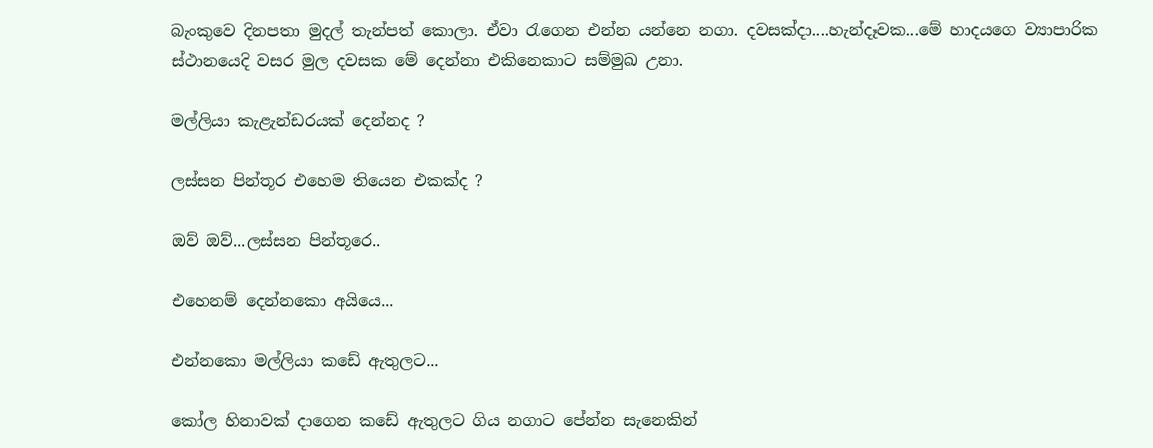බැංකුවෙ දිනපතා මුදල් තැන්පත් කොලා. ඒවා රැගෙන එන්න යන්නෙ නගා. දවසක්දා....හැන්දෑවක...මේ හාදයගෙ ව්‍යාපාරික ස්ථානයෙදි වසර මුල දවසක මේ දෙන්නා එකිනෙකාට සම්මුඛ උනා.

මල්ලියා කැළැන්ඩරයක් දෙන්නද ?

ලස්සන පින්තූර එහෙම තියෙන එකක්ද ?

ඔව් ඔව්...ලස්සන පින්තූරෙ..

එහෙනම් දෙන්නකො අයියෙ...

එන්නකො මල්ලියා කඩේ ඇතුලට...

කෝල හිනාවක් දාගෙන කඩේ ඇතුලට ගිය නගාට පේන්න සැනෙකින්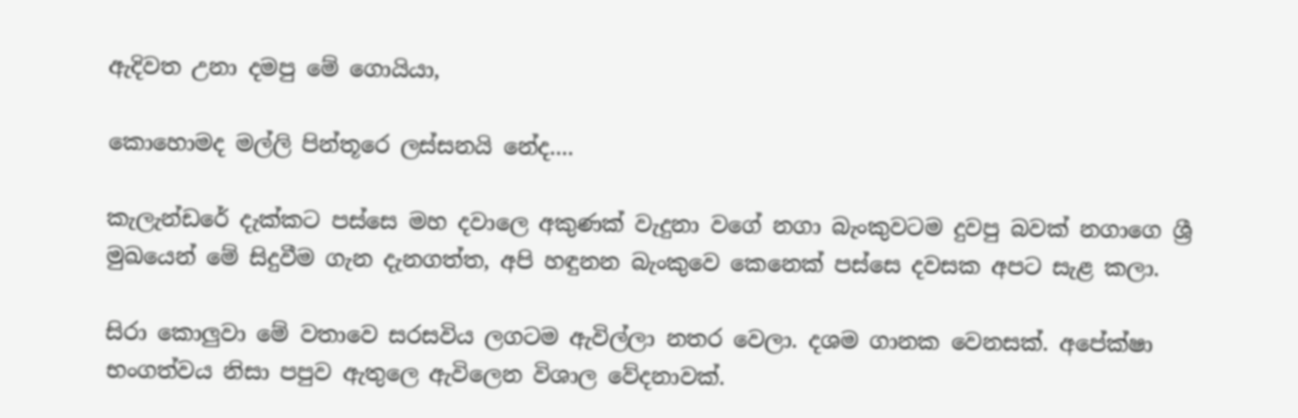ඇදිවත උනා දමපු මේ ගොයියා,

කොහොමද මල්ලි පින්තූරෙ ලස්සනයි නේද....

කැලැන්ඩරේ දැක්කට පස්සෙ මහ දවාලෙ අකුණක් වැදුනා වගේ නගා බැංකුවටම දුවපු බවක් නගාගෙ ශ්‍රී මුඛයෙන් මේ සිදුවීම ගැන දැනගත්ත, අපි හඳුනන බැංකුවෙ කෙනෙක් පස්සෙ දවසක අපට සැළ කලා.

සිරා කොලුවා මේ වතාවෙ සරසවිය ලගටම ඇවිල්ලා නතර වෙලා. දශම ගානක වෙනසක්. අපේක්ෂා භංගත්වය නිසා පපුව ඇතුලෙ ඇවිලෙන විශාල වේදනාවක්.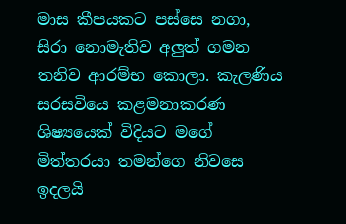මාස කීපයකට පස්සෙ නගා, සිරා නොමැතිව අලුත් ගමන තනිව ආරම්භ කොලා. කැලණිය සරසවියෙ කළමනාකරණ ශිෂ්‍යයෙක් විදියට මගේ මිත්තරයා තමන්ගෙ නිවසෙ ඉදලයි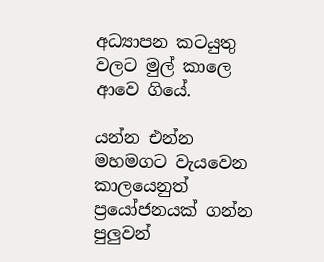අධ්‍යාපන කටයුතු වලට මුල් කාලෙ ආවෙ ගියේ.

යන්න එන්න මහමගට වැයවෙන කාලයෙනුත් ප්‍රයෝජනයක් ගන්න පුලුවන්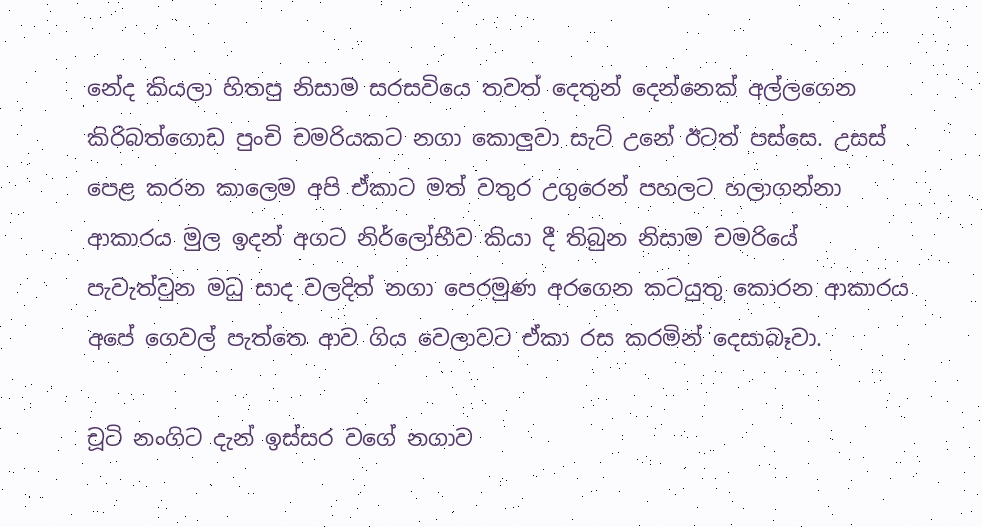නේද කියලා හිතපු නිසාම සරසවියෙ තවත් දෙතුන් දෙන්නෙක් අල්ලගෙන කිරිබත්ගොඩ පුංචි චමරියකට නගා කොලුවා සැට් උනේ ඊටත් පස්සෙ. උසස් පෙළ කරන කාලෙම අපි ඒකාට මත් වතුර උගුරෙන් පහලට හලාගන්නා ආකාරය මුල ඉදන් අගට නිර්ලෝභීව කියා දී තිබුන නිසාම චමරියේ පැවැත්වුන මධු සාද වලදිත් නගා පෙරමුණ අරගෙන කටයුතු කොරන ආකාරය අපේ ගෙවල් පැත්තෙ ආව ගිය වෙලාවට ඒකා රස කරමින් දෙසාබෑවා.

චූටි නංගිට දැන් ඉස්සර වගේ නගාව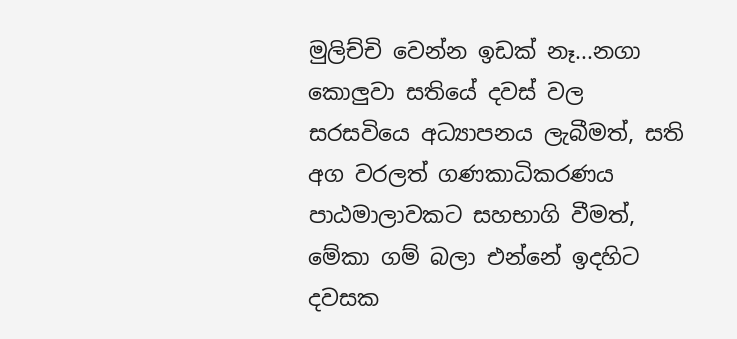මුලිච්චි වෙන්න ඉඩක් නෑ...නගා කොලුවා සතියේ දවස් වල සරසවියෙ අධ්‍යාපනය ලැබීමත්, සති අග වරලත් ගණකාධිකරණය පාඨමාලාවකට සහභාගි වීමත්, මේකා ගම් බලා එන්නේ ඉදහිට දවසක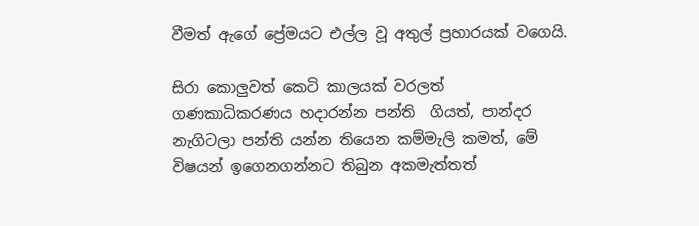වීමත් ඇගේ ප්‍රේමයට එල්ල වූ අතුල් ප්‍රහාරයක් වගෙයි.

සිරා කොලුවත් කෙටි කාලයක් වරලත් ගණකාධිකරණය හදාරන්න පන්ති  ගියත්, පාන්දර නැගිටලා පන්ති යන්න තියෙන කම්මැලි කමත්, මේ විෂයන් ඉගෙනගන්නට තිබුන අකමැත්තත්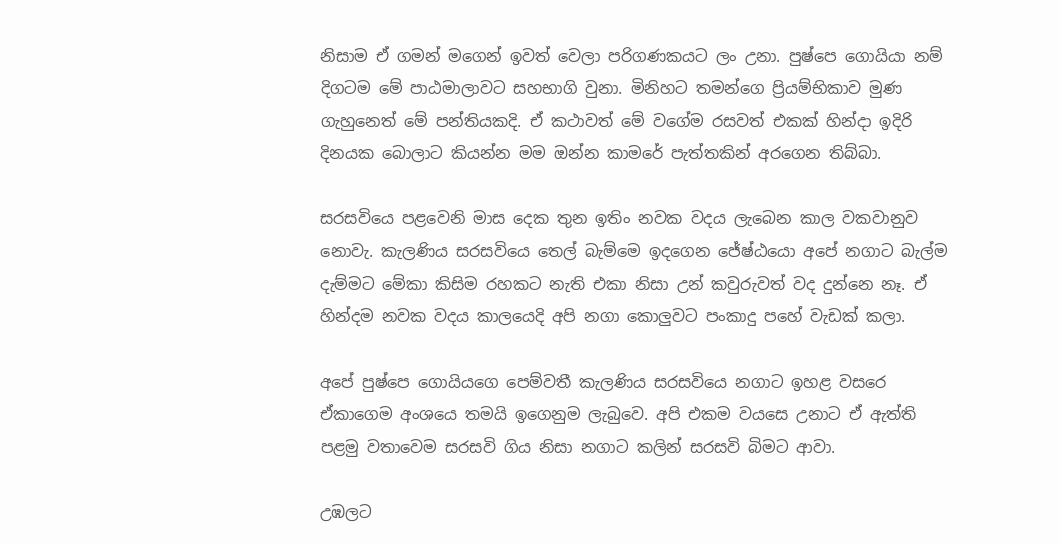නිසාම ඒ ගමන් මගෙන් ඉවත් වෙලා පරිගණකයට ලං උනා. පුෂ්පෙ ගොයියා නම් දිගටම මේ පාඨමාලාවට සහභාගි වුනා. මිනිහට තමන්ගෙ ප්‍රියම්භිකාව මුණ ගැහුනෙත් මේ පන්තියකදි. ඒ කථාවත් මේ වගේම රසවත් එකක් හින්දා ඉදිරි දිනයක බොලාට කියන්න මම ඔන්න කාමරේ පැත්තකින් අරගෙන තිබ්බා.

සරසවියෙ පළවෙනි මාස දෙක තුන ඉතිං නවක වදය ලැබෙන කාල වකවානුව නොවැ. කැලණිය සරසවියෙ තෙල් බැම්මෙ ඉදගෙන ජේෂ්ඨයො අපේ නගාට බැල්ම දැම්මට මේකා කිසිම රහකට නැති එකා නිසා උන් කවුරුවත් වද දුන්නෙ නෑ. ඒ හින්දම නවක වදය කාලයෙදි අපි නගා කොලුවට පංකාදු පහේ වැඩක් කලා.

අපේ පුෂ්පෙ ගොයියගෙ පෙම්වතී කැලණිය සරසවියෙ නගාට ඉහළ වසරෙ ඒකාගෙම අංශයෙ තමයි ඉගෙනුම ලැබුවෙ. අපි එකම වයසෙ උනාට ඒ ඇත්ති පළමු වතාවෙම සරසවි ගිය නිසා නගාට කලින් සරසවි බිමට ආවා.

උඹලට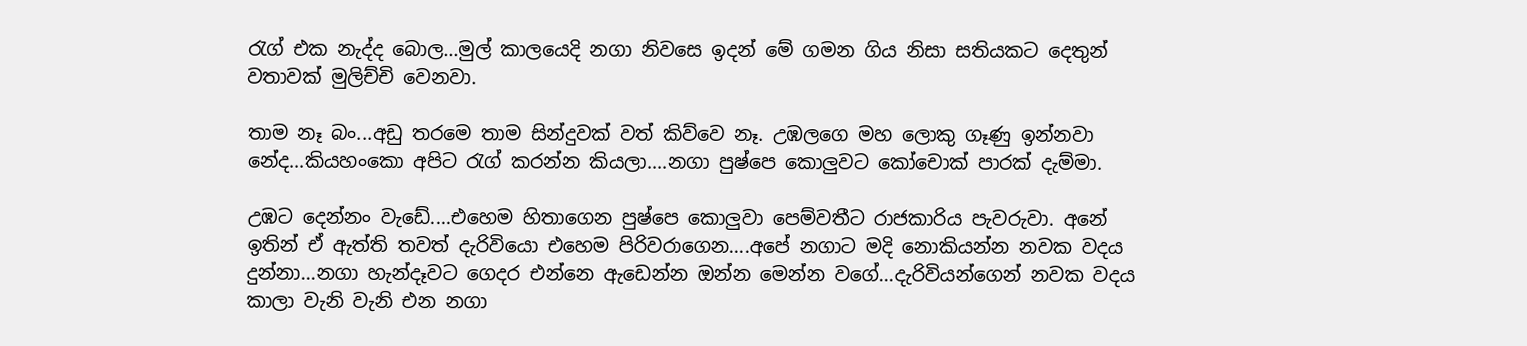රැග් එක නැද්ද බොල...මුල් කාලයෙදි නගා නිවසෙ ඉදන් මේ ගමන ගිය නිසා සතියකට දෙතුන් වතාවක් මුලිච්චි වෙනවා.

තාම නෑ බං...අඩු තරමෙ තාම සින්දුවක් වත් කිව්වෙ නෑ. උඹලගෙ මහ ලොකු ගෑණු ඉන්නවා නේද...කියහංකො අපිට රැග් කරන්න කියලා....නගා පුෂ්පෙ කොලුවට කෝචොක් පාරක් දැම්මා.

උඹට දෙන්නං වැඩේ....එහෙම හිතාගෙන පුෂ්පෙ කොලුවා පෙම්වතීට රාජකාරිය පැවරුවා. අනේ ඉතින් ඒ ඇත්ති තවත් දැරිවියො එහෙම පිරිවරාගෙන....අපේ නගාට මදි නොකියන්න නවක වදය දුන්නා...නගා හැන්දෑවට ගෙදර එන්නෙ ඇඩෙන්න ඔන්න මෙන්න වගේ...දැරිවියන්ගෙන් නවක වදය කාලා වැනි වැනි එන නගා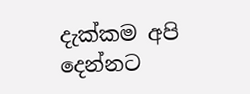දැක්කම අපි දෙන්නට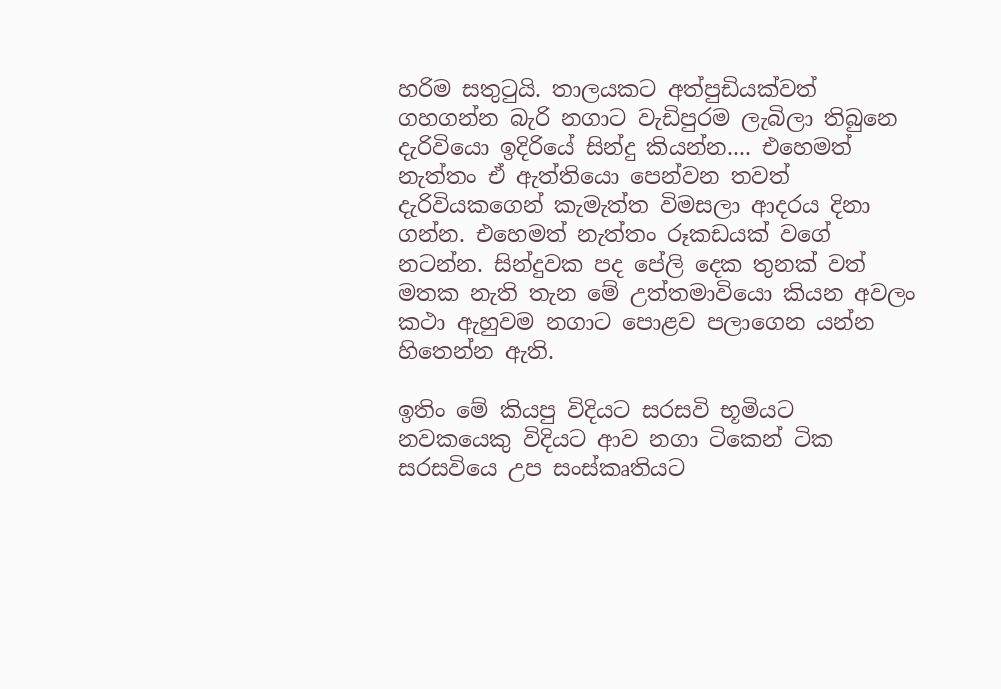හරිම සතුටුයි. තාලයකට අත්පුඩියක්වත් ගහගන්න බැරි නගාට වැඩිපුරම ලැබිලා තිබුනෙ දැරිවියො ඉදිරියේ සින්දු කියන්න.... එහෙමත් නැත්තං ඒ ඇත්තියො පෙන්වන තවත් දැරිවියකගෙන් කැමැත්ත විමසලා ආදරය දිනා ගන්න. එහෙමත් නැත්තං රූකඩයක් වගේ නටන්න. සින්දුවක පද පේලි දෙක තුනක් වත් මතක නැති තැන මේ උත්තමාවියො කියන අවලං කථා ඇහුවම නගාට පොළව පලාගෙන යන්න හිතෙන්න ඇති.

ඉතිං මේ කියපු විදියට සරසවි භූමියට නවකයෙකු විදියට ආව නගා ටිකෙන් ටික සරසවියෙ උප සංස්කෘතියට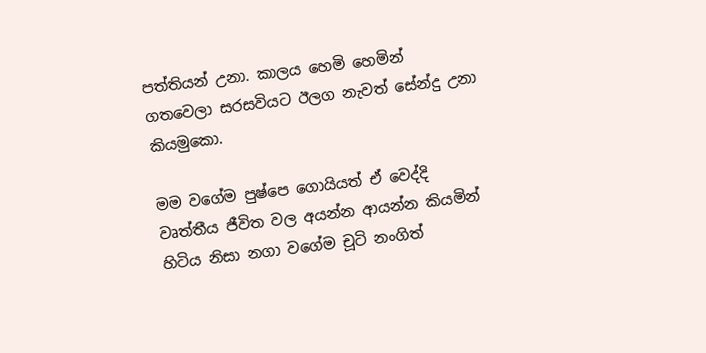පත්තියන් උනා. කාලය හෙමි හෙමින් ගතවෙලා සරසවියට ඊලග නැවත් සේන්දු උනා කියමුකො.

මම වගේම පුෂ්පෙ ගොයියත් ඒ වෙද්දි වෘත්තීය ජීවිත වල අයන්න ආයන්න කියමින්  හිටිය නිසා නගා වගේම චූටි නංගිත්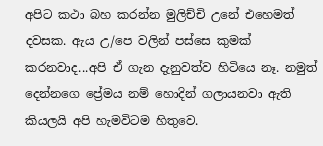අපිට කථා බහ කරන්න මුලිච්චි උනේ එහෙමත් දවසක. ඇය උ/පෙ වලින් පස්සෙ කුමක් කරනවාද...අපි ඒ ගැන දැනුවත්ව හිටියෙ නෑ. නමුත් දෙන්නගෙ ප්‍රේමය නම් හොදින් ගලායනවා ඇති කියලයි අපි හැමවිටම හිතුවෙ.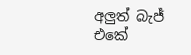අලුත් බැජ් එකේ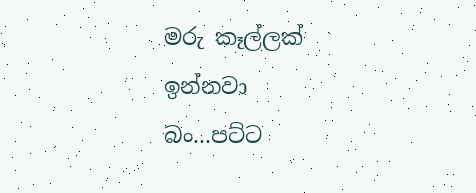මරු කෑල්ලක් ඉන්නවා බං...පට්ට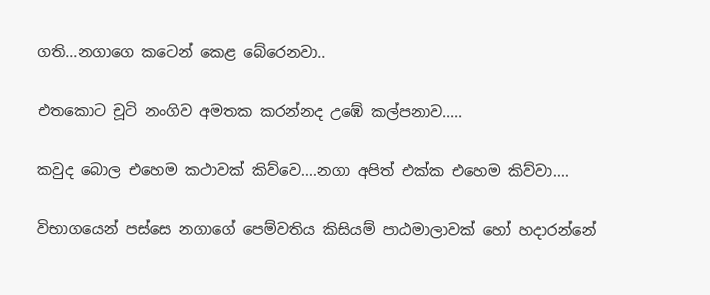ගති...නගාගෙ කටෙන් කෙළ බේරෙනවා..

එතකොට චූටි නංගිව අමතක කරන්නද උඹේ කල්පනාව.....

කවුද බොල එහෙම කථාවක් කිව්වෙ....නගා අපිත් එක්ක එහෙම කිව්වා....

විභාගයෙන් පස්සෙ නගාගේ පෙම්වතිය කිසියම් පාඨමාලාවක් හෝ හදාරන්නේ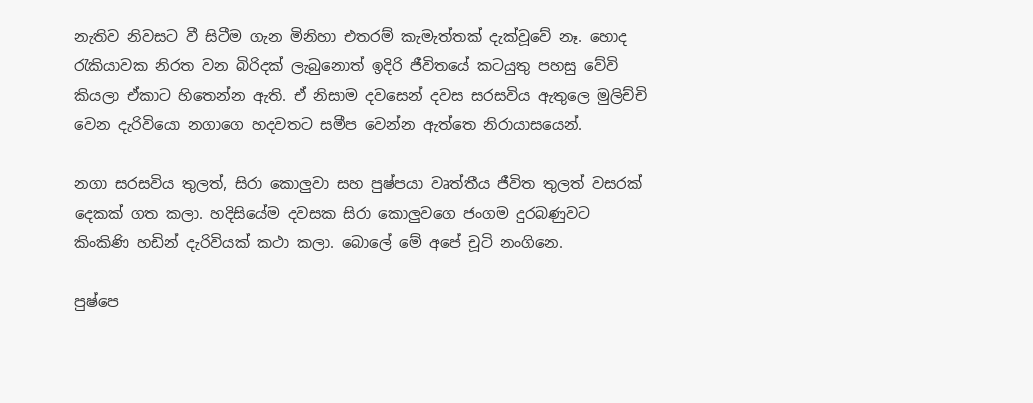නැතිව නිවසට වී සිටීම ගැන මිනිහා එතරම් කැමැත්තක් දැක්වූවේ නෑ. හොද රැකියාවක නිරත වන බිරිදක් ලැබුනොත් ඉදිරි ජීවිතයේ කටයුතු පහසු වේවි කියලා ඒකාට හිතෙන්න ඇති. ඒ නිසාම දවසෙන් දවස සරසවිය ඇතුලෙ මුලිච්චි වෙන දැරිවියො නගාගෙ හදවතට සමීප වෙන්න ඇත්තෙ නිරායාසයෙන්.

නගා සරසවිය තුලත්, සිරා කොලුවා සහ පුෂ්පයා වෘත්තීය ජීවිත තුලත් වසරක් දෙකක් ගත කලා. හදිසියේම දවසක සිරා කොලුවගෙ ජංගම දුරබණුවට කිංකිණි හඩින් දැරිවියක් කථා කලා. බොලේ මේ අපේ චූටි නංගිනෙ.

පුෂ්පෙ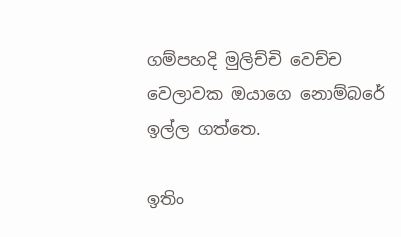ගම්පහදි මුලිච්චි වෙච්ච වෙලාවක ඔයාගෙ නොම්බරේ ඉල්ල ගත්තෙ.

ඉතිං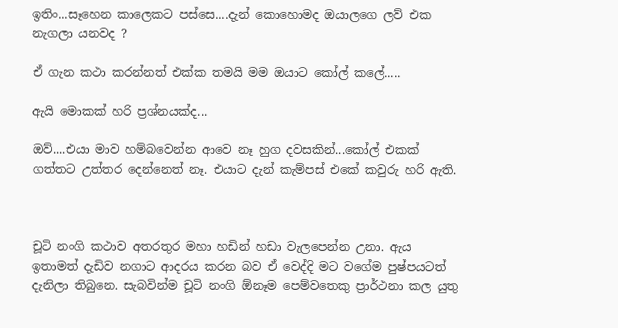ඉතිං...සෑහෙන කාලෙකට පස්සෙ....දැන් කොහොමද ඔයාලගෙ ලව් එක නැගලා යනවද ?

ඒ ගැන කථා කරන්නත් එක්ක තමයි මම ඔයාට කෝල් කලේ.....

ඇයි මොකක් හරි ප්‍රශ්නයක්ද...

ඔව්....එයා මාව හම්බවෙන්න ආවෙ නෑ හුග දවසකින්...කෝල් එකක් ගත්තට උත්තර දෙන්නෙත් නෑ. එයාට දැන් කැම්පස් එකේ කවුරු හරි ඇති.



චූටි නංගි කථාව අතරතුර මහා හඩින් හඩා වැලපෙන්න උනා. ඇය ඉතාමත් දැඩිව නගාට ආදරය කරන බව ඒ වෙද්දි මට වගේම පුෂ්පයටත් දැනිලා තිබුනෙ. සැබවින්ම චූටි නංගි ඕනෑම පෙම්වතෙකු ප්‍රාර්ථනා කල යුතු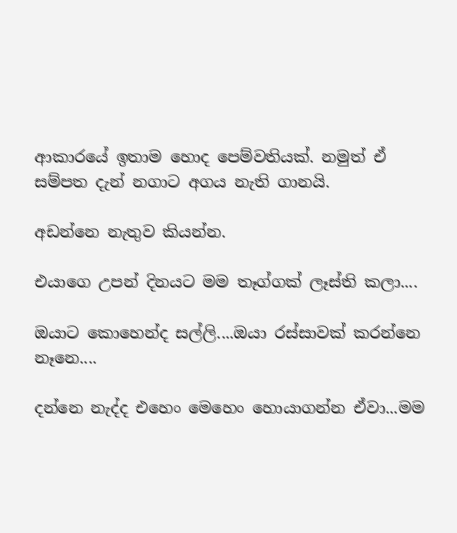ආකාරයේ ඉතාම හොද පෙම්වතියක්. නමුත් ඒ සම්පත දැන් නගාට අගය නැති ගානයි.

අඩන්නෙ නැතුව කියන්න.

එයාගෙ උපන් දිනයට මම තෑග්ගක් ලෑස්ති කලා....

ඔයාට කොහෙන්ද සල්ලි....ඔයා රස්සාවක් කරන්නෙ නෑනෙ....

දන්නෙ නැද්ද එහෙං මෙහෙං හොයාගන්න ඒවා...මම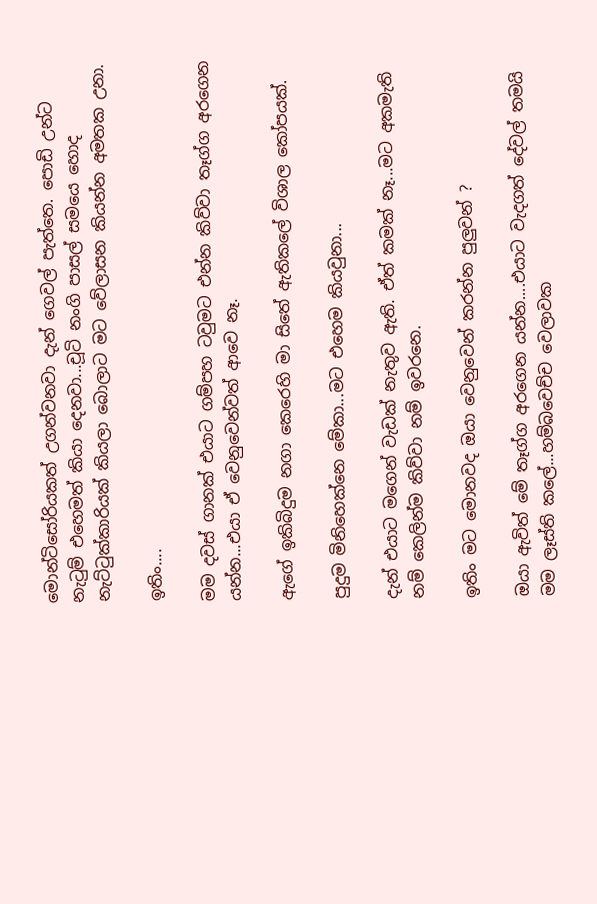මොන්ටිසෝරියකත් උගන්වනවා දැන් ගෙවල් පැත්තෙ. පොඩි උන්ට නැටුම් එහෙමත් කියා දෙනවා...චූටි නංගි පාසල් සමයෙ හොද නැට්ටුක්කාරියක් කියලා බොලාට මට වේලාසන කියන්න අමතක උනා.

ඉතිං....

මම දවස් ගානක් එයාට ගම්පහ ටවුමට එන්න කිව්වා තෑග්ග අරගෙන යන්න...එයා ඒ වෙනුවෙන්වත් ආවෙ නෑ.

ඇගේ ඉකිබිදුම නගා කෙරෙහි මා සිතේ ඇතිකලේ විශාල කෝපයක්.

පුදුම මිනිහෙක්නෙ මේකා...මට එහෙම කියවුනා...

දැන් එයාට මගෙන් වැඩක් නැතුව ඇති. ඒත් කමක් නෑ...මට අකමැති නම් කෙලින්ම කිව්වා නම් ඉවරනෙ.

ඉතිං මට මොනවද ඔයා වෙනුවෙන් කරන්න පුලුවන් ?

ඔයා ඇවිත් මේ තෑග්ග අරගෙන යන්න....එයාට වැදගත් දේවල් තමයි මම ලෑස්ති කලේ...හම්බවෙච්ච වෙලාවක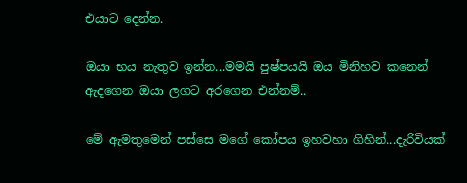එයාට දෙන්න.

ඔයා භය නැතුව ඉන්න...මමයි පුෂ්පයයි ඔය මිනිහව කනෙන් ඇදගෙන ඔයා ලගට අරගෙන එන්නම්..

මේ ඇමතුමෙන් පස්සෙ මගේ කෝපය ඉහවහා ගිහින්...දැරිවියක්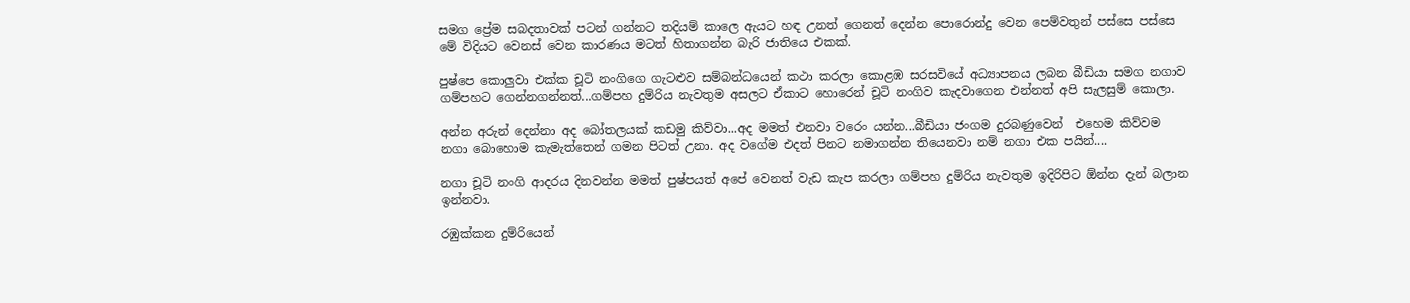සමග ප්‍රේම සබදතාවක් පටන් ගන්නට තදියම් කාලෙ ඇයට හඳ උනත් ගෙනත් දෙන්න පොරොන්දු වෙන පෙම්වතුන් පස්සෙ පස්සෙ මේ විදියට වෙනස් වෙන කාරණය මටත් හිතාගන්න බැරි ජාතියෙ එකක්.

පුෂ්පෙ කොලුවා එක්ක චූටි නංගිගෙ ගැටළුව සම්බන්ධයෙන් කථා කරලා කොළඹ සරසවියේ අධ්‍යාපනය ලබන බීඩියා සමග නගාව ගම්පහට ගෙන්නගන්නත්...ගම්පහ දුම්රිය නැවතුම අසලට ඒකාට හොරෙන් චූටි නංගිව කැදවාගෙන එන්නත් අපි සැලසුම් කොලා.

අන්න අරුන් දෙන්නා අද බෝතලයක් කඩමු කිව්වා...අද මමත් එනවා වරෙං යන්න...බීඩියා ජංගම දුරබණුවෙන්  එහෙම කිව්වම නගා බොහොම කැමැත්තෙන් ගමන පිටත් උනා. අද වගේම එදත් පිනට නමාගන්න තියෙනවා නම් නගා එක පයින්....

නගා චූටි නංගි ආදරය දිනවන්න මමත් පුෂ්පයත් අපේ වෙනත් වැඩ කැප කරලා ගම්පහ දුම්රිය නැවතුම ඉදිරිපිට ඕන්න දැන් බලාන ඉන්නවා.

රඹුක්කන දුම්රියෙන්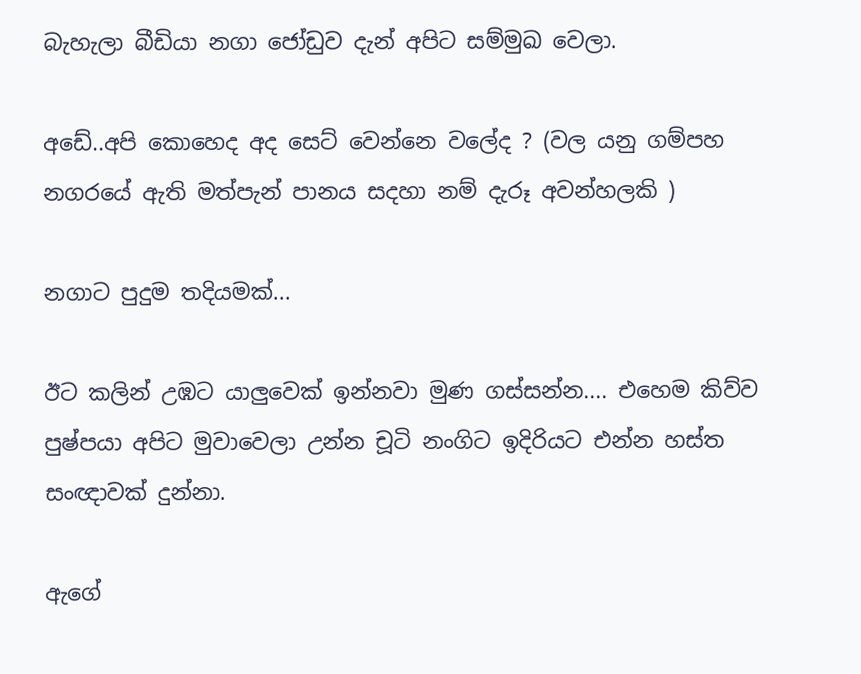බැහැලා බීඩියා නගා ජෝඩුව දැන් අපිට සම්මුඛ වෙලා.

අඩේ..අපි කොහෙද අද සෙට් වෙන්නෙ වලේද ? (වල යනු ගම්පහ නගරයේ ඇති මත්පැන් පානය සදහා නම් දැරූ අවන්හලකි )

නගාට පුදුම තදියමක්...

ඊට කලින් උඹට යාලුවෙක් ඉන්නවා මුණ ගස්සන්න.... එහෙම කිව්ව පුෂ්පයා අපිට මුවාවෙලා උන්න චූටි නංගිට ඉදිරියට එන්න හස්ත සංඥාවක් දුන්නා.

ඇගේ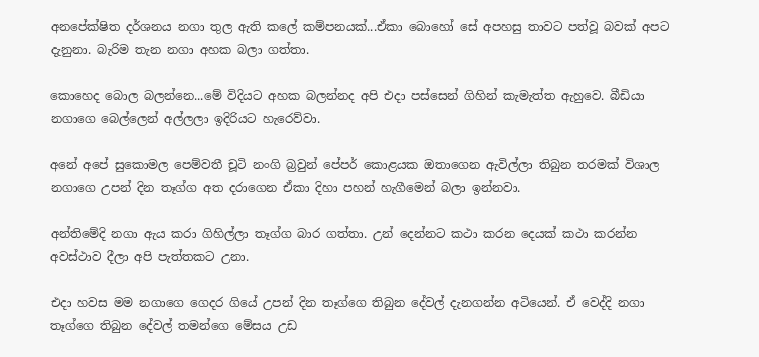අනපේක්ෂිත දර්ශනය නගා තුල ඇති කලේ කම්පනයක්...ඒකා බොහෝ සේ අපහසු තාවට පත්වූ බවක් අපට දැනුනා. බැරිම තැන නගා අහක බලා ගත්තා.

කොහෙද බොල බලන්නෙ...මේ විදියට අහක බලන්නද අපි එදා පස්සෙන් ගිහින් කැමැත්ත ඇහුවෙ. බීඩියා නගාගෙ බෙල්ලෙන් අල්ලලා ඉදිරියට හැරෙව්වා.

අනේ අපේ සුකොමල පෙම්වතී චූටි නංගි බ්‍රවුන් පේපර් කොළයක ඔතාගෙන ඇවිල්ලා තිබුන තරමක් විශාල නගාගෙ උපන් දින තෑග්ග අත දරාගෙන ඒකා දිහා පහන් හැගීමෙන් බලා ඉන්නවා.

අන්තිමේදි නගා ඇය කරා ගිහිල්ලා තෑග්ග බාර ගත්තා. උන් දෙන්නට කථා කරන දෙයක් කථා කරන්න අවස්ථාව දීලා අපි පැත්තකට උනා.

එදා හවස මම නගාගෙ ගෙදර ගියේ උපන් දින තෑග්ගෙ තිබුන දේවල් දැනගන්න අටියෙන්. ඒ වෙද්දි නගා තෑග්ගෙ තිබුන දේවල් තමන්ගෙ මේසය උඩ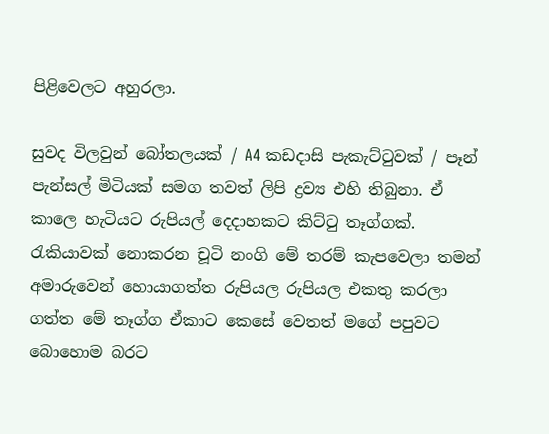පිළිවෙලට අහුරලා.

සුවද විලවුන් බෝතලයක් / A4 කඩදාසි පැකැට්ටුවක් / පෑන් පැන්සල් මිටියක් සමග තවත් ලිපි ද්‍රව්‍ය එහි තිබුනා. ඒ කාලෙ හැටියට රුපියල් දෙදාහකට කිට්ටු තෑග්ගක්. රැකියාවක් නොකරන චූටි නංගි මේ තරම් කැපවෙලා තමන් අමාරුවෙන් හොයාගත්ත රුපියල රුපියල එකතු කරලා ගත්ත මේ තෑග්ග ඒකාට කෙසේ වෙතත් මගේ පපුවට බොහොම බරට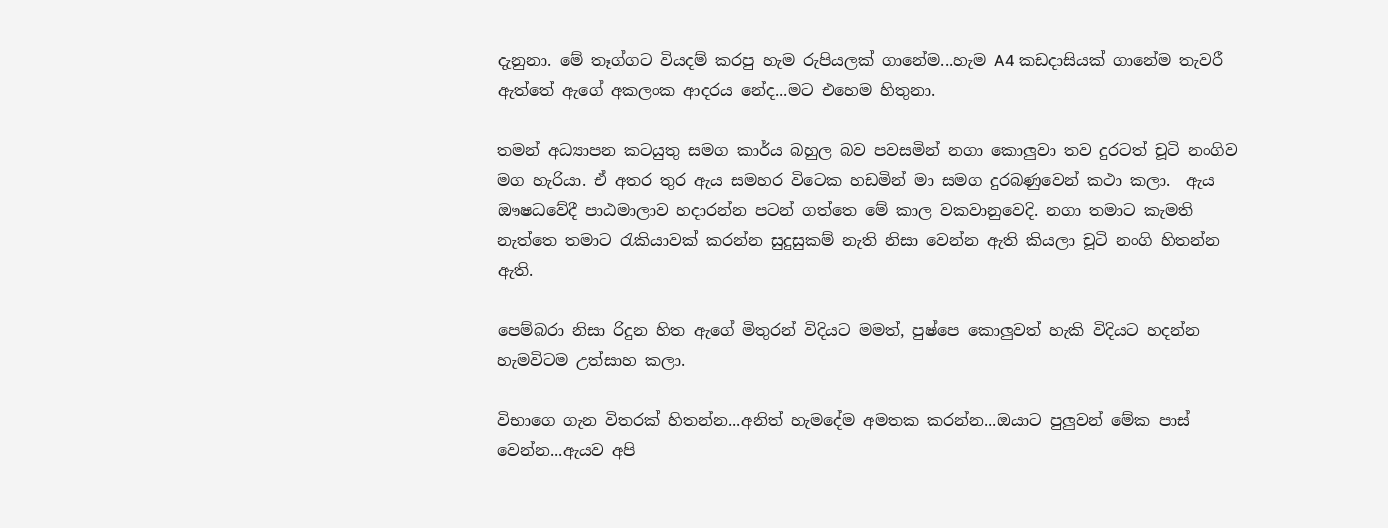දැනුනා. මේ තෑග්ගට වියදම් කරපු හැම රුපියලක් ගානේම...හැම A4 කඩදාසියක් ගානේම තැවරී ඇත්තේ ඇගේ අකලංක ආදරය නේද...මට එහෙම හිතුනා.

තමන් අධ්‍යාපන කටයුතු සමග කාර්ය බහුල බව පවසමින් නගා කොලුවා තව දුරටත් චූටි නංගිව මග හැරියා. ඒ අතර තුර ඇය සමහර විටෙක හඩමින් මා සමග දුරබණුවෙන් කථා කලා.  ඇය ඖෂධවේදී පාඨමාලාව හදාරන්න පටන් ගත්තෙ මේ කාල වකවානුවෙදි. නගා තමාට කැමති නැත්තෙ තමාට රැකියාවක් කරන්න සුදුසුකම් නැති නිසා වෙන්න ඇති කියලා චූටි නංගි හිතන්න ඇති.

පෙම්බරා නිසා රිදුන හිත ඇගේ මිතුරන් විදියට මමත්, පුෂ්පෙ කොලුවත් හැකි විදියට හදන්න හැමවිටම උත්සාහ කලා.

විභාගෙ ගැන විතරක් හිතන්න...අනිත් හැමදේම අමතක කරන්න...ඔයාට පුලුවන් මේක පාස් වෙන්න...ඇයව අපි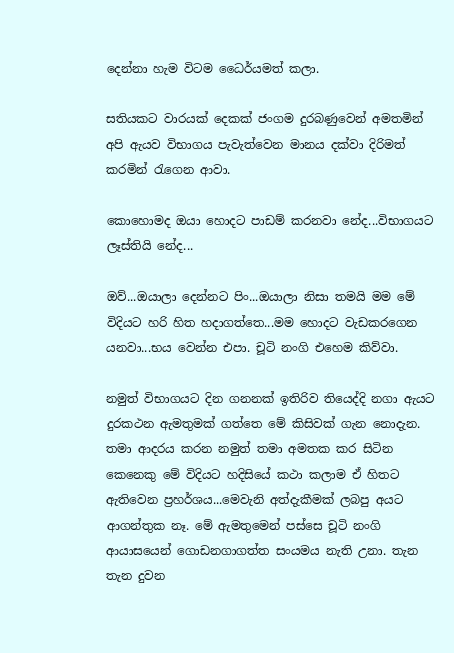දෙන්නා හැම විටම ධෛර්යමත් කලා.

සතියකට වාරයක් දෙකක් ජංගම දුරබණුවෙන් අමතමින් අපි ඇයව විභාගය පැවැත්වෙන මානය දක්වා දිරිමත් කරමින් රැගෙන ආවා.

කොහොමද ඔයා හොදට පාඩම් කරනවා නේද...විභාගයට ලෑස්තියි නේද...

ඔව්...ඔයාලා දෙන්නට පිං...ඔයාලා නිසා තමයි මම මේ විදියට හරි හිත හදාගත්තෙ...මම හොදට වැඩකරගෙන යනවා...භය වෙන්න එපා. චූටි නංගි එහෙම කිව්වා.

නමුත් විභාගයට දින ගනනක් ඉතිරිව තියෙද්දි නගා ඇයට දුරකථන ඇමතුමක් ගත්තෙ මේ කිසිවක් ගැන නොදැන. තමා ආදරය කරන නමුත් තමා අමතක කර සිටින කෙනෙකු මේ විදියට හදිසියේ කථා කලාම ඒ හිතට ඇතිවෙන ප්‍රහර්ශය...මෙවැනි අත්දැකීමක් ලබපු අයට ආගන්තුක නෑ. මේ ඇමතුමෙන් පස්සෙ චූටි නංගි ආයාසයෙන් ගොඩනගාගත්ත සංයමය නැති උනා. තැන තැන දුවන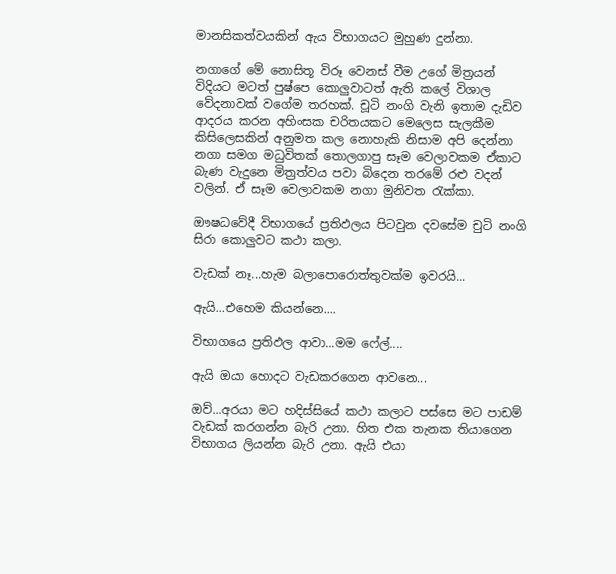මානසිකත්වයකින් ඇය විභාගයට මුහුණ දුන්නා.

නගාගේ මේ නොසිතූ විරූ වෙනස් වීම උගේ මිත්‍රයන් විදියට මටත් පුෂ්පෙ කොලුවාටත් ඇති කලේ විශාල වේදනාවක් වගේම තරහක්. චූටි නංගි වැනි ඉතාම දැඩිව ආදරය කරන අහිංසක චරිතයකට මෙලෙස සැලකීම කිසිලෙසකින් අනුමත කල නොහැකි නිසාම අපි දෙන්නා නගා සමග මධුවිතක් තොලගාපු සෑම වෙලාවකම ඒකාට බැණ වැදුනෙ මිත්‍රත්වය පවා බිදෙන තරමේ රළු වදන් වලින්. ඒ සෑම වෙලාවකම නගා මුනිවත රැක්කා.

ඖෂධවේදී විභාගයේ ප්‍රතිඵලය පිටවුන දවසේම චුටි නංගි සිරා කොලුවට කථා කලා.

වැඩක් නෑ...හැම බලාපොරොත්තුවක්ම ඉවරයි...

ඇයි...එහෙම කියන්නෙ....

විභාගයෙ ප්‍රතිඵල ආවා...මම ෆේල්....

ඇයි ඔයා හොදට වැඩකරගෙන ආවනෙ...

ඔව්...අරයා මට හදිස්සියේ කථා කලාට පස්සෙ මට පාඩම් වැඩක් කරගන්න බැරි උනා. හිත එක තැනක තියාගෙන විභාගය ලියන්න බැරි උනා. ඇයි එයා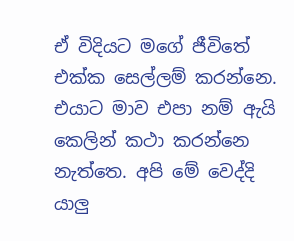ඒ විදියට මගේ ජීවිතේ එක්ක සෙල්ලම් කරන්නෙ. එයාට මාව එපා නම් ඇයි කෙලින් කථා කරන්නෙ නැත්තෙ. අපි මේ වෙද්දි යාලු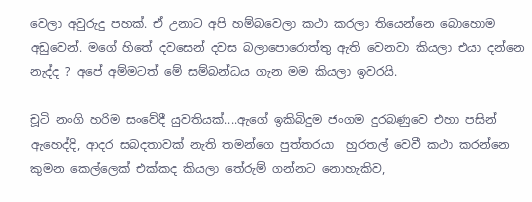වෙලා අවුරුදු පහක්. ඒ උනාට අපි හම්බවෙලා කථා කරලා තියෙන්නෙ බොහොම අඩුවෙන්. මගේ හිතේ දවසෙන් දවස බලාපොරොත්තු ඇති වෙනවා කියලා එයා දන්නෙ නැද්ද ? අපේ අම්මටත් මේ සම්බන්ධය ගැන මම කියලා ඉවරයි.

චූටි නංගි හරිම සංවේදී යුවතියක්....ඇගේ ඉකිබිදුම ජංගම දුරබණුවෙ එහා පසින් ඇහෙද්දි, ආදර සබදතාවක් නැති තමන්ගෙ පුත්තරයා  හුරතල් වෙවී කථා කරන්නෙ කුමන කෙල්ලෙක් එක්කද කියලා තේරුම් ගන්නට නොහැකිව,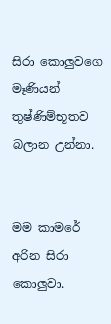සිරා කොලුවගෙ මෑණියන් තුෂ්ණිම්භූතව බලාන උන්නා.


මම කාමරේ අරින සිරා කොලුවා.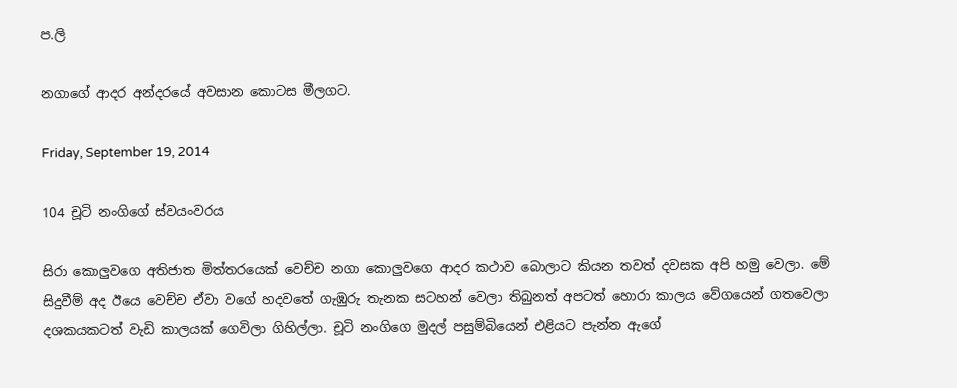ප.ලි

නගාගේ ආදර අන්දරයේ අවසාන කොටස මීලගට.

Friday, September 19, 2014

104 චූටි නංගිගේ ස්වයංවරය

සිරා කොලුවගෙ අතිජාත මිත්තරයෙක් වෙච්ච නගා කොලුවගෙ ආදර කථාව බොලාට කියන තවත් දවසක අපි හමු වෙලා. මේ සිදුවීම් අද ඊයෙ වෙච්ච ඒවා වගේ හදවතේ ගැඹුරු තැනක සටහන් වෙලා තිබුනත් අපටත් හොරා කාලය වේගයෙන් ගතවෙලා දශකයකටත් වැඩි කාලයක් ගෙවිලා ගිහිල්ලා. චූටි නංගිගෙ මුදල් පසුම්බියෙන් එළියට පැන්න ඇගේ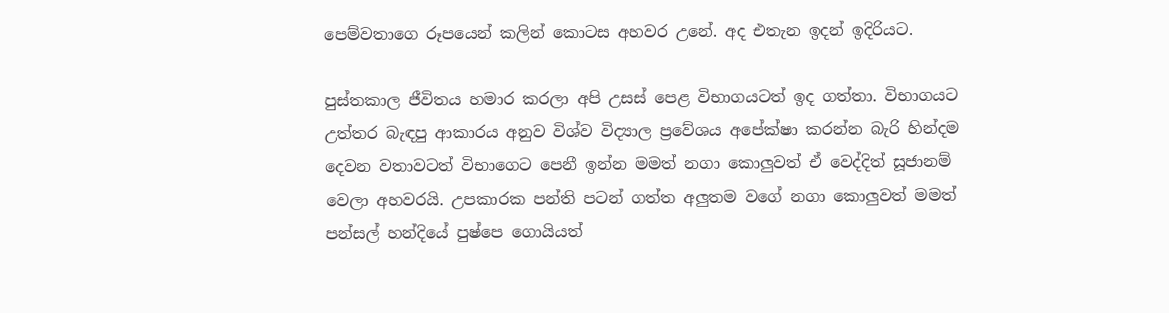පෙම්වතාගෙ රූපයෙන් කලින් කොටස අහවර උනේ. අද එතැන ඉදන් ඉදිරියට.

පුස්තකාල ජීවිතය හමාර කරලා අපි උසස් පෙළ විභාගයටත් ඉද ගත්තා. විභාගයට උත්තර බැඳපු ආකාරය අනුව විශ්ව විද්‍යාල ප්‍රවේශය අපේක්ෂා කරන්න බැරි හින්දම දෙවන වතාවටත් විභාගෙට පෙනී ඉන්න මමත් නගා කොලුවත් ඒ වෙද්දිත් සූජානම් වෙලා අහවරයි. උපකාරක පන්ති පටන් ගත්ත අලුතම වගේ නගා කොලුවත් මමත් පන්සල් හන්දියේ පුෂ්පෙ ගොයියත්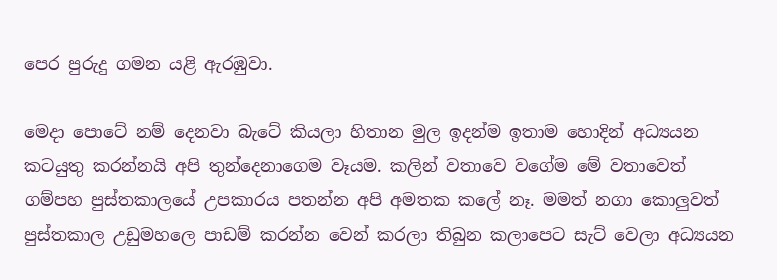පෙර පුරුදු ගමන යළි ඇරඹුවා.

මෙදා පොටේ නම් දෙනවා බැටේ කියලා හිතාන මුල ඉදන්ම ඉතාම හොදින් අධ්‍යයන කටයුතු කරන්නයි අපි තුන්දෙනාගෙම වෑයම. කලින් වතාවෙ වගේම මේ වතාවෙත් ගම්පහ පුස්තකාලයේ උපකාරය පතන්න අපි අමතක කලේ නෑ. මමත් නගා කොලුවත් පුස්තකාල උඩුමහලෙ පාඩම් කරන්න වෙන් කරලා තිබුන කලාපෙට සැට් වෙලා අධ්‍යයන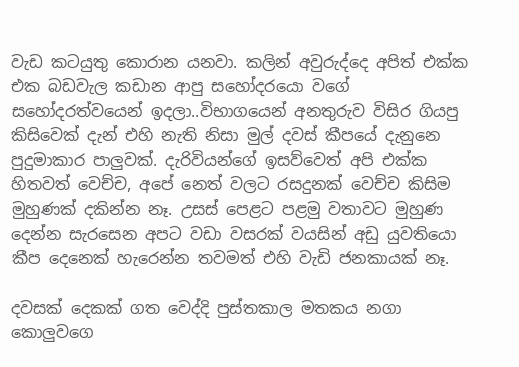වැඩ කටයුතු කොරාන යනවා. කලින් අවුරුද්දෙ අපිත් එක්ක එක බඩවැල කඩාන ආපු සහෝදරයො වගේ සහෝදරත්වයෙන් ඉදලා..විභාගයෙන් අනතුරුව විසිර ගියපු කිසිවෙක් දැන් එහි නැති නිසා මුල් දවස් කීපයේ දැනුනෙ පුදුමාකාර පාලුවක්. දැරිවියන්ගේ ඉසව්වෙත් අපි එක්ක හිතවත් වෙච්ච, අපේ නෙත් වලට රසදුනක් වෙච්ච කිසිම මුහුණක් දකින්න නෑ. උසස් පෙළට පළමු වතාවට මුහුණ දෙන්න සැරසෙන අපට වඩා වසරක් වයසින් අඩු යුවතියො කීප දෙනෙක් හැරෙන්න තවමත් එහි වැඩි ජනකායක් නෑ.

දවසක් දෙකක් ගත වෙද්දි පුස්තකාල මතකය නගා කොලුවගෙ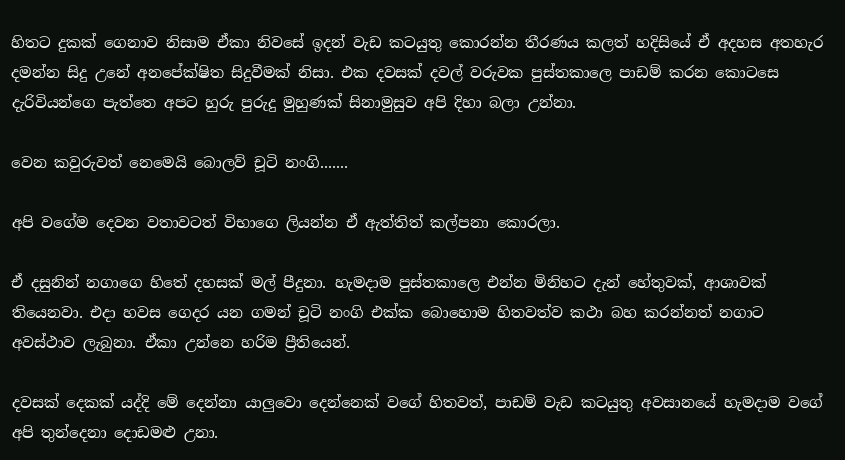හිතට දුකක් ගෙනාව නිසාම ඒකා නිවසේ ඉදන් වැඩ කටයුතු කොරන්න තීරණය කලත් හදිසියේ ඒ අදහස අතහැර දමන්න සිදු උනේ අනපේක්ෂිත සිදුවීමක් නිසා. එක දවසක් දවල් වරුවක පුස්තකාලෙ පාඩම් කරන කොටසෙ දැරිවියන්ගෙ පැත්තෙ අපට හුරු පුරුදු මුහුණක් සිනාමුසුව අපි දිහා බලා උන්නා.

වෙන කවුරුවත් නෙමෙයි බොලව් චූටි නංගි.......

අපි වගේම දෙවන වතාවටත් විභාගෙ ලියන්න ඒ ඇත්තිත් කල්පනා කොරලා.

ඒ දසුනින් නගාගෙ හිතේ දහසක් මල් පීදුනා. හැමදාම පුස්තකාලෙ එන්න මිනිහට දැන් හේතුවක්, ආශාවක් තියෙනවා. එදා හවස ගෙදර යන ගමන් චූටි නංගි එක්ක බොහොම හිතවත්ව කථා බහ කරන්නත් නගාට අවස්ථාව ලැබුනා. ඒකා උන්නෙ හරිම ප්‍රීතියෙන්.

දවසක් දෙකක් යද්දි මේ දෙන්නා යාලුවො දෙන්නෙක් වගේ හිතවත්, පාඩම් වැඩ කටයුතු අවසානයේ හැමදාම වගේ අපි තුන්දෙනා දොඩමළු උනා.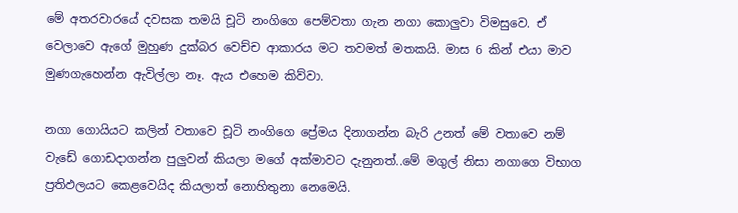මේ අතරවාරයේ දවසක තමයි චූටි නංගිගෙ පෙම්වතා ගැන නගා කොලුවා විමසුවෙ. ඒ වෙලාවෙ ඇගේ මුහුණ දුක්බර වෙච්ච ආකාරය මට තවමත් මතකයි. මාස 6 කින් එයා මාව මුණගැහෙන්න ඇවිල්ලා නෑ. ඇය එහෙම කිව්වා.

නගා ගොයියට කලින් වතාවෙ චූටි නංගිගෙ ප්‍රේමය දිනාගන්න බැරි උනත් මේ වතාවෙ නම් වැඩේ ගොඩදාගන්න පුලුවන් කියලා මගේ අක්මාවට දැනුනත්..මේ මගුල් නිසා නගාගෙ විභාග ප්‍රතිඵලයට කෙළවෙයිද කියලාත් නොහිතුනා නෙමෙයි.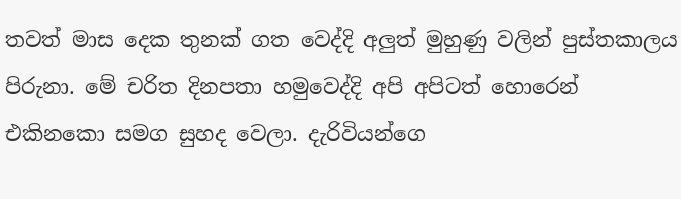තවත් මාස දෙක තුනක් ගත වෙද්දි අලුත් මුහුණු වලින් පුස්තකාලය පිරුනා. මේ චරිත දිනපතා හමුවෙද්දි අපි අපිටත් හොරෙන් එකිනකො සමග සුහද වෙලා. දැරිවියන්ගෙ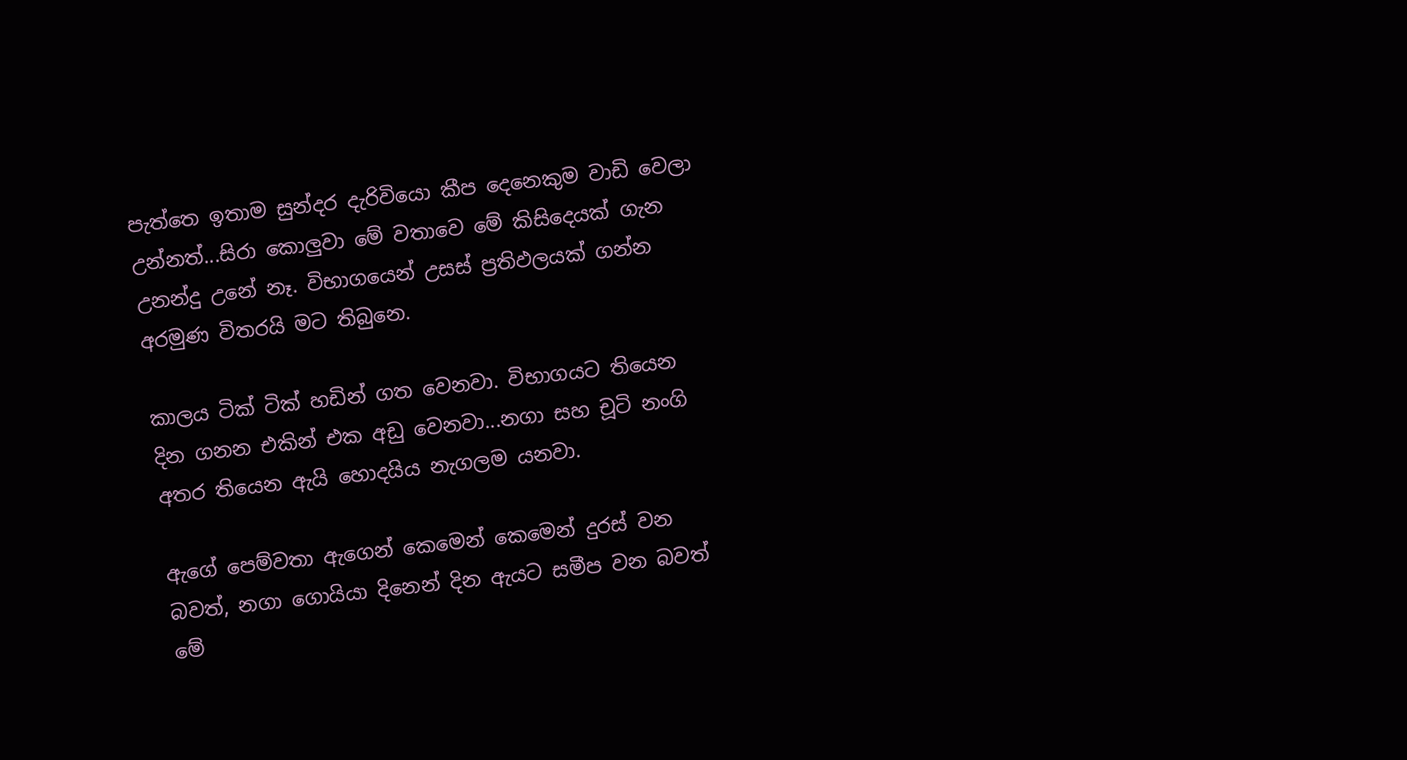පැත්තෙ ඉතාම සුන්දර දැරිවියො කීප දෙනෙකුම වාඩි වෙලා උන්නත්...සිරා කොලුවා මේ වතාවෙ මේ කිසිදෙයක් ගැන උනන්දු උනේ නෑ. විභාගයෙන් උසස් ප්‍රතිඵලයක් ගන්න අරමුණ විතරයි මට තිබුනෙ.

කාලය ටික් ටික් හඩින් ගත වෙනවා. විභාගයට තියෙන දින ගනන එකින් එක අඩු වෙනවා...නගා සහ චූටි නංගි අතර තියෙන ඇයි හොදයිය නැගලම යනවා.

ඇගේ පෙම්වතා ඇගෙන් කෙමෙන් කෙමෙන් දුරස් වන බවත්, නගා ගොයියා දිනෙන් දින ඇයට සමීප වන බවත් මේ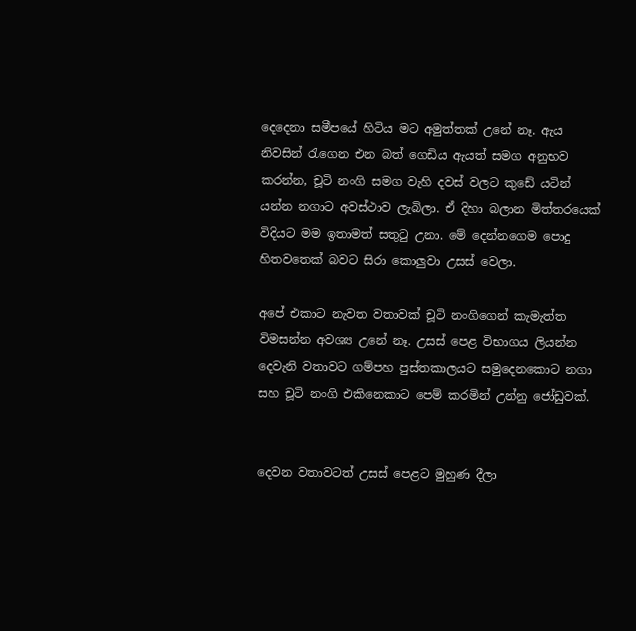දෙදෙනා සමීපයේ හිටිය මට අමුත්තක් උනේ නෑ. ඇය නිවසින් රැගෙන එන බත් ගෙඩිය ඇයත් සමග අනුභව කරන්න, චූටි නංගි සමග වැහි දවස් වලට කුඩේ යටින් යන්න නගාට අවස්ථාව ලැබිලා. ඒ දිහා බලාන මිත්තරයෙක් විදියට මම ඉතාමත් සතුටු උනා. මේ දෙන්නගෙම පොදු හිතවතෙක් බවට සිරා කොලුවා උසස් වෙලා.

අපේ එකාට නැවත වතාවක් චූටි නංගිගෙන් කැමැත්ත විමසන්න අවශ්‍ය උනේ නෑ. උසස් පෙළ විභාගය ලියන්න දෙවැනි වතාවට ගම්පහ පුස්තකාලයට සමුදෙනකොට නගා සහ චූටි නංගි එකිනෙකාට පෙම් කරමින් උන්නු ජෝඩුවක්.


දෙවන වතාවටත් උසස් පෙළට මුහුණ දීලා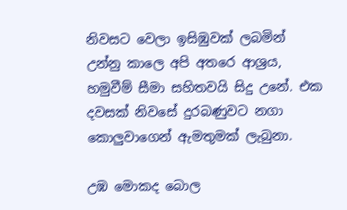නිවසට වෙලා ඉසිඹුවක් ලබමින් උන්නු කාලෙ අපි අතරෙ ආශ්‍රය, හමුවීම් සීමා සහිතවයි සිදු උනේ. එක දවසක් නිවසේ දුරබණුවට නගා කොලුවාගෙන් ඇමතුමක් ලැබුනා.

උඹ මොකද බොල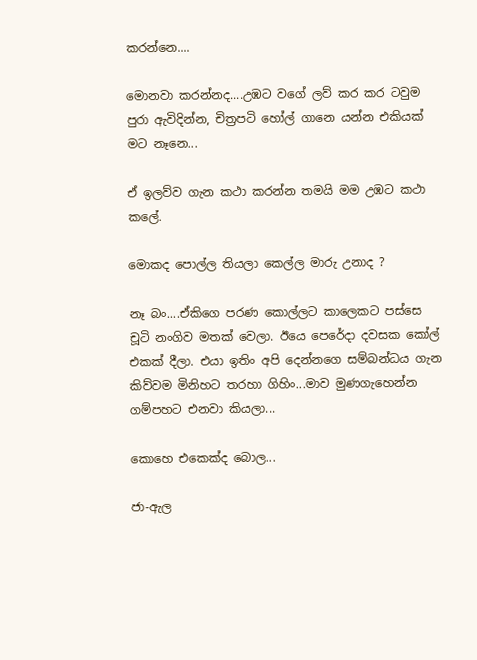කරන්නෙ....

මොනවා කරන්නද....උඹට වගේ ලව් කර කර ටවුම පුරා ඇවිදින්න, චිත්‍රපටි හෝල් ගානෙ යන්න එකියක් මට නෑනෙ...

ඒ ඉලව්ව ගැන කථා කරන්න තමයි මම උඹට කථා කලේ.

මොකද පොල්ල තියලා කෙල්ල මාරු උනාද ?

නෑ බං....ඒකිගෙ පරණ කොල්ලට කාලෙකට පස්සෙ චූටි නංගිව මතක් වෙලා. ඊයෙ පෙරේදා දවසක කෝල් එකක් දීලා. එයා ඉතිං අපි දෙන්නගෙ සම්බන්ධය ගැන කිව්වම මිනිහට තරහා ගිහිං...මාව මුණගැහෙන්න ගම්පහට එනවා කියලා...

කොහෙ එකෙක්ද බොල...

ජා-ඇල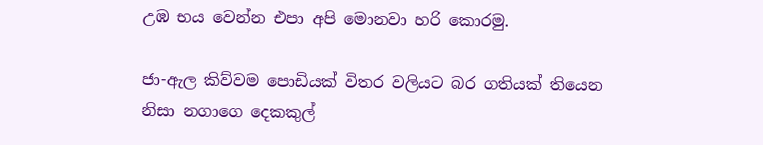උඹ භය වෙන්න එපා අපි මොනවා හරි කොරමු.

ජා-ඇල කිව්වම පොඩියක් විතර වලියට බර ගතියක් තියෙන නිසා නගාගෙ දෙකකුල්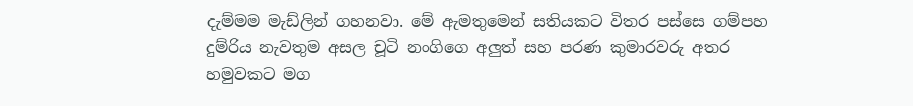දැම්මම මැඩ්ලින් ගහනවා. මේ ඇමතුමෙන් සතියකට විතර පස්සෙ ගම්පහ දුම්රිය නැවතුම අසල චූටි නංගිගෙ අලුත් සහ පරණ කුමාරවරු අතර හමුවකට මග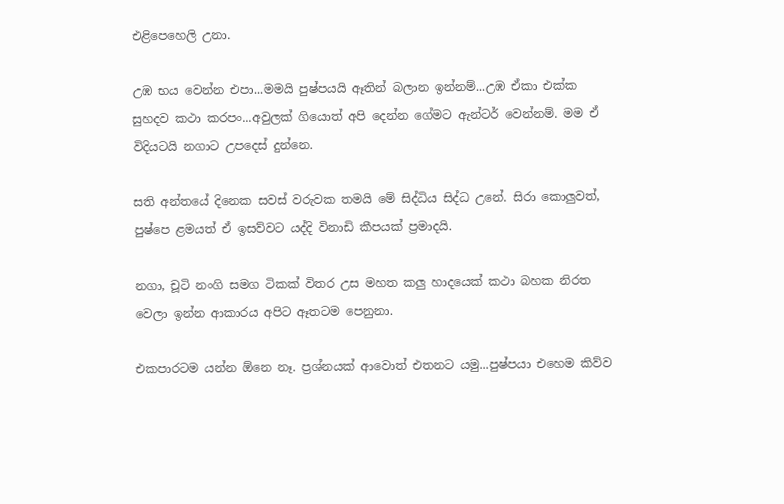එළිපෙහෙලි උනා.

උඹ භය වෙන්න එපා...මමයි පුෂ්පයයි ඈතින් බලාන ඉන්නම්...උඹ ඒකා එක්ක සුහදව කථා කරපං...අවුලක් ගියොත් අපි දෙන්න ගේමට ඇන්ටර් වෙන්නම්. මම ඒ විදියටයි නගාට උපදෙස් දුන්නෙ.

සති අන්තයේ දිනෙක සවස් වරුවක තමයි මේ සිද්ධිය සිද්ධ උනේ. සිරා කොලුවත්, පුෂ්පෙ ළමයත් ඒ ඉසව්වට යද්දි විනාඩි කීපයක් ප්‍රමාදයි.

නගා, චූටි නංගි සමග ටිකක් විතර උස මහත කලු හාදයෙක් කථා බහක නිරත වෙලා ඉන්න ආකාරය අපිට ඈතටම පෙනුනා.

එකපාරටම යන්න ඕනෙ නෑ. ප්‍රශ්නයක් ආවොත් එතනට යමු...පුෂ්පයා එහෙම කිව්ව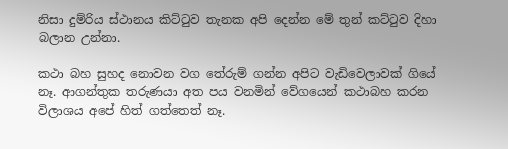නිසා දුම්රිය ස්ථානය කිට්ටුව තැනක අපි දෙන්න මේ තුන් කට්ටුව දිහා බලාන උන්නා.

කථා බහ සුහද නොවන වග තේරුම් ගන්න අපිට වැඩිවෙලාවක් ගියේ නෑ. ආගන්තුක තරුණයා අත පය වනමින් වේගයෙන් කථාබහ කරන විලාශය අපේ හිත් ගත්තෙත් නෑ.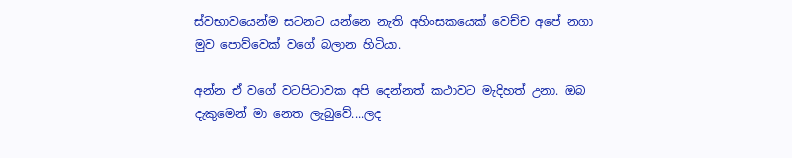ස්වභාවයෙන්ම සටනට යන්නෙ නැති අහිංසකයෙක් වෙච්ච අපේ නගා මුව පොව්වෙක් වගේ බලාන හිටියා.

අන්න ඒ වගේ වටපිටාවක අපි දෙන්නත් කථාවට මැදිහත් උනා. ඔබ දැකුමෙන් මා නෙත ලැබුවේ....ලද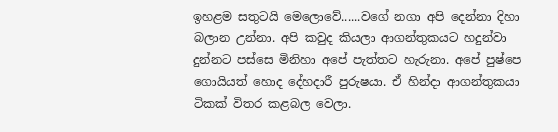ඉහළම සතුටයි මෙලොවේ......වගේ නගා අපි දෙන්නා දිහා බලාන උන්නා. අපි කවුද කියලා ආගන්තුකයට හදුන්වා දුන්නට පස්සෙ මිනිහා අපේ පැත්තට හැරුනා. අපේ පුෂ්පෙ ගොයියත් හොද දේහදාරී පුරුෂයා. ඒ හින්දා ආගන්තුකයා ටිකක් විතර කළබල වෙලා.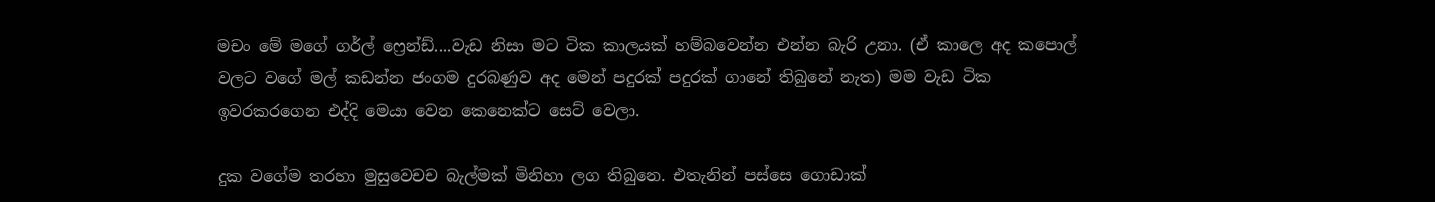මචං මේ මගේ ගර්ල් ෆ්‍රෙන්ඩ්....වැඩ නිසා මට ටික කාලයක් හම්බවෙන්න එන්න බැරි උනා. (ඒ කාලෙ අද කපොල් වලට වගේ මල් කඩන්න ජංගම දුරබණුව අද මෙන් පදුරක් පදුරක් ගානේ තිබුනේ නැත) මම වැඩ ටික ඉවරකරගෙන එද්දි මෙයා වෙන කෙනෙක්ට සෙට් වෙලා.

දුක වගේම තරහා මුසුවෙචච බැල්මක් මිනිහා ලග තිබුනෙ. එතැනින් පස්සෙ ගොඩාක්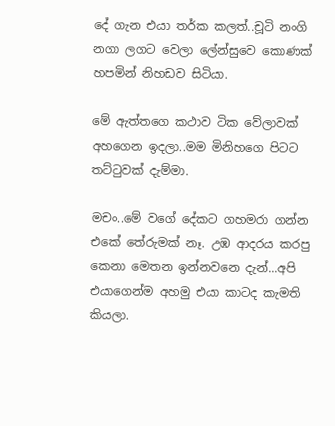දේ ගැන එයා තර්ක කලත්..චූටි නංගි නගා ලගට වෙලා ලේන්සුවෙ කොණක් හපමින් නිහඩව සිටියා.

මේ ඇත්තගෙ කථාව ටික වේලාවක් අහගෙන ඉදලා..මම මිනිහගෙ පිටට තට්ටුවක් දැම්මා.

මචං..මේ වගේ දේකට ගහමරා ගන්න එකේ තේරුමක් නෑ. උඹ ආදරය කරපු කෙනා මෙතන ඉන්නවනෙ දැන්...අපි එයාගෙන්ම අහමු එයා කාටද කැමති කියලා.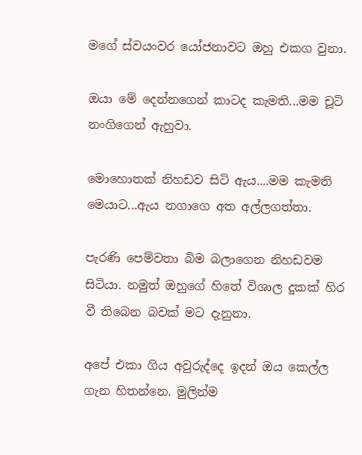මගේ ස්වයංවර යෝජනාවට ඔහු එකග වුනා.

ඔයා මේ දෙන්නගෙන් කාටද කැමති...මම චූටි නංගිගෙන් ඇහුවා.

මොහොතක් නිහඩව සිටි ඇය....මම කැමති මෙයාට...ඇය නගාගෙ අත අල්ලගත්තා.

පැරණි පෙම්වතා බිම බලාගෙන නිහඩවම සිටියා. නමුත් ඔහුගේ හිතේ විශාල දුකක් හිර වී තිබෙන බවක් මට දැනුනා.

අපේ එකා ගිය අවුරුද්දෙ ඉදන් ඔය කෙල්ල ගැන හිතන්නෙ. මුලින්ම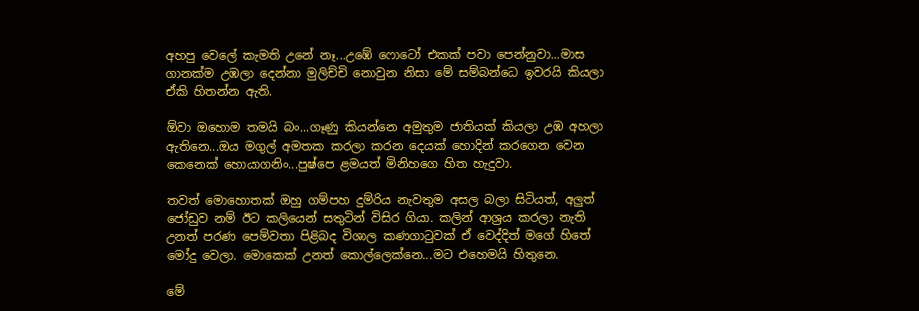අහපු වෙලේ කැමති උනේ නෑ...උඹේ ෆොටෝ එකක් පවා පෙන්නුවා...මාස ගානක්ම උඹලා දෙන්නා මුලිච්චි නොවුන නිසා මේ සම්බන්ධෙ ඉවරයි කියලා ඒකි හිතන්න ඇති.

ඕවා ඔහොම තමයි බං...ගෑණු කියන්නෙ අමුතුම ජාතියක් කියලා උඹ අහලා ඇතිනෙ...ඔය මගුල් අමතක කරලා කරන දෙයක් හොදින් කරගෙන වෙන කෙනෙක් හොයාගනිං...පුෂ්පෙ ළමයත් මිනිහගෙ හිත හැදුවා.

තවත් මොහොතක් ඔහු ගම්පහ දුම්රිය නැවතුම අසල බලා සිටියත්, අලුත් ජෝඩුව නම් ඊට කලියෙන් සතුටින් විසිර ගියා. කලින් ආශ්‍රය කරලා නැති උනත් පරණ පෙම්වතා පිළිබද විශාල කණගාටුවක් ඒ වෙද්දිත් මගේ හිතේ මෝදු වෙලා. මොකෙක් උනත් කොල්ලෙක්නෙ...මට එහෙමයි හිතුනෙ.

මේ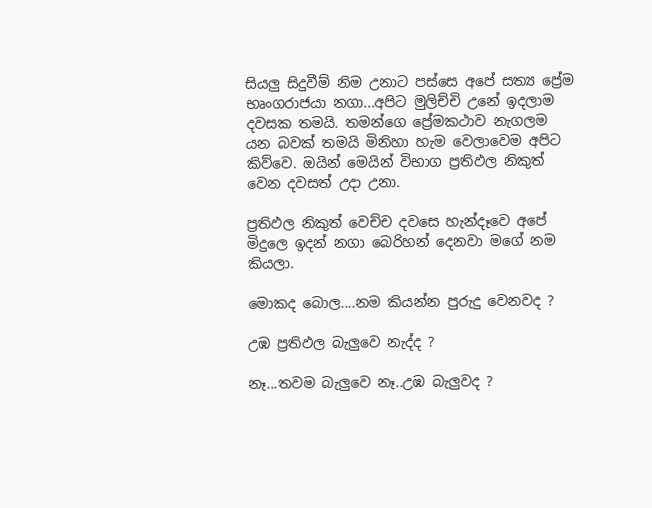සියලු සිදුවීම් නිම උනාට පස්සෙ අපේ සත්‍ය ප්‍රේම භෘංගරාජයා නගා...අපිට මුලිච්චි උනේ ඉදලාම දවසක තමයි. තමන්ගෙ ප්‍රේමකථාව නැගලම යන බවක් තමයි මිනිහා හැම වෙලාවෙම අපිට කිව්වෙ. ඔයින් මෙයින් විභාග ප්‍රතිඵල නිකුත් වෙන දවසත් උදා උනා.

ප්‍රතිඵල නිකුත් වෙච්ච දවසෙ හැන්දෑවෙ අපේ මිදුලෙ ඉදන් නගා බෙරිහන් දෙනවා මගේ නම කියලා.

මොකද බොල....නම කියන්න පුරුදු වෙනවද ?

උඹ ප්‍රතිඵල බැලුවෙ නැද්ද ?

නෑ...තවම බැලුවෙ නෑ..උඹ බැලුවද ?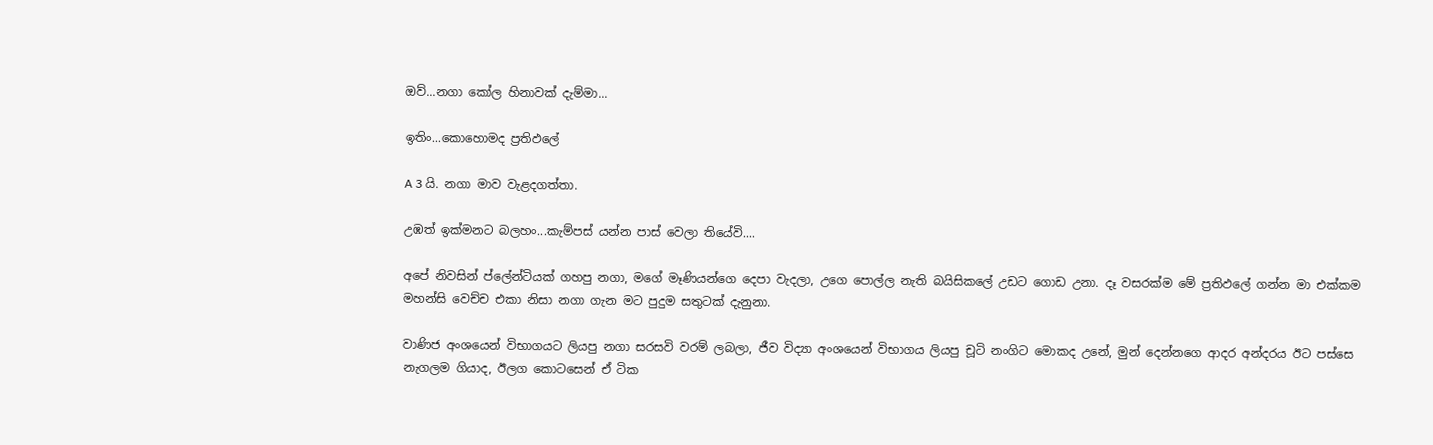ඔව්...නගා කෝල හිනාවක් දැම්මා...

ඉතිං...කොහොමද ප්‍රතිඵලේ

A 3 යි. නගා මාව වැළදගත්තා.

උඹත් ඉක්මනට බලහං...කැම්පස් යන්න පාස් වෙලා තියේවි....

අපේ නිවසින් ප්ලේන්ටියක් ගහපු නගා, මගේ මෑණියන්ගෙ දෙපා වැදලා, උගෙ පොල්ල නැති බයිසිකලේ උඩට ගොඩ උනා. දෑ වසරක්ම මේ ප්‍රතිඵලේ ගන්න මා එක්කම මහන්සි වෙච්ච එකා නිසා නගා ගැන මට පුදුම සතුටක් දැනුනා.

වාණිජ අංශයෙන් විභාගයට ලියපු නගා සරසවි වරම් ලබලා, ජීව විද්‍යා අංශයෙන් විභාගය ලියපු චූටි නංගිට මොකද උනේ, මුන් දෙන්නගෙ ආදර අන්දරය ඊට පස්සෙ නැගලම ගියාද, ඊලග කොටසෙන් ඒ ටික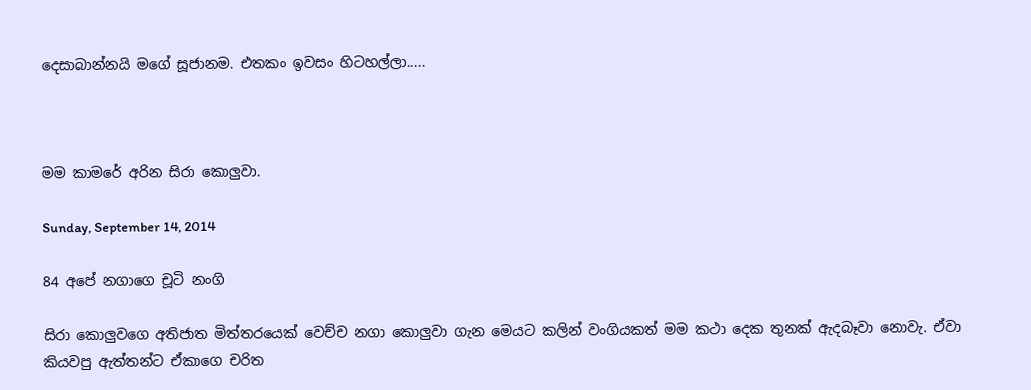දෙසාබාන්නයි මගේ සූජානම. එතකං ඉවසං හිටහල්ලා.....



මම කාමරේ අරින සිරා කොලුවා.

Sunday, September 14, 2014

84 අපේ නගාගෙ චූටි නංගි

සිරා කොලුවගෙ අතිජාත මිත්තරයෙක් වෙච්ච නගා කොලුවා ගැන මෙයට කලින් වංගියකත් මම කථා දෙක තුනක් ඇදබෑවා නොවැ. ඒවා කියවපු ඇත්තන්ට ඒකාගෙ චරිත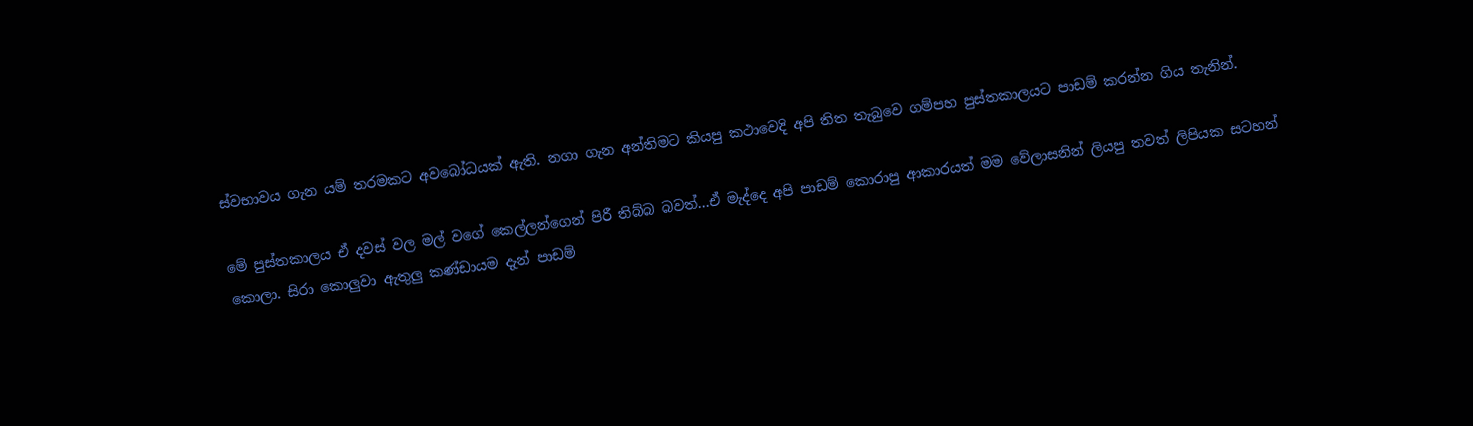ස්වභාවය ගැන යම් තරමකට අවබෝධයක් ඇති. නගා ගැන අන්තිමට කියපු කථාවෙදි අපි තිත තැබුවෙ ගම්පහ පුස්තකාලයට පාඩම් කරන්න ගිය තැනින්.

මේ පුස්තකාලය ඒ දවස් වල මල් වගේ කෙල්ලන්ගෙන් පිරී තිබ්බ බවත්...ඒ මැද්දෙ අපි පාඩම් කොරාපු ආකාරයත් මම වේලාසනින් ලියපු තවත් ලිපියක සටහන් කොලා. සිරා කොලුවා ඇතුලු කණ්ඩායම දැන් පාඩම්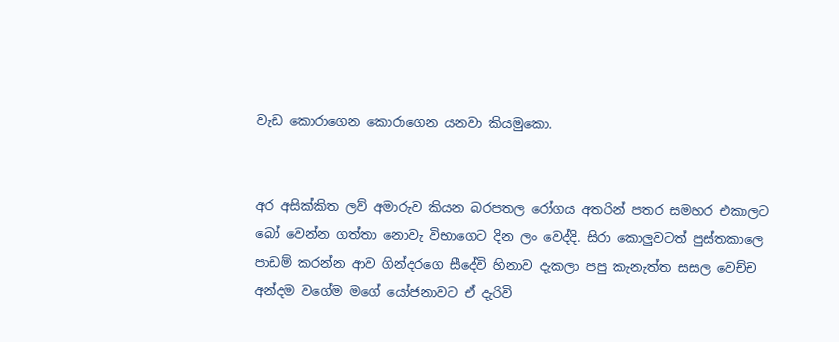වැඩ කොරාගෙන කොරාගෙන යනවා කියමුකො.


අර අසික්කිත ලව් අමාරුව කියන බරපතල රෝගය අතරින් පතර සමහර එකාලට බෝ වෙන්න ගත්තා නොවැ විභාගෙට දින ලං වෙද්දි. සිරා කොලුවටත් පුස්තකාලෙ පාඩම් කරන්න ආව ගින්දරගෙ සීදේවි හිනාව දැකලා පපු කැනැත්ත සසල වෙච්ච අන්දම වගේම මගේ යෝජනාවට ඒ දැරිවි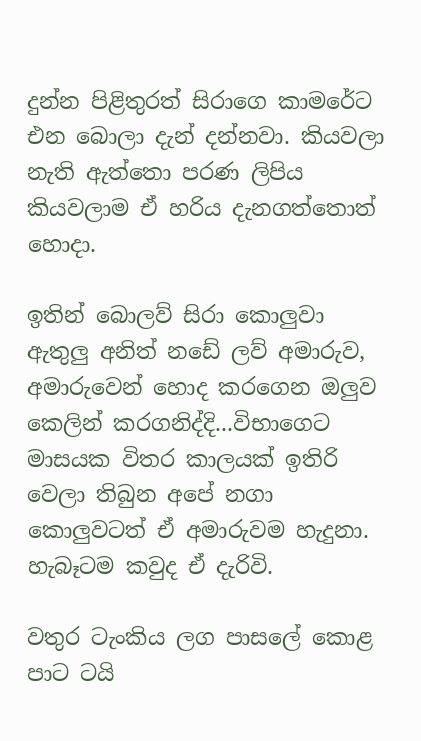දුන්න පිළිතුරත් සිරාගෙ කාමරේට එන බොලා දැන් දන්නවා. කියවලා නැති ඇත්තො පරණ ලිපිය කියවලාම ඒ හරිය දැනගත්තොත් හොදා.

ඉතින් බොලව් සිරා කොලුවා ඇතුලු අනිත් නඩේ ලව් අමාරුව, අමාරුවෙන් හොද කරගෙන ඔලුව කෙලින් කරගනිද්දි...විභාගෙට මාසයක විතර කාලයක් ඉතිරි වෙලා තිබුන අපේ නගා කොලුවටත් ඒ අමාරුවම හැදුනා. හැබෑටම කවුද ඒ දැරිවි.

වතුර ටැංකිය ලග පාසලේ කොළ පාට ටයි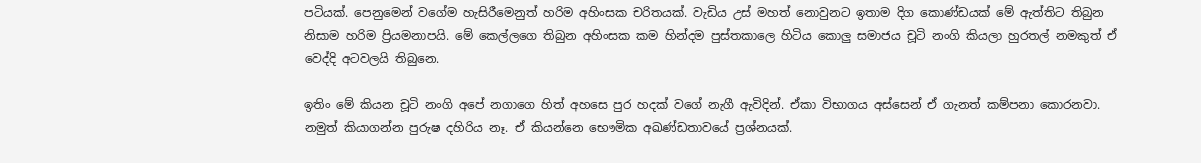පටියක්. පෙනුමෙන් වගේම හැසිරීමෙනුත් හරිම අහිංසක චරිතයක්. වැඩිය උස් මහත් නොවුනට ඉතාම දිග කොණ්ඩයක් මේ ඇත්තිට තිබුන නිසාම හරිම ප්‍රියමනාපයි. මේ කෙල්ලගෙ තිබුන අහිංසක කම හින්දම පුස්තකාලෙ හිටිය කොලු සමාජය චූටි නංගි කියලා හුරතල් නමකුත් ඒ වෙද්දි අටවලයි තිබුනෙ.

ඉතිං මේ කියන චූටි නංගි අපේ නගාගෙ හිත් අහසෙ පුර හදක් වගේ නැගී ඇවිදින්. ඒකා විභාගය අස්සෙන් ඒ ගැනත් කම්පනා කොරනවා. නමුත් කියාගන්න පුරුෂ දහිරිය නෑ. ඒ කියන්නෙ භෞමික අඛණ්ඩතාවයේ ප්‍රශ්නයක්.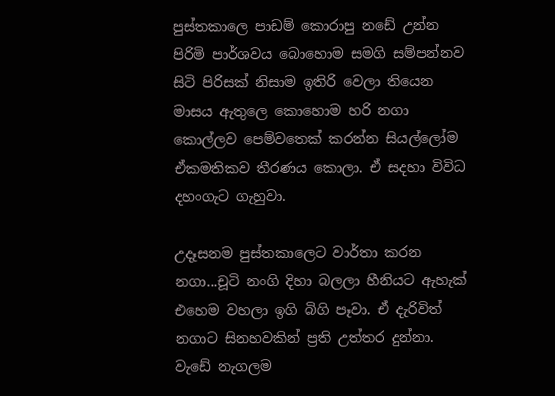පුස්තකාලෙ පාඩම් කොරාපු නඩේ උන්න පිරිමි පාර්ශවය බොහොම සමගි සම්පන්නව සිටි පිරිසක් නිසාම ඉතිරි වෙලා තියෙන මාසය ඇතුලෙ කොහොම හරි නගා කොල්ලව පෙම්වතෙක් කරන්න සියල්ලෝම ඒකමතිකව තීරණය කොලා. ඒ සදහා විවිධ දහංගැට ගැහුවා.

උදෑසනම පුස්තකාලෙට වාර්තා කරන නගා...චූටි නංගි දිහා බලලා හීනියට ඇහැක් එහෙම වහලා ඉගි බිගි පෑවා. ඒ දැරිවිත් නගාට සිනහවකින් ප්‍රති උත්තර දුන්නා. වැඩේ නැගලම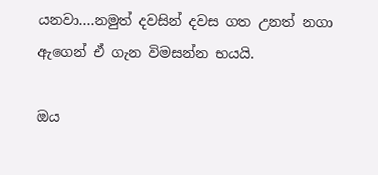යනවා....නමුත් දවසින් දවස ගත උනත් නගා ඇගෙන් ඒ ගැන විමසන්න භයයි.

ඔය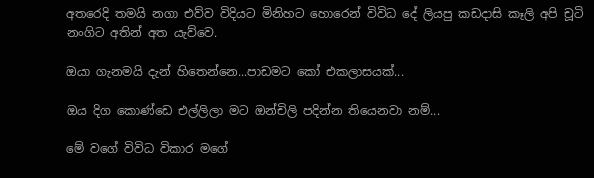අතරෙදි තමයි නගා එව්ව විදියට මිනිහට හොරෙන් විවිධ දේ ලියපු කඩදාසි කෑලි අපි චූටි නංගිට අතින් අත යැව්වෙ.

ඔයා ගැනමයි දැන් හිතෙන්නෙ...පාඩමට කෝ එකලාසයක්...

ඔය දිග කොණ්ඩෙ එල්ලිලා මට ඔන්චිලි පදින්න තියෙනවා නම්...

මේ වගේ විවිධ විකාර මගේ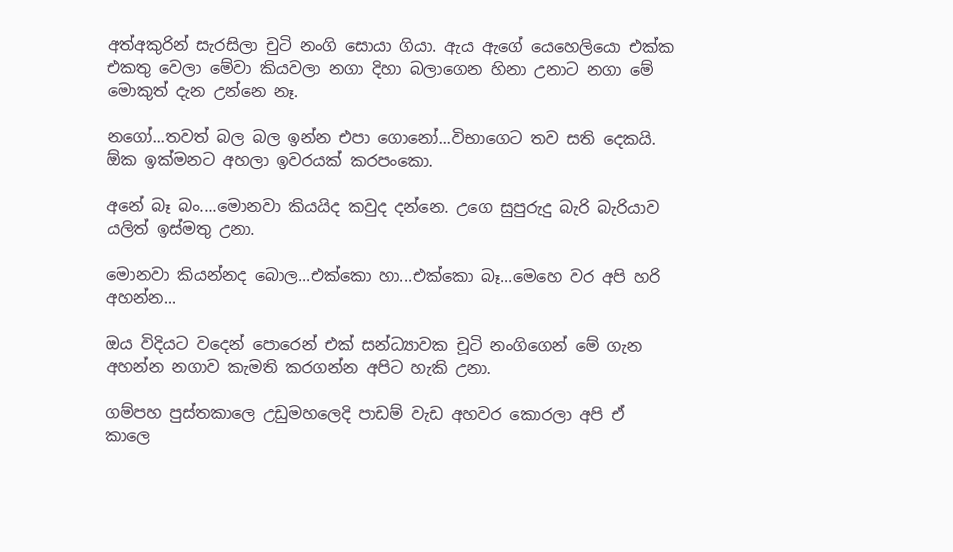අත්අකුරින් සැරසිලා චුටි නංගි සොයා ගියා. ඇය ඇගේ යෙහෙලියො එක්ක එකතු වෙලා මේවා කියවලා නගා දිහා බලාගෙන හිනා උනාට නගා මේ මොකුත් දැන උන්නෙ නෑ.

නගෝ...තවත් බල බල ඉන්න එපා ගොනෝ...විභාගෙට තව සති දෙකයි. ඕක ඉක්මනට අහලා ඉවරයක් කරපංකො.

අනේ බෑ බං....මොනවා කියයිද කවුද දන්නෙ. උගෙ සුපුරුදු බැරි බැරියාව යලිත් ඉස්මතු උනා.

මොනවා කියන්නද බොල...එක්කො හා...එක්කො බෑ...මෙහෙ වර අපි හරි අහන්න...

ඔය විදියට වදෙන් පොරෙන් එක් සන්ධ්‍යාවක චූටි නංගිගෙන් මේ ගැන අහන්න නගාව කැමති කරගන්න අපිට හැකි උනා.

ගම්පහ පුස්තකාලෙ උඩුමහලෙදි පාඩම් වැඩ අහවර කොරලා අපි ඒ කාලෙ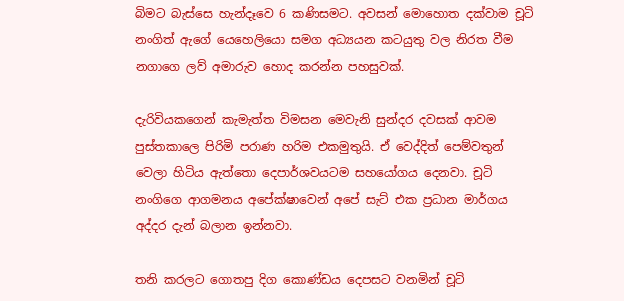බිමට බැස්සෙ හැන්දෑවෙ 6 කණිසමට. අවසන් මොහොත දක්වාම චූටි නංගිත් ඇගේ යෙහෙලියො සමග අධ්‍යයන කටයුතු වල නිරත වීම නගාගෙ ලව් අමාරුව හොද කරන්න පහසුවක්.

දැරිවියකගෙන් කැමැත්ත විමසන මෙවැනි සුන්දර දවසක් ආවම පුස්තකාලෙ පිරිමි පරාණ හරිම එකමුතුයි. ඒ වෙද්දිත් පෙම්වතුන් වෙලා හිටිය ඇත්තො දෙපාර්ශවයටම සහයෝගය දෙනවා. චූටි නංගිගෙ ආගමනය අපේක්ෂාවෙන් අපේ සැට් එක ප්‍රධාන මාර්ගය අද්දර දැන් බලාන ඉන්නවා.

තනි කරලට ගොතපු දිග කොණ්ඩය දෙපසට වනමින් චූටි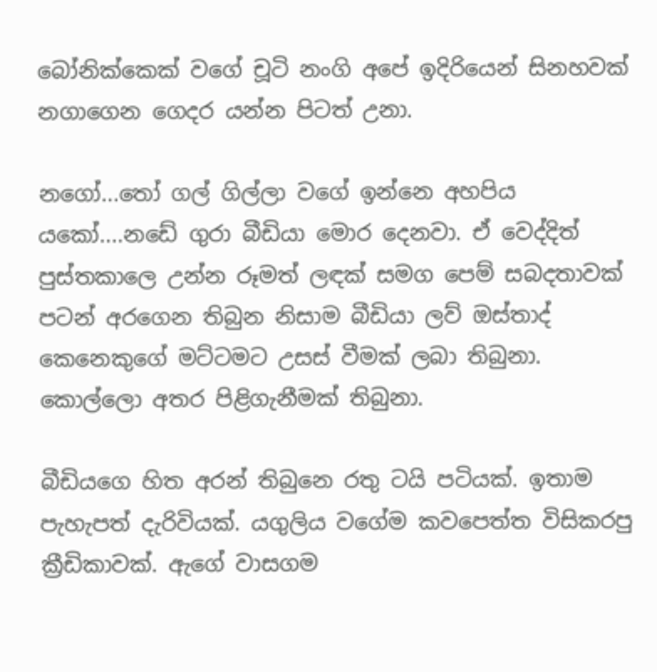බෝනික්කෙක් වගේ චූටි නංගි අපේ ඉදිරියෙන් සිනහවක් නගාගෙන ගෙදර යන්න පිටත් උනා.

නගෝ...තෝ ගල් ගිල්ලා වගේ ඉන්නෙ අහපිය යකෝ....නඩේ ගුරා බීඩියා මොර දෙනවා. ඒ වෙද්දිත් පුස්තකාලෙ උන්න රූමත් ලඳක් සමග පෙම් සබදතාවක් පටන් අරගෙන තිබුන නිසාම බීඩියා ලව් ඔස්තාද් කෙනෙකුගේ මට්ටමට උසස් වීමක් ලබා තිබුනා. කොල්ලො අතර පිළිගැනීමක් තිබුනා.

බීඩියගෙ හිත අරන් තිබුනෙ රතු ටයි පටියක්. ඉතාම පැහැපත් දැරිවියක්. යගුලිය වගේම කවපෙත්ත විසිකරපු ක්‍රීඩිකාවක්. ඇගේ වාසගම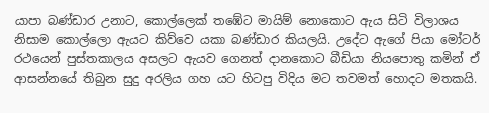යාපා බණ්ඩාර උනාට, කොල්ලෙක් තඹේට මායිම් නොකොට ඇය සිටි විලාශය නිසාම කොල්ලො ඇයට කිව්වෙ යකා බණ්ඩාර කියලයි. උදේට ඇගේ පියා මෝටර් රථයෙන් පුස්තකාලය අසලට ඇයව ගෙනත් දානකොට බීඩියා නියපොතු කමින් ඒ ආසන්නයේ තිබුන සුදු අරලිය ගහ යට හිටපු විදිය මට තවමත් හොදට මතකයි.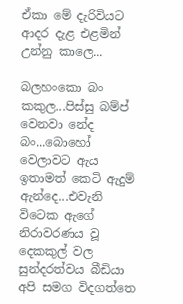ඒකා මේ දැරිවියට ආදර දැළ එළමින් උන්නු කාලෙ...

බලහංකො බං කකුල...පිස්සු බම්ප් වෙනවා නේද බං...බොහෝ වෙලාවට ඇය ඉතාමත් කෙටි ඇදුම් ඇන්දෙ...එවැනි විටෙක ඇගේ නිරාවරණය වූ දෙකකුල් වල සුන්දරත්වය බීඩියා අපි සමග විදගත්තෙ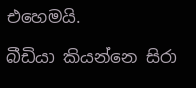එහෙමයි.

බීඩියා කියන්නෙ සිරා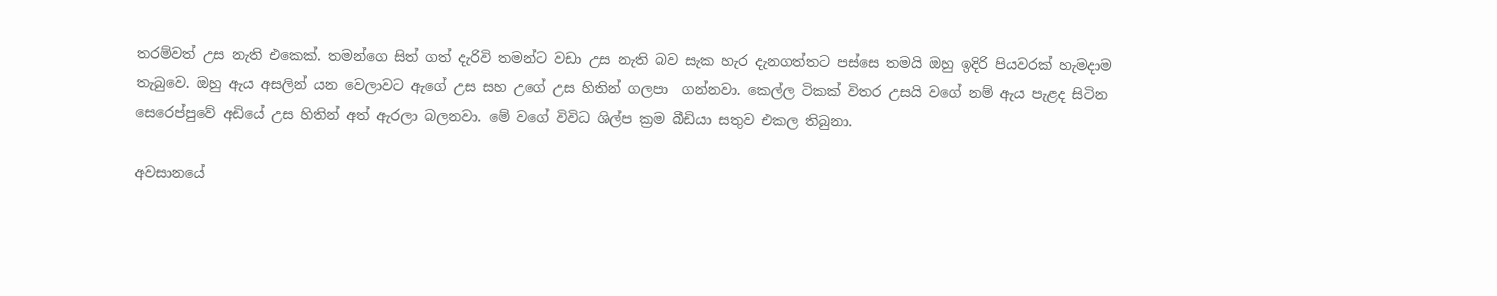තරම්වත් උස නැති එකෙක්. තමන්ගෙ සිත් ගත් දැරිවි තමන්ට වඩා උස නැති බව සැක හැර දැනගත්තට පස්සෙ තමයි ඔහු ඉදිරි පියවරක් හැමදාම තැබුවෙ. ඔහු ඇය අසලින් යන වෙලාවට ඇගේ උස සහ උගේ උස හිතින් ගලපා  ගන්නවා. කෙල්ල ටිකක් විතර උසයි වගේ නම් ඇය පැළද සිටින සෙරෙප්පුවේ අඩියේ උස හිතින් අත් ඇරලා බලනවා. මේ වගේ විවිධ ශිල්ප ක්‍රම බීඩියා සතුව එකල තිබුනා.

අවසානයේ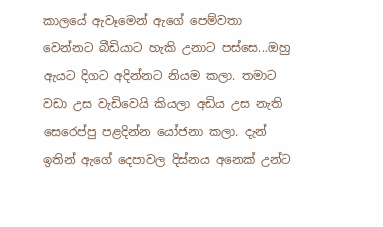කාලයේ ඇවෑමෙන් ඇගේ පෙම්වතා වෙන්නට බීඩියාට හැකි උනාට පස්සෙ...ඔහු ඇයට දිගට අදින්නට නියම කලා. තමාට වඩා උස වැඩිවෙයි කියලා අඩිය උස නැති සෙරෙප්පු පළදින්න යෝජනා කලා. දැන් ඉතින් ඇගේ දෙපාවල දිස්නය අනෙක් උන්ට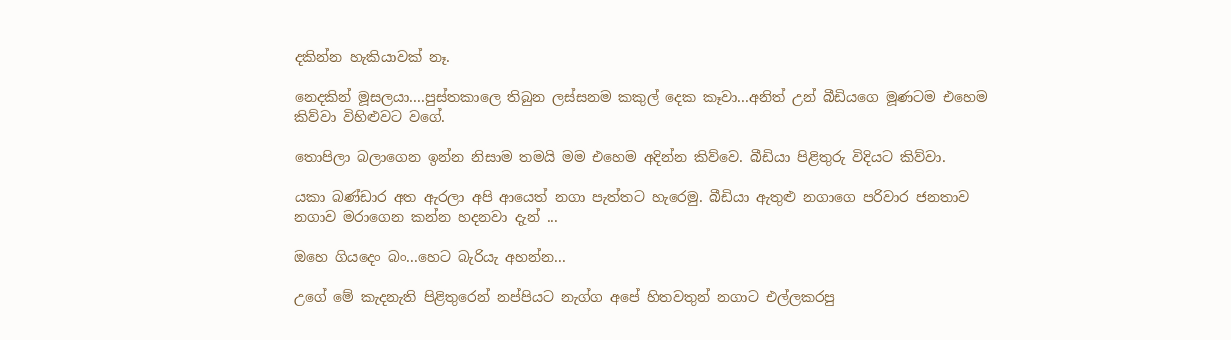දකින්න හැකියාවක් නෑ.

නෙදකින් මූසලයා....පුස්තකාලෙ තිබුන ලස්සනම කකුල් දෙක කෑවා...අනිත් උන් බීඩියගෙ මූණටම එහෙම කිව්වා විහිළුවට වගේ.

තොපිලා බලාගෙන ඉන්න නිසාම තමයි මම එහෙම අදින්න කිව්වෙ. බීඩියා පිළිතුරු විදියට කිව්වා.

යකා බණ්ඩාර අත ඇරලා අපි ආයෙත් නගා පැත්තට හැරෙමු. බීඩියා ඇතුළු නගාගෙ පරිවාර ජනතාව නගාව මරාගෙන කන්න හදනවා දැන් ...

ඔහෙ ගියදෙං බං...හෙට බැරියැ අහන්න...

උගේ මේ කැදනැති පිළිතුරෙන් නප්පියට නැග්ග අපේ හිතවතුන් නගාට එල්ලකරපු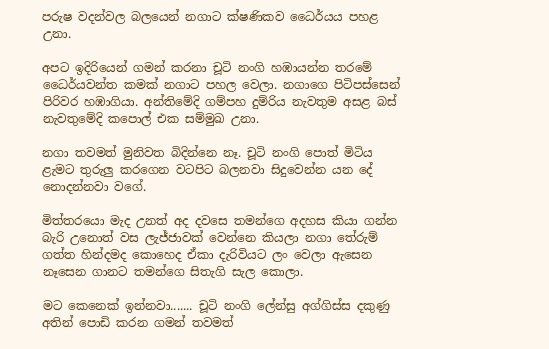පරුෂ වදන්වල බලයෙන් නගාට ක්ෂණිකව ධෛර්යය පහළ උනා.

අපට ඉදිරියෙන් ගමන් කරනා චූටි නංගි හඹායන්න තරමේ ධෛර්යවන්ත කමක් නගාට පහල වෙලා. නගාගෙ පිටිපස්සෙන් පිරිවර හඹාගියා. අන්තිමේදි ගම්පහ දුම්රිය නැවතුම අසළ බස් නැවතුමේදි කපොල් එක සම්මුඛ උනා.

නගා තවමත් මුනිවත බිදින්නෙ නෑ. චූටි නංගි පොත් මිටිය ළැමට තුරුලු කරගෙන වටපිට බලනවා සිදුවෙන්න යන දේ නොදන්නවා වගේ.

මිත්තරයො මැද උනත් අද දවසෙ තමන්ගෙ අදහස කියා ගන්න බැරි උනොත් වස ලැජ්ජාවක් වෙන්නෙ කියලා නගා තේරුම් ගත්ත හින්දමද කොහෙද ඒකා දැරිවියට ලං වෙලා ඇසෙන නෑසෙන ගානට තමන්ගෙ සිතැගි සැල කොලා.

මට කෙනෙක් ඉන්නවා....... චූටි නංගි ලේන්සු අග්ගිස්ස දකුණු අතින් පොඩි කරන ගමන් තවමත්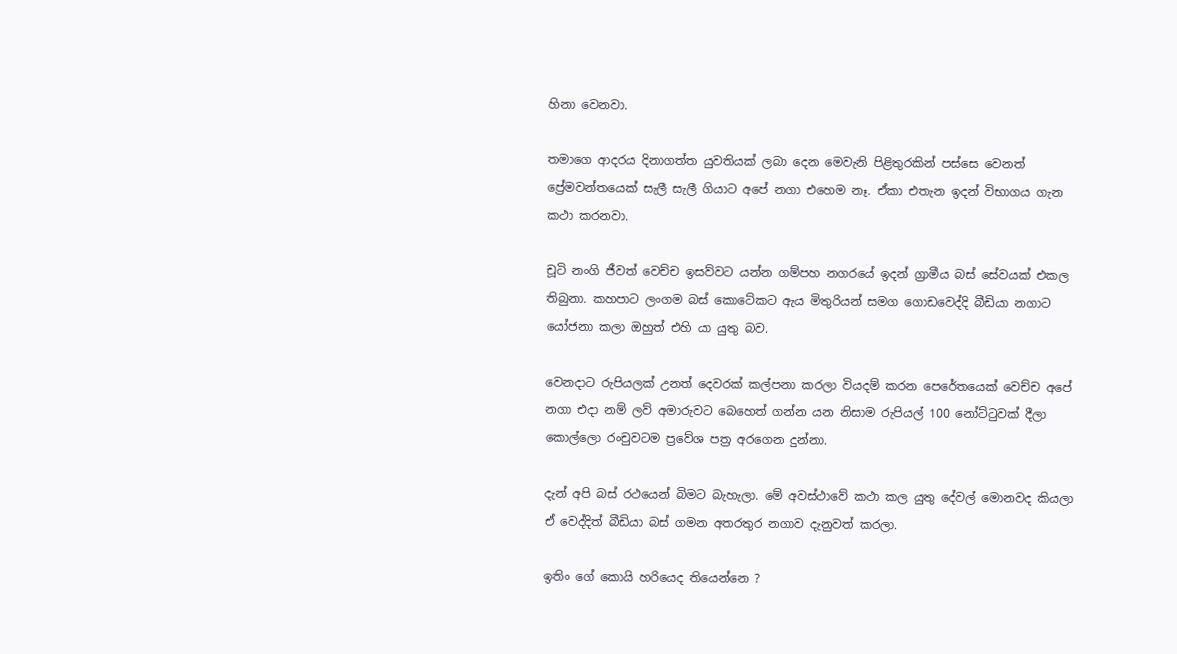හිනා වෙනවා.

තමාගෙ ආදරය දිනාගත්ත යුවතියක් ලබා දෙන මෙවැනි පිළිතුරකින් පස්සෙ වෙනත් ප්‍රේමවන්තයෙක් සැලී සැලී ගියාට අපේ නගා එහෙම නෑ. ඒකා එතැන ඉදන් විභාගය ගැන කථා කරනවා.

චූටි නංගි ජීවත් වෙච්ච ඉසව්වට යන්න ගම්පහ නගරයේ ඉදන් ග්‍රාමීය බස් සේවයක් එකල තිබුනා. කහපාට ලංගම බස් කොටේකට ඇය මිතුරියන් සමග ගොඩවෙද්දි බීඩියා නගාට යෝජනා කලා ඔහුත් එහි යා යුතු බව.

වෙනදාට රුපියලක් උනත් දෙවරක් කල්පනා කරලා වියදම් කරන පෙරේතයෙක් වෙච්ච අපේ නගා එදා නම් ලව් අමාරුවට බෙහෙත් ගන්න යන නිසාම රුපියල් 100 නෝට්ටුවක් දීලා කොල්ලො රංචුවටම ප්‍රවේශ පත්‍ර අරගෙන දුන්නා.

දැන් අපි බස් රථයෙන් බිමට බැහැලා. මේ අවස්ථාවේ කථා කල යුතු දේවල් මොනවද කියලා ඒ වෙද්දිත් බීඩියා බස් ගමන අතරතුර නගාව දැනුවත් කරලා.

ඉතිං ගේ කොයි හරියෙද තියෙන්නෙ ?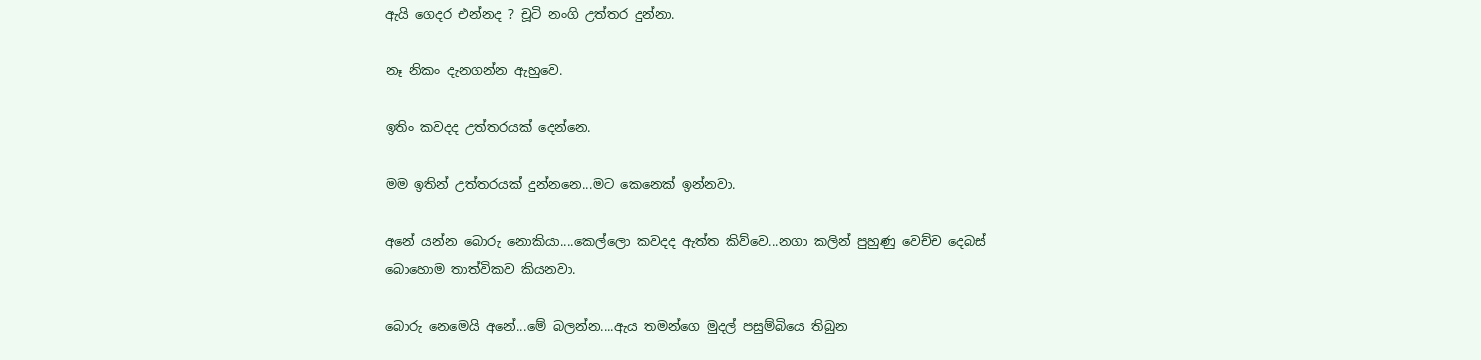ඇයි ගෙදර එන්නද ? චූටි නංගි උත්තර දුන්නා.

නෑ නිකං දැනගන්න ඇහුවෙ.

ඉතිං කවදද උත්තරයක් දෙන්නෙ.

මම ඉතින් උත්තරයක් දුන්නනෙ...මට කෙනෙක් ඉන්නවා.

අනේ යන්න බොරු නොකියා....කෙල්ලො කවදද ඇත්ත කිව්වෙ...නගා කලින් පුහුණු වෙච්ච දෙබස් බොහොම තාත්විකව කියනවා.

බොරු නෙමෙයි අනේ...මේ බලන්න....ඇය තමන්ගෙ මුදල් පසුම්බියෙ තිබුන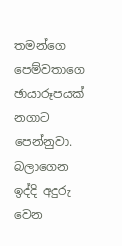තමන්ගෙ පෙම්වතාගෙ ඡායාරූපයක් නගාට පෙන්නුවා. බලාගෙන ඉද්දි අදුරු වෙන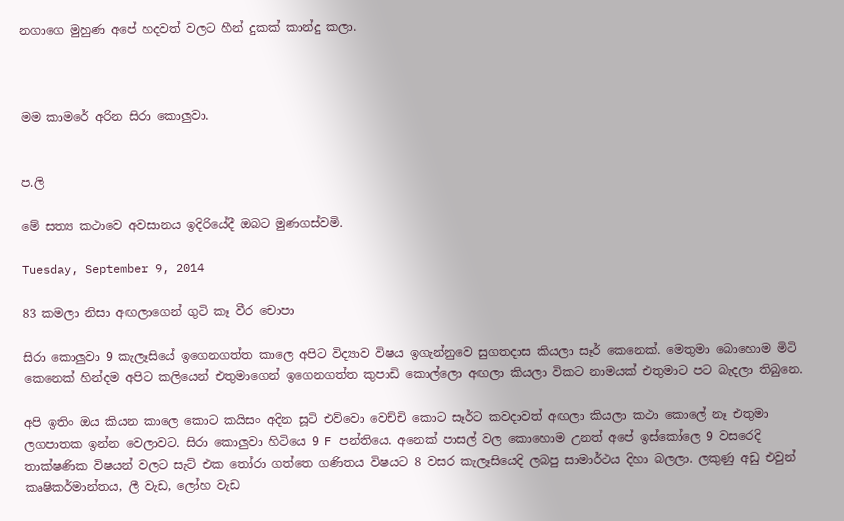නගාගෙ මුහුණ අපේ හදවත් වලට හීන් දුකක් කාන්දු කලා.



මම කාමරේ අරින සිරා කොලුවා.


ප.ලි

මේ සත්‍ය කථාවෙ අවසානය ඉදිරියේදී ඔබට මුණගස්වමි.

Tuesday, September 9, 2014

83 කමලා නිසා අඟලාගෙන් ගුටි කෑ වීර චොපා

සිරා කොලුවා 9 කැලෑසියේ ඉගෙනගත්ත කාලෙ අපිට විද්‍යාව විෂය ඉගැන්නුවෙ සුගතදාස කියලා සෑර් කෙනෙක්. මෙතුමා බොහොම මිටි කෙනෙක් හින්දම අපිට කලියෙන් එතුමාගෙන් ඉගෙනගත්ත කුපාඩි කොල්ලො අඟලා කියලා විකට නාමයක් එතුමාට පට බැදලා තිබුනෙ.

අපි ඉතිං ඔය කියන කාලෙ කොට කයිසං අදින සූටි එව්වො වෙච්චි කොට සෑර්ට කවදාවත් අඟලා කියලා කථා කොලේ නෑ එතුමා ලගපාතක ඉන්න වෙලාවට. සිරා කොලුවා හිටියෙ 9 F පන්තියෙ. අනෙක් පාසල් වල කොහොම උනත් අපේ ඉස්කෝලෙ 9 වසරෙදි තාක්ෂණික විෂයන් වලට සැට් එක තෝරා ගත්තෙ ගණිතය විෂයට 8 වසර කැලෑසියෙදි ලබපු සාමාර්ථය දිහා බලලා. ලකුණු අඩු එවුන් කෘෂිකර්මාන්තය, ලී වැඩ, ලෝහ වැඩ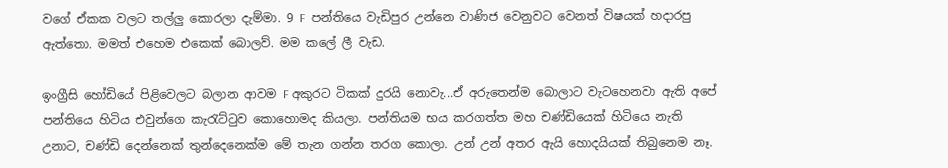වගේ ඒකක වලට තල්ලු කොරලා දැම්මා. 9 F  පන්තියෙ වැඩිපුර උන්නෙ වාණිජ වෙනුවට වෙනත් විෂයක් හදාරපු ඇත්තො. මමත් එහෙම එකෙක් බොලව්. මම කලේ ලී වැඩ.

ඉංග්‍රීසි හෝඩියේ පිළිවෙලට බලාන ආවම F අකුරට ටිකක් දුරයි නොවැ...ඒ අරුතෙන්ම බොලාට වැටහෙනවා ඇති අපේ පන්තියෙ හිටිය එවුන්ගෙ කැරැට්ටුව කොහොමද කියලා. පන්තියම භය කරගත්ත මහ චණ්ඩියෙක් හිටියෙ නැති උනාට, චණ්ඩි දෙන්නෙක් තුන්දෙනෙක්ම මේ තැන ගන්න තරග කොලා. උන් උන් අතර ඇයි හොදයියක් තිබුනෙම නෑ.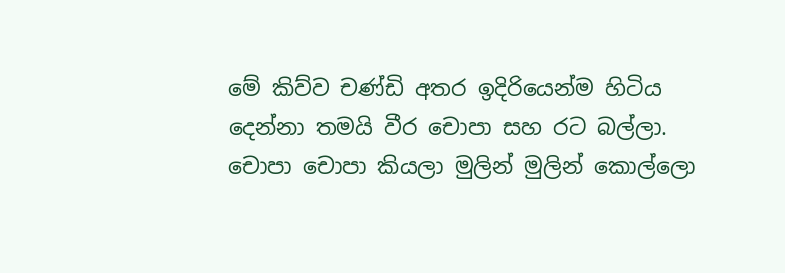මේ කිව්ව චණ්ඩි අතර ඉදිරියෙන්ම හිටිය දෙන්නා තමයි වීර චොපා සහ රට බල්ලා. චොපා චොපා කියලා මුලින් මුලින් කොල්ලො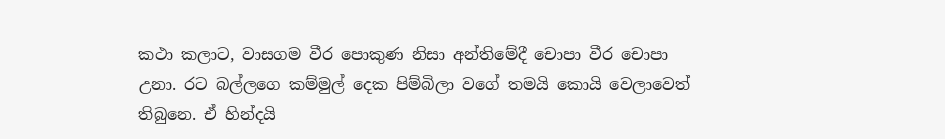කථා කලාට, වාසගම වීර පොකුණ නිසා අන්තිමේදී චොපා වීර චොපා උනා. රට බල්ලගෙ කම්මුල් දෙක පිම්බිලා වගේ තමයි කොයි වෙලාවෙත් තිබුනෙ. ඒ හින්දයි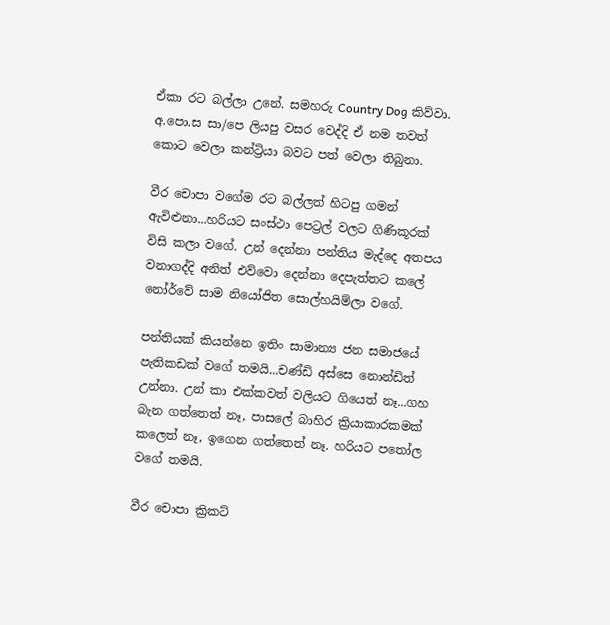ඒකා රට බල්ලා උනේ. සමහරු Country Dog කිව්වා. අ.පො.ස සා/පෙ ලියපු වසර වෙද්දි ඒ නම තවත් කොට වෙලා කන්ට්‍රියා බවට පත් වෙලා තිබුනා.

වීර චොපා වගේම රට බල්ලත් හිටපු ගමන් ඇවිළුනා...හරියට සංස්ථා පෙට්‍රල් වලට ගිණිකූරක් විසි කලා වගේ. උන් දෙන්නා පන්තිය මැද්දෙ අතපය වනාගද්දි අනිත් එව්වො දෙන්නා දෙපැත්තට කලේ නෝර්වේ සාම නියෝජිත සොල්හයිම්ලා වගේ.

පන්තියක් කියන්නෙ ඉතිං සාමාන්‍ය ජන සමාජයේ පැතිකඩක් වගේ තමයි...චණ්ඩි අස්සෙ නොන්ඩිත් උන්නා. උන් කා එක්කවත් වලියට ගියෙත් නෑ...ගහ බැන ගත්තෙත් නෑ, පාසලේ බාහිර ක්‍රියාකාරකමක් කලෙත් නෑ, ඉගෙන ගත්තෙත් නෑ. හරියට පතෝල වගේ තමයි.

වීර චොපා ක්‍රිකට්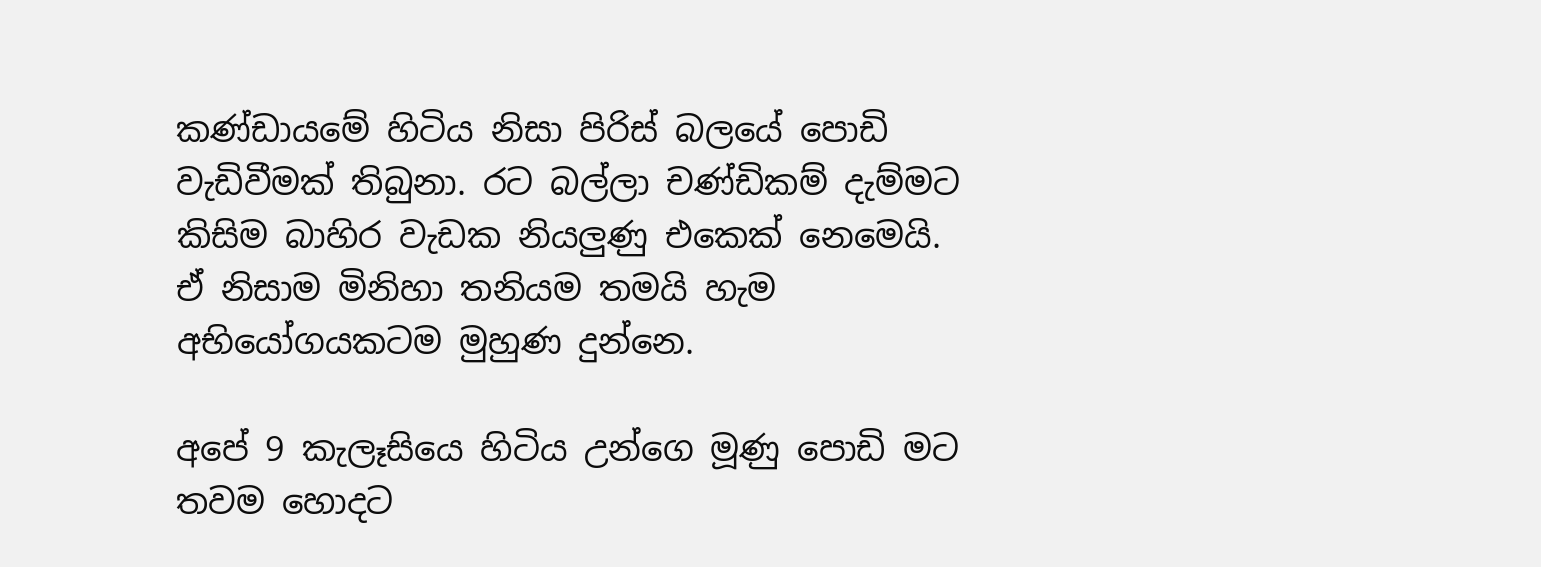කණ්ඩායමේ හිටිය නිසා පිරිස් බලයේ පොඩි වැඩිවීමක් තිබුනා. රට බල්ලා චණ්ඩිකම් දැම්මට කිසිම බාහිර වැඩක නියලුණු එකෙක් නෙමෙයි. ඒ නිසාම මිනිහා තනියම තමයි හැම අභියෝගයකටම මුහුණ දුන්නෙ.

අපේ 9 කැලෑසියෙ හිටිය උන්ගෙ මූණු පොඩි මට තවම හොදට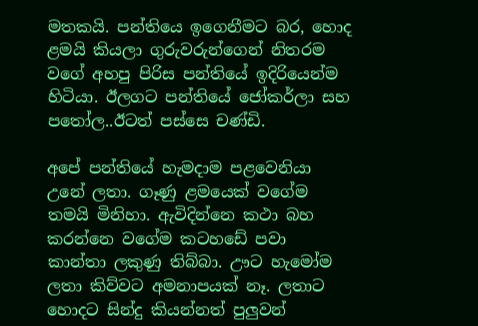මතකයි. පන්තියෙ ඉගෙනීමට බර, හොද ළමයි කියලා ගුරුවරුන්ගෙන් නිතරම වගේ අහපු පිරිස පන්තියේ ඉදිරියෙන්ම හිටියා. ඊලගට පන්තියේ ජෝකර්ලා සහ පතෝල..ඊටත් පස්සෙ චණ්ඩි.

අපේ පන්තියේ හැමදාම පළවෙනියා උනේ ලතා. ගෑණු ළමයෙක් වගේම තමයි මිනිහා. ඇවිදින්නෙ කථා බහ කරන්නෙ වගේම කටහඩේ පවා කාන්තා ලකුණු තිබ්බා. ඌට හැමෝම ලතා කිව්වට අමනාපයක් නෑ. ලතාට හොදට සින්දු කියන්නත් පුලුවන්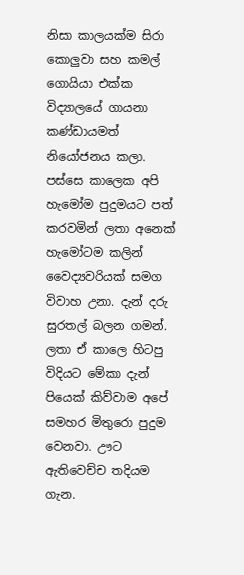නිසා කාලයක්ම සිරා කොලුවා සහ කමල් ගොයියා එක්ක විද්‍යාලයේ ගායනා කණ්ඩායමත් නියෝජනය කලා. පස්සෙ කාලෙක අපි හැමෝම පුදුමයට පත් කරවමින් ලතා අනෙක් හැමෝටම කලින් වෛද්‍යවරියක් සමග විවාහ උනා. දැන් දරු සුරතල් බලන ගමන්. ලතා ඒ කාලෙ හිටපු විදියට මේකා දැන් පියෙක් කිව්වාම අපේ සමහර මිතුරො පුදුම වෙනවා. ඌට ඇතිවෙච්ච තදියම ගැන.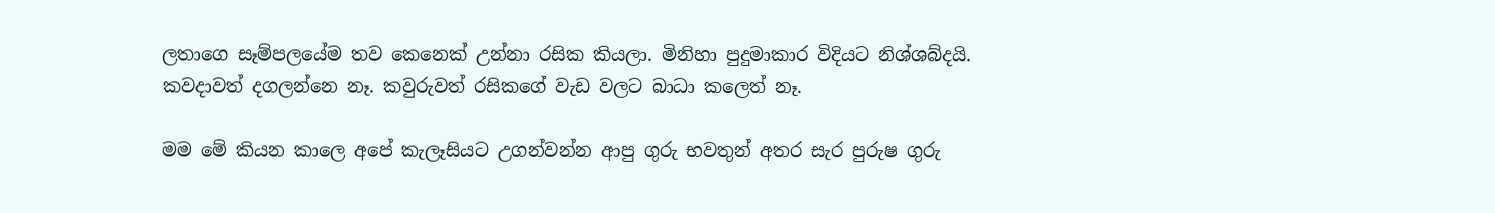ලතාගෙ සෑම්පලයේම තව කෙනෙක් උන්නා රසික කියලා. මිනිහා පුදුමාකාර විදියට නිශ්ශබ්දයි. කවදාවත් දගලන්නෙ නෑ. කවුරුවත් රසිකගේ වැඩ වලට බාධා කලෙත් නෑ.

මම මේ කියන කාලෙ අපේ කැලෑසියට උගන්වන්න ආපු ගුරු භවතුන් අතර සැර පුරුෂ ගුරු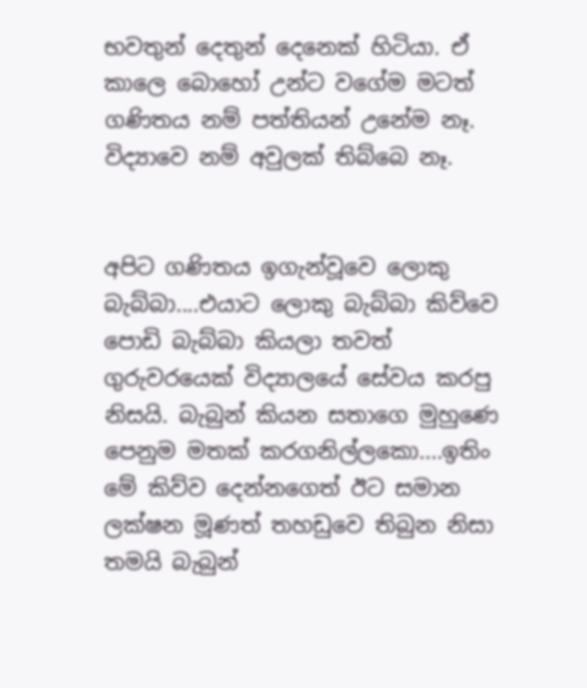භවතුන් දෙතුන් දෙනෙක් හිටියා. ඒ කාලෙ බොහෝ උන්ට වගේම මටත් ගණිතය නම් පත්තියන් උනේම නෑ. විද්‍යාවෙ නම් අවුලක් තිබ්බෙ නෑ.


අපිට ගණිතය ඉගැන්වූවෙ ලොකු බැබ්බා....එයාට ලොකු බැබ්බා කිව්වෙ පොඩි බැබ්බා කියලා තවත් ගුරුවරයෙක් විද්‍යාලයේ සේවය කරපු නිසයි. බැබුන් කියන සතාගෙ මුහුණෙ පෙනුම මතක් කරගනිල්ලකො....ඉතිං මේ කිව්ව දෙන්නගෙත් ඊට සමාන ලක්ෂන මූණත් තහඩුවෙ තිබුන නිසා තමයි බැබුන්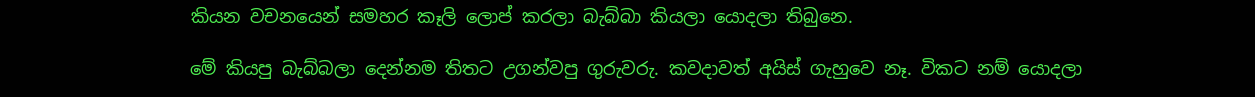කියන වචනයෙන් සමහර කෑලි ලොප් කරලා බැබ්බා කියලා යොදලා තිබුනෙ.

මේ කියපු බැබ්බලා දෙන්නම තිතට උගන්වපු ගුරුවරු. කවදාවත් අයිස් ගැහුවෙ නෑ. විකට නම් යොදලා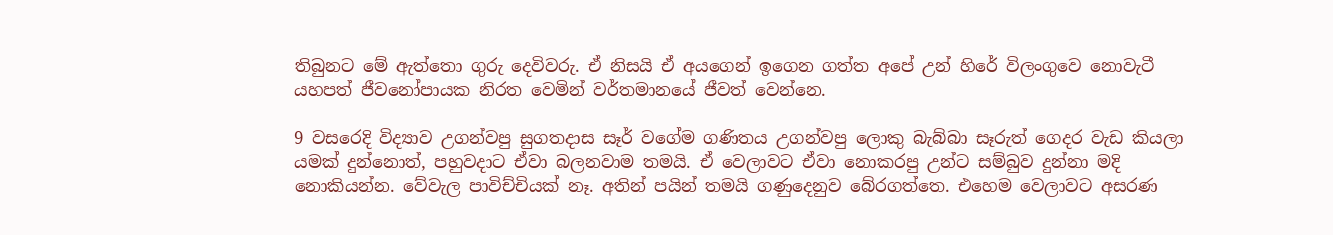තිබුනට මේ ඇත්තො ගුරු දෙවිවරු. ඒ නිසයි ඒ අයගෙන් ඉගෙන ගත්ත අපේ උන් හිරේ විලංගුවෙ නොවැටී යහපත් ජීවනෝපායක නිරත වෙමින් වර්තමානයේ ජීවත් වෙන්නෙ.

9 වසරෙදි විද්‍යාව උගන්වපු සුගතදාස සෑර් වගේම ගණිතය උගන්වපු ලොකු බැබ්බා සෑරුත් ගෙදර වැඩ කියලා යමක් දුන්නොත්, පහුවදාට ඒවා බලනවාම තමයි. ඒ වෙලාවට ඒවා නොකරපු උන්ට සම්බුව දුන්නා මදි නොකියන්න. වේවැල පාවිච්චියක් නෑ. අතින් පයින් තමයි ගණුදෙනුව බේරගත්තෙ. එහෙම වෙලාවට අසරණ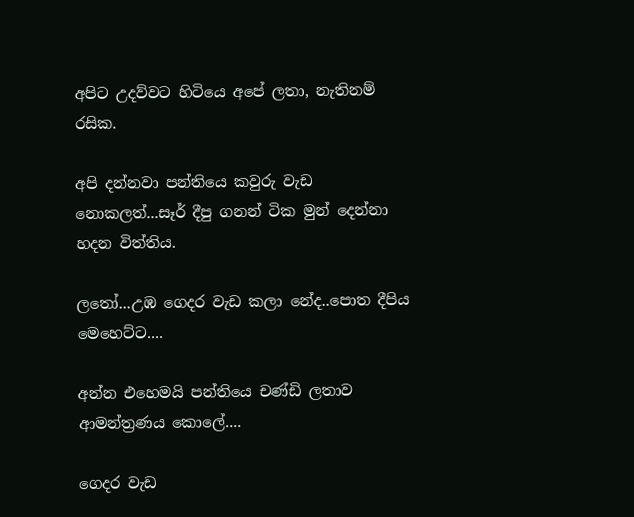අපිට උදව්වට හිටියෙ අපේ ලතා, නැතිනම් රසික.

අපි දන්නවා පන්තියෙ කවුරු වැඩ නොකලත්...සෑර් දීපු ගනන් ටික මුන් දෙන්නා හදන විත්තිය.

ලතෝ...උඹ ගෙදර වැඩ කලා නේද..පොත දීපිය මෙහෙට්ට....

අන්න එහෙමයි පන්තියෙ චණ්ඩි ලතාව ආමන්ත්‍රණය කොලේ....

ගෙදර වැඩ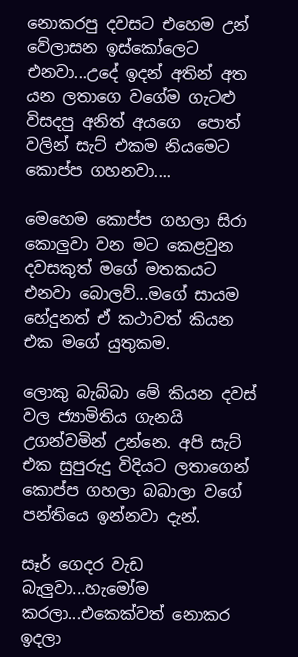නොකරපු දවසට එහෙම උන් වේලාසන ඉස්කෝලෙට එනවා...උදේ ඉදන් අතින් අත යන ලතාගෙ වගේම ගැටළු විසදපු අනිත් අයගෙ  පොත් වලින් සැට් එකම නියමෙට කොප්ප ගහනවා....

මෙහෙම කොප්ප ගහලා සිරා කොලුවා වන මට කෙළවුන දවසකුත් මගේ මතකයට එනවා බොලව්...මගේ සායම හේදුනත් ඒ කථාවත් කියන එක මගේ යුතුකම.

ලොකු බැබ්බා මේ කියන දවස් වල ජ්‍යාමිතිය ගැනයි උගන්වමින් උන්නෙ. අපි සැට් එක සුපුරුදු විදියට ලතාගෙන් කොප්ප ගහලා බබාලා වගේ පන්තියෙ ඉන්නවා දැන්.

සෑර් ගෙදර වැඩ බැලුවා...හැමෝම කරලා...එකෙක්වත් නොකර ඉදලා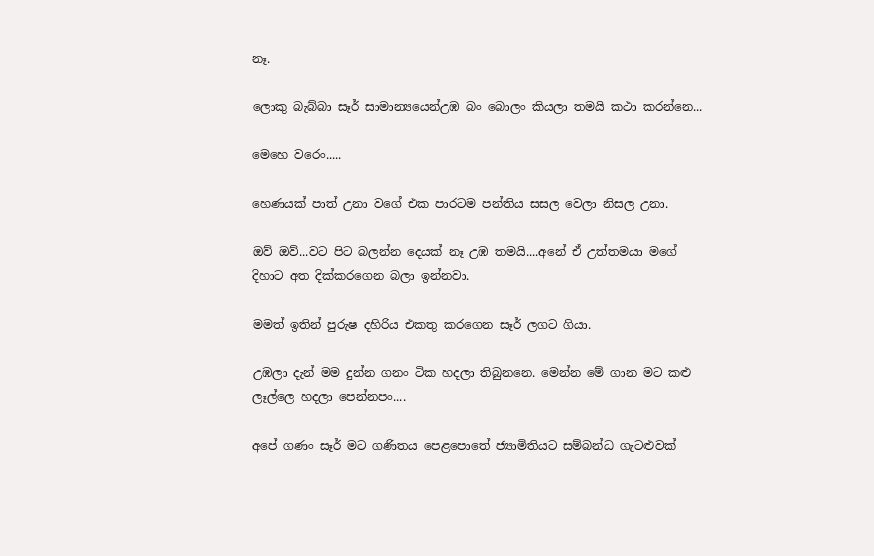නෑ.

ලොකු බැබ්බා සෑර් සාමාන්‍යයෙන්උඹ බං බොලං කියලා තමයි කථා කරන්නෙ...

මෙහෙ වරෙං.....

හෙණයක් පාත් උනා වගේ එක පාරටම පන්තිය සසල වෙලා නිසල උනා.

ඔව් ඔව්...වට පිට බලන්න දෙයක් නෑ උඹ තමයි....අනේ ඒ උත්තමයා මගේ දිහාට අත දික්කරගෙන බලා ඉන්නවා.

මමත් ඉතින් පුරුෂ දහිරිය එකතු කරගෙන සෑර් ලගට ගියා.

උඹලා දැන් මම දුන්න ගනං ටික හදලා තිබුනනෙ. මෙන්න මේ ගාන මට කළු ලෑල්ලෙ හදලා පෙන්නපං....

අපේ ගණං සෑර් මට ගණිතය පෙළපොතේ ජ්‍යාමිතියට සම්බන්ධ ගැටළුවක්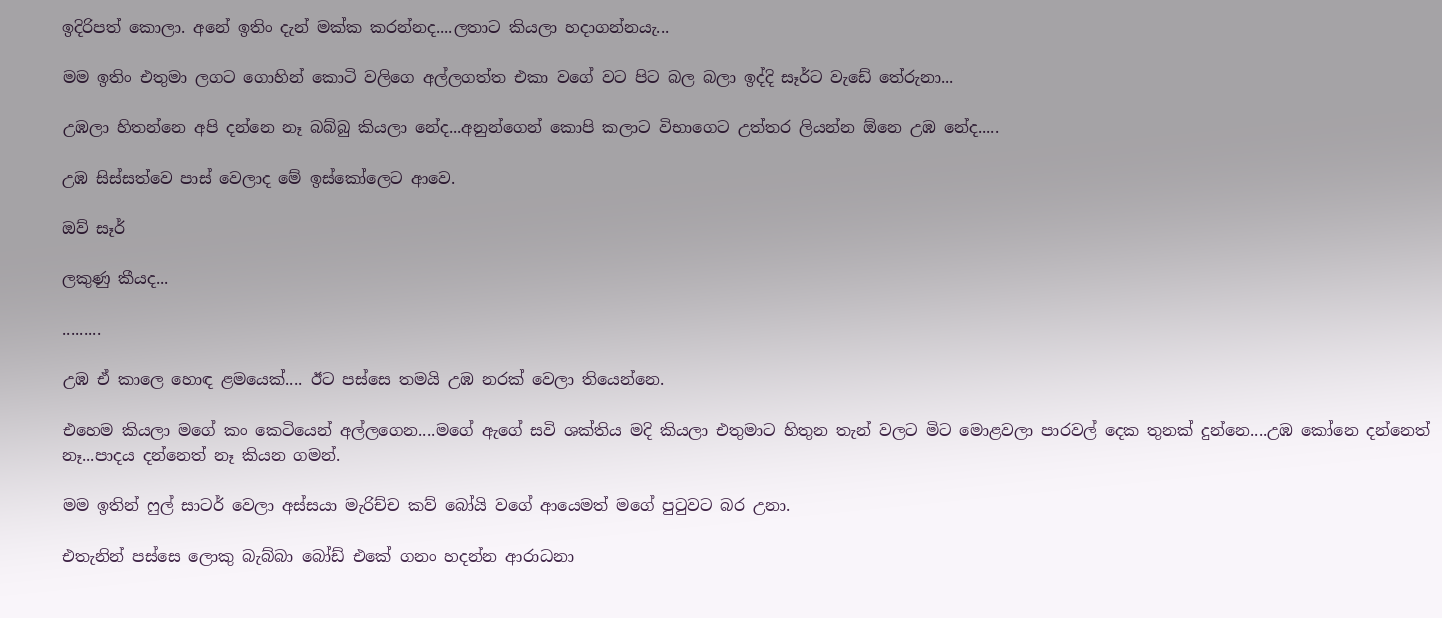ඉදිරිපත් කොලා. අනේ ඉතිං දැන් මක්ක කරන්නද....ලතාට කියලා හදාගන්නයැ...

මම ඉතිං එතුමා ලගට ගොහින් කොටි වලිගෙ අල්ලගත්ත එකා වගේ වට පිට බල බලා ඉද්දි සෑර්ට වැඩේ තේරුනා...

උඹලා හිතන්නෙ අපි දන්නෙ නෑ බබ්බු කියලා නේද...අනුන්ගෙන් කොපි කලාට විභාගෙට උත්තර ලියන්න ඕනෙ උඹ නේද.....

උඹ සිස්සත්වෙ පාස් වෙලාද මේ ඉස්කෝලෙට ආවෙ.

ඔව් සෑර්

ලකුණු කීයද...

.........

උඹ ඒ කාලෙ හොඳ ළමයෙක්.... ඊට පස්සෙ තමයි උඹ නරක් වෙලා තියෙන්නෙ.

එහෙම කියලා මගේ කං කෙටියෙන් අල්ලගෙන....මගේ ඇගේ සවි ශක්තිය මදි කියලා එතුමාට හිතුන තැන් වලට මිට මොළවලා පාරවල් දෙක තුනක් දුන්නෙ....උඹ කෝනෙ දන්නෙත් නෑ...පාදය දන්නෙත් නෑ කියන ගමන්.

මම ඉතින් ෆුල් සාටර් වෙලා අස්සයා මැරිච්ච කව් බෝයි වගේ ආයෙමත් මගේ පුටුවට බර උනා.

එතැනින් පස්සෙ ලොකු බැබ්බා බෝඩ් එකේ ගනං හදන්න ආරාධනා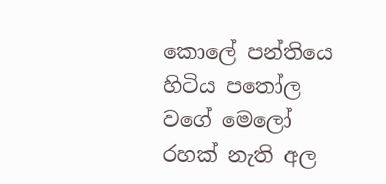කොලේ පන්තියෙ හිටිය පතෝල වගේ මෙලෝ රහක් නැති අල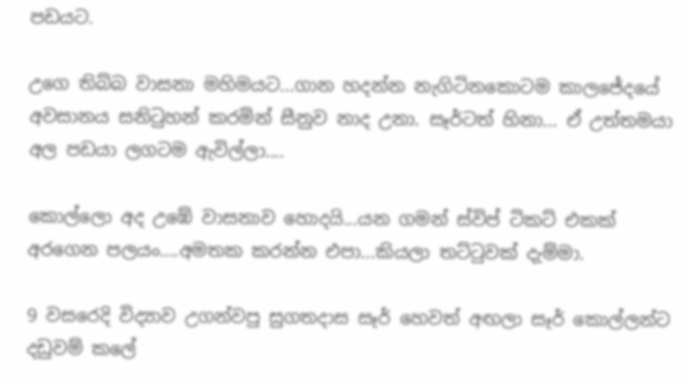පඩයට.

උගෙ තිබ්බ වාසනා මහිමයට...ගාන හදන්න නැගිටිනකොටම කාලජේදයේ අවසානය සනිටුහන් කරමින් සීනුව නාද උනා. සෑර්ටත් හිනා... ඒ උත්තමයා අල පඩයා ලගටම ඇවිල්ලා....

කොල්ලො අද උඹේ වාසනාව හොදයි...යන ගමන් ස්විප් ටිකට් එකක් අරගෙන පලයං....අමතක කරන්න එපා...කියලා තට්ටුවක් දැම්මා.

9 වසරෙදි විද්‍යාව උගන්වපු සුගතදාස සෑර් හෙවත් අඟලා සෑර් කොල්ලන්ට දඩුවම් කලේ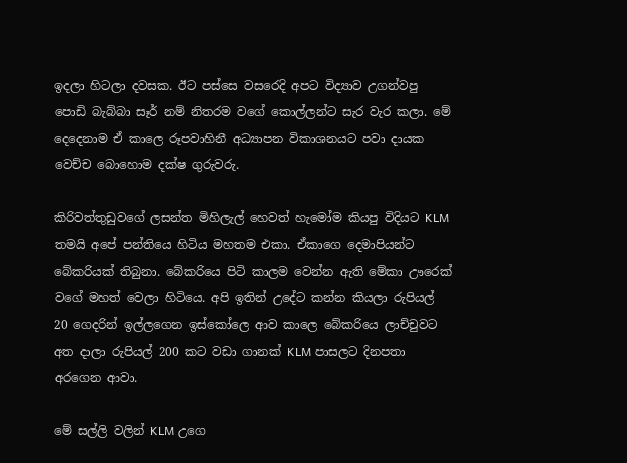ඉදලා හිටලා දවසක. ඊට පස්සෙ වසරෙදි අපට විද්‍යාව උගන්වපු පොඩි බැබ්බා සෑර් නම් නිතරම වගේ කොල්ලන්ට සැර වැර කලා. මේ දෙදෙනාම ඒ කාලෙ රූපවාහිනී අධ්‍යාපන විකාශනයට පවා දායක වෙච්ච බොහොම දක්ෂ ගුරුවරු.

කිරිවත්තුඩුවගේ ලසන්ත මිහිලැල් හෙවත් හැමෝම කියපු විදියට KLM තමයි අපේ පන්තියෙ හිටිය මහතම එකා. ඒකාගෙ දෙමාපියන්ට බේකරියක් තිබුනා. බේකරියෙ පිටි කාලම වෙන්න ඇති මේකා ඌරෙක් වගේ මහත් වෙලා හිටියෙ. අපි ඉතින් උදේට කන්න කියලා රුපියල් 20 ගෙදරින් ඉල්ලගෙන ඉස්කෝලෙ ආව කාලෙ බේකරියෙ ලාච්චුවට අත දාලා රුපියල් 200 කට වඩා ගානක් KLM පාසලට දිනපතා අරගෙන ආවා.

මේ සල්ලි වලින් KLM උගෙ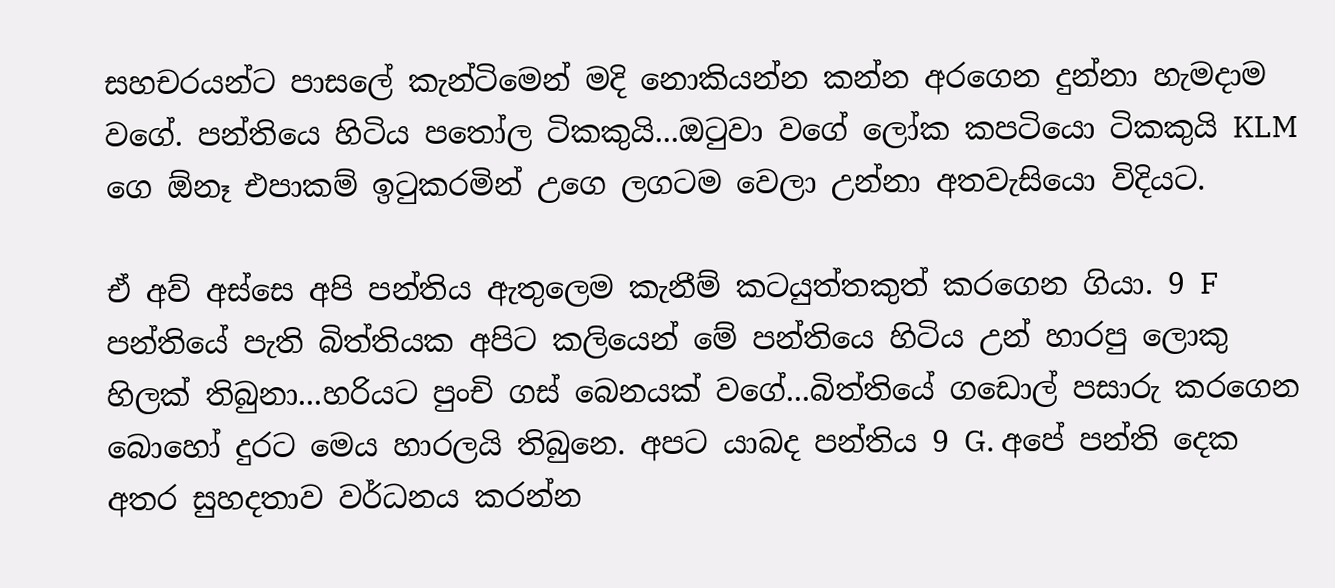සහචරයන්ට පාසලේ කැන්ටිමෙන් මදි නොකියන්න කන්න අරගෙන දුන්නා හැමදාම වගේ. පන්තියෙ හිටිය පතෝල ටිකකුයි...ඔටුවා වගේ ලෝක කපටියො ටිකකුයි KLM ගෙ ඕනෑ එපාකම් ඉටුකරමින් උගෙ ලගටම වෙලා උන්නා අතවැසියො විදියට.

ඒ අව් අස්සෙ අපි පන්තිය ඇතුලෙම කැනීම් කටයුත්තකුත් කරගෙන ගියා. 9 F පන්තියේ පැති බිත්තියක අපිට කලියෙන් මේ පන්තියෙ හිටිය උන් හාරපු ලොකු හිලක් තිබුනා...හරියට පුංචි ගස් බෙනයක් වගේ...බිත්තියේ ගඩොල් පසාරු කරගෙන බොහෝ දුරට මෙය හාරලයි තිබුනෙ. අපට යාබද පන්තිය 9 G. අපේ පන්ති දෙක අතර සුහදතාව වර්ධනය කරන්න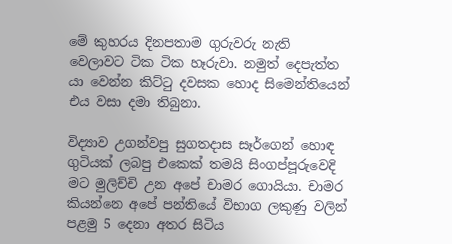මේ කුහරය දිනපතාම ගුරුවරු නැති වෙලාවට ටික ටික හෑරුවා. නමුත් දෙපැත්ත යා වෙන්න කිට්ටු දවසක හොද සිමෙන්තියෙන් එය වසා දමා තිබුනා.

විද්‍යාව උගන්වපු සුගතදාස සෑර්ගෙන් හොඳ ගුටියක් ලබපු එකෙක් තමයි සිංගප්පූරුවෙදි මට මුලිච්චි උන අපේ චාමර ගොයියා. චාමර කියන්නෙ අපේ පන්තියේ විභාග ලකුණු වලින් පළමු 5 දෙනා අතර සිටිය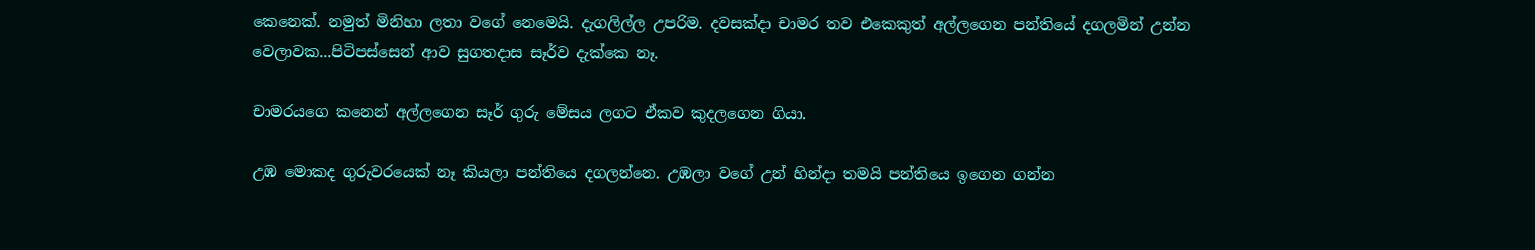කෙනෙක්. නමුත් මිනිහා ලතා වගේ නෙමෙයි. දැගලිල්ල උපරිම. දවසක්දා චාමර තව එකෙකුත් අල්ලගෙන පන්තියේ දගලමින් උන්න වෙලාවක...පිටිපස්සෙන් ආව සුගතදාස සෑර්ව දැක්කෙ නෑ.

චාමරයගෙ කනෙන් අල්ලගෙන සෑර් ගුරු මේසය ලගට ඒකව කුදලගෙන ගියා.

උඹ මොකද ගුරුවරයෙක් නෑ කියලා පන්තියෙ දගලන්නෙ. උඹලා වගේ උන් හින්දා තමයි පන්තියෙ ඉගෙන ගන්න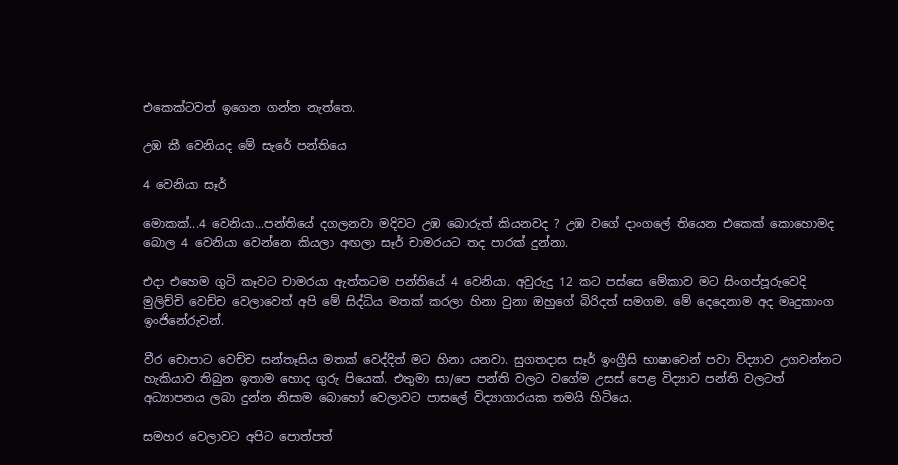එකෙක්ටවත් ඉගෙන ගන්න නැත්තෙ.

උඹ කී වෙනියද මේ සැරේ පන්තියෙ

4 වෙනියා සෑර්

මොකක්...4 වෙනියා...පන්තියේ දගලනවා මදිවට උඹ බොරුත් කියනවද ? උඹ වගේ දාංගලේ තියෙන එකෙක් කොහොමද බොල 4 වෙනියා වෙන්නෙ කියලා අඟලා සෑර් චාමරයට තද පාරක් දුන්නා.

එදා එහෙම ගුටි කෑවට චාමරයා ඇත්තටම පන්තියේ 4 වෙනියා. අවුරුදු 12 කට පස්සෙ මේකාව මට සිංගප්පූරුවෙදි මුලිච්චි වෙච්ච වෙලාවෙත් අපි මේ සිද්ධිය මතක් කරලා හිනා වුනා ඔහුගේ බිරිදත් සමගම. මේ දෙදෙනාම අද මෘදුකාංග ඉංජිනේරුවන්.

වීර චොපාට වෙච්ච සන්තෑසිය මතක් වෙද්දිත් මට හිනා යනවා. සුගතදාස සෑර් ඉංග්‍රීසි භාෂාවෙන් පවා විද්‍යාව උගවන්නට හැකියාව තිබුන ඉතාම හොද ගුරු පියෙක්. එතුමා සා/පෙ පන්ති වලට වගේම උසස් පෙළ විද්‍යාව පන්ති වලටත් අධ්‍යාපනය ලබා දුන්න නිසාම බොහෝ වෙලාවට පාසලේ විද්‍යාගාරයක තමයි හිටියෙ.

සමහර වෙලාවට අපිට පොත්පත්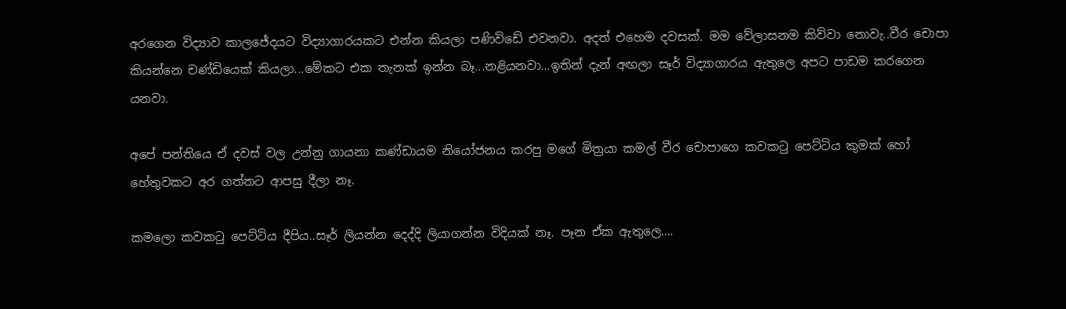අරගෙන විද්‍යාව කාලජේදයට විද්‍යාගාරයකට එන්න කියලා පණිවිඩේ එවනවා. අදත් එහෙම දවසක්. මම වේලාසනම කිව්වා නොවැ..වීර චොපා කියන්නෙ චණ්ඩියෙක් කියලා...මේකට එක තැනක් ඉන්න බෑ...නළියනවා...ඉතින් දැන් අඟලා සෑර් විද්‍යාගාරය ඇතුලෙ අපට පාඩම කරගෙන යනවා.

අපේ පන්තියෙ ඒ දවස් වල උන්නු ගායනා කණ්ඩායම නියෝජනය කරපු මගේ මිත්‍රයා කමල් වීර චොපාගෙ කවකටු පෙට්ටිය කුමක් හෝ හේතුවකට අර ගත්තට ආපසු දීලා නෑ.

කමලො කවකටු පෙට්ටිය දීපිය..සෑර් ලියන්න දෙද්දි ලියාගන්න විදියක් නෑ. පෑන ඒක ඇතුලෙ....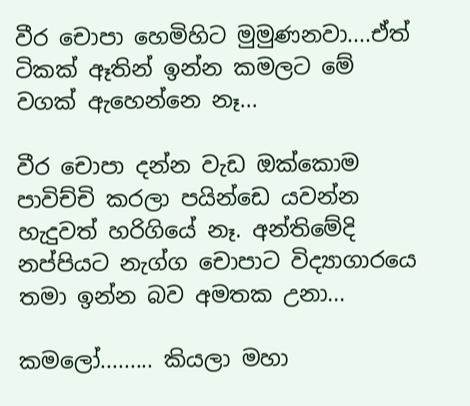වීර චොපා හෙමිහිට මුමුණනවා....ඒත් ටිකක් ඈතින් ඉන්න කමලට මේ වගක් ඇහෙන්නෙ නෑ...

වීර චොපා දන්න වැඩ ඔක්කොම පාවිච්චි කරලා පයින්ඩෙ යවන්න හැදුවත් හරිගියේ නෑ. අන්තිමේදි නප්පියට නැග්ග චොපාට විද්‍යාගාරයෙ තමා ඉන්න බව අමතක උනා...

කමලෝ......... කියලා මහා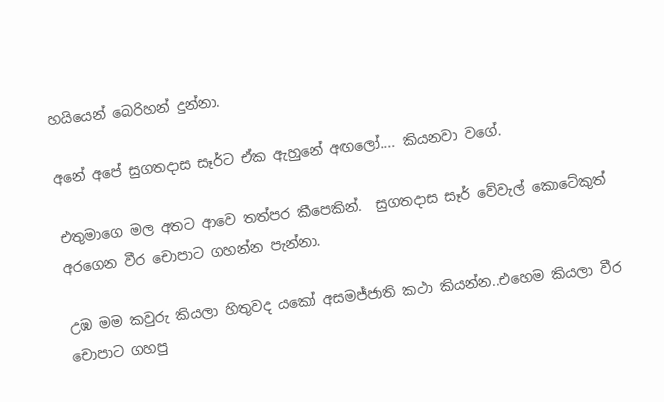හයියෙන් බෙරිහන් දුන්නා.

අනේ අපේ සුගතදාස සෑර්ට ඒක ඇහුනේ අඟලෝ.... කියනවා වගේ.

එතුමාගෙ මල අතට ආවෙ තත්පර කීපෙකින්.  සුගතදාස සෑර් වේවැල් කොටේකුත් අරගෙන වීර චොපාට ගහන්න පැන්නා.

උඹ මම කවුරු කියලා හිතුවද යකෝ අසමජ්ජාති කථා කියන්න..එහෙම කියලා වීර චොපාට ගහපු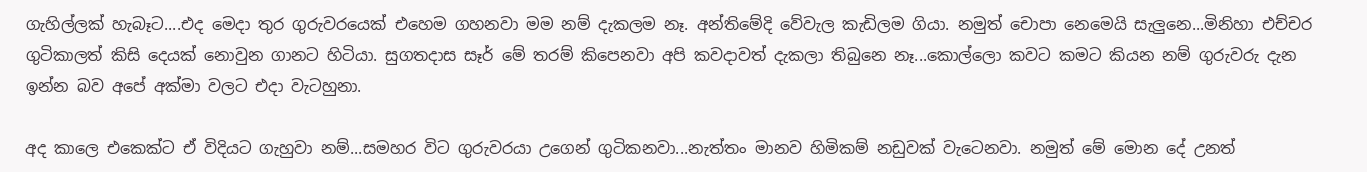ගැහිල්ලක් හැබෑට....එද මෙදා තුර ගුරුවරයෙක් එහෙම ගහනවා මම නම් දැකලම නෑ. අන්තිමේදි වේවැල කැඩිලම ගියා. නමුත් චොපා නෙමෙයි සැලුනෙ...මිනිහා එච්චර ගුටිකාලත් කිසි දෙයක් නොවුන ගානට හිටියා. සුගතදාස සෑර් මේ තරම් කිපෙනවා අපි කවදාවත් දැකලා තිබුනෙ නෑ...කොල්ලො කවට කමට කියන නම් ගුරුවරු දැන ඉන්න බව අපේ අක්මා වලට එදා වැටහුනා.

අද කාලෙ එකෙක්ට ඒ විදියට ගැහුවා නම්...සමහර විට ගුරුවරයා උගෙන් ගුටිකනවා...නැත්තං මානව හිමිකම් නඩුවක් වැටෙනවා. නමුත් මේ මොන දේ උනත්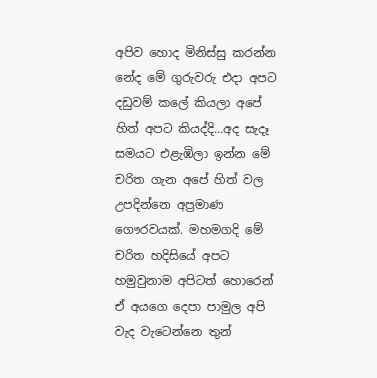අපිව හොද මිනිස්සු කරන්න නේද මේ ගුරුවරු එදා අපට දඩුවම් කලේ කියලා අපේ හිත් අපට කියද්දි...අද සැදෑ සමයට එළැඹිලා ඉන්න මේ චරිත ගැන අපේ හිත් වල උපදින්නෙ අප්‍රමාණ ගෞරවයක්. මහමගදි මේ චරිත හදිසියේ අපට හමුවුනාම අපිටත් හොරෙන් ඒ අයගෙ දෙපා පාමුල අපි වැද වැටෙන්නෙ තුන්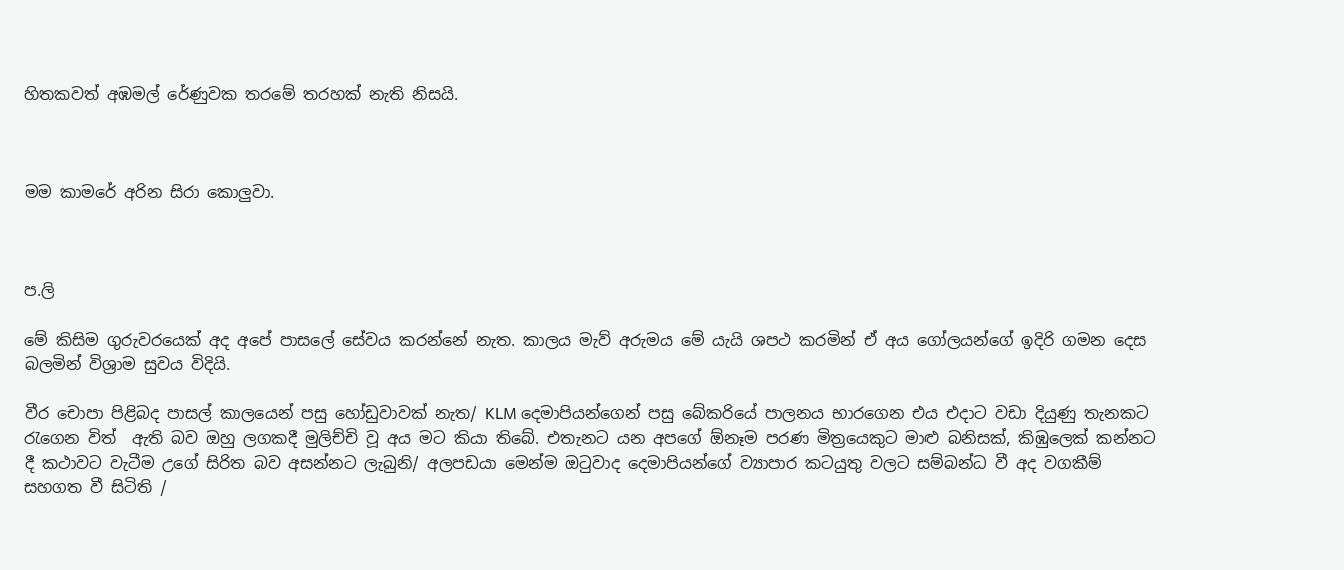හිතකවත් අඹමල් රේණුවක තරමේ තරහක් නැති නිසයි.



මම කාමරේ අරින සිරා කොලුවා.



ප.ලි

මේ කිසිම ගුරුවරයෙක් අද අපේ පාසලේ සේවය කරන්නේ නැත. කාලය මැව් අරුමය මේ යැයි ශපථ කරමින් ඒ අය ගෝලයන්ගේ ඉදිරි ගමන දෙස බලමින් විශ්‍රාම සුවය විදියි.

වීර චොපා පිළිබද පාසල් කාලයෙන් පසු හෝඩුවාවක් නැත/ KLM දෙමාපියන්ගෙන් පසු බේකරියේ පාලනය භාරගෙන එය එදාට වඩා දියුණු තැනකට රැගෙන විත්  ඇති බව ඔහු ලගකදී මුලිච්චි වූ අය මට කියා තිබේ. එතැනට යන අපගේ ඕනෑම පරණ මිත්‍රයෙකුට මාළු බනිසක්, කිඹුලෙක් කන්නට දී කථාවට වැටීම උගේ සිරිත බව අසන්නට ලැබුනි/ අලපඩයා මෙන්ම ඔටුවාද දෙමාපියන්ගේ ව්‍යාපාර කටයුතු වලට සම්බන්ධ වී අද වගකීම් සහගත වී සිටිති /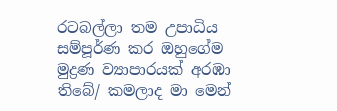රටබල්ලා තම උපාධිය සම්පූර්ණ කර ඔහුගේම මුද්‍රණ ව්‍යාපාරයක් අරඹා තිබේ/ කමලාද මා මෙන්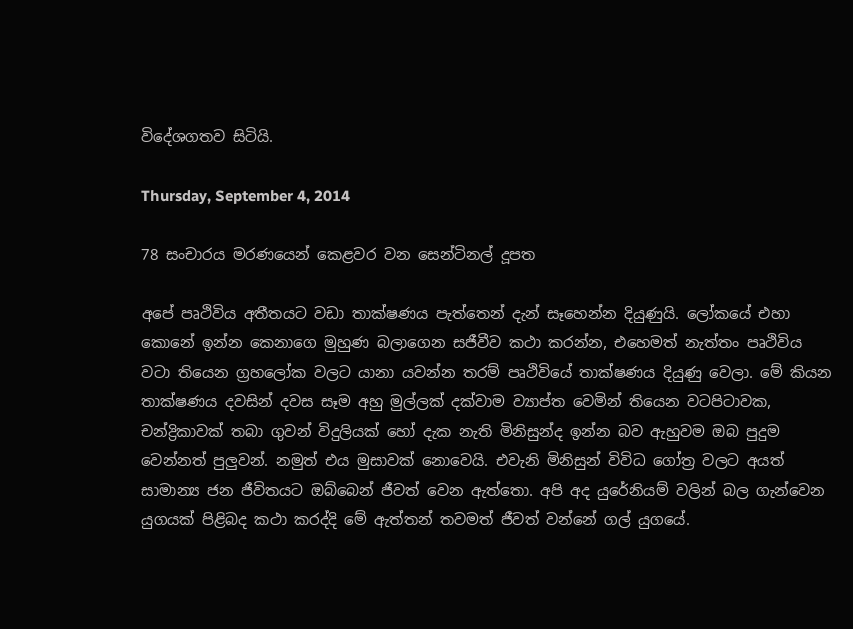විදේශගතව සිටියි.

Thursday, September 4, 2014

78 සංචාරය මරණයෙන් කෙළවර වන සෙන්ටිනල් දූපත

අපේ පෘථිවිය අතීතයට වඩා තාක්ෂණය පැත්තෙන් දැන් සෑහෙන්න දියුණුයි. ලෝකයේ එහා කොනේ ඉන්න කෙනාගෙ මුහුණ බලාගෙන සජීවීව කථා කරන්න, එහෙමත් නැත්තං පෘථිවිය වටා තියෙන ග්‍රහලෝක වලට යානා යවන්න තරම් පෘථිවියේ තාක්ෂණය දියුණු වෙලා. මේ කියන තාක්ෂණය දවසින් දවස සෑම අහු මුල්ලක් දක්වාම ව්‍යාප්ත වෙමින් තියෙන වටපිටාවක, චන්ද්‍රිකාවක් තබා ගුවන් විදුලියක් හෝ දැක නැති මිනිසුන්ද ඉන්න බව ඇහුවම ඔබ පුදුම වෙන්නත් පුලුවන්. නමුත් එය මුසාවක් නොවෙයි. එවැනි මිනිසුන් විවිධ ගෝත්‍ර වලට අයත් සාමාන්‍ය ජන ජීවිතයට ඔබ්බෙන් ජීවත් වෙන ඇත්තො. අපි අද යුරේනියම් වලින් බල ගැන්වෙන යුගයක් පිළිබද කථා කරද්දි මේ ඇත්තන් තවමත් ජීවත් වන්නේ ගල් යුගයේ.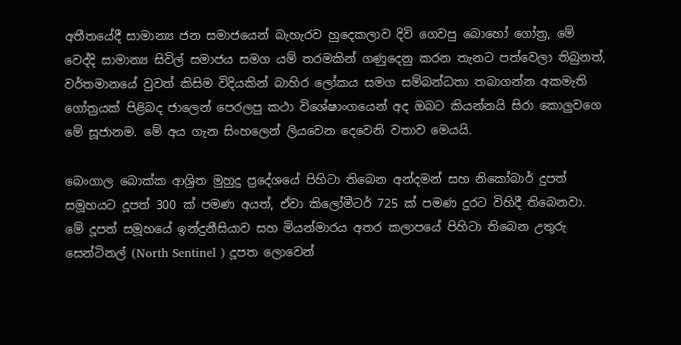අතීතයේදී සාමාන්‍ය ජන සමාජයෙන් බැහැරව හුදෙකලාව දිවි ගෙවපු බොහෝ ගෝත්‍ර, මේ වෙද්දි සාමාන්‍ය සිවිල් සමාජය සමග යම් තරමකින් ගණුදෙනු කරන තැනට පත්වෙලා තිබුනත්, වර්තමානයේ වුවත් කිසිම විදියකින් බාහිර ලෝකය සමග සම්බන්ධතා තබාගන්න අකමැති ගෝත්‍රයක් පිළිබද ජාලෙන් පෙරලපු කථා විශේෂාංගයෙන් අද ඔබට කියන්නයි සිරා කොලුවගෙ මේ සූජානම. මේ අය ගැන සිංහලෙන් ලියවෙන දෙවෙනි වතාව මෙයයි.

බෙංගාල බොක්ක ආශ්‍රිත මුහුදු ප්‍රදේශයේ පිහිටා තිබෙන අන්දමන් සහ නිකෝබාර් දුපත් සමූහයට දූපත් 300 ක් පමණ අයත්, ඒවා කිලෝමීටර් 725 ක් පමණ දුරට විහිදී තිබෙනවා. මේ දූපත් සමූහයේ ඉන්දුනීසියාව සහ මියන්මාරය අතර කලාපයේ පිහිටා තිබෙන උතුරු සෙන්ටිනල් (North Sentinel ) දූපත ලොවෙන්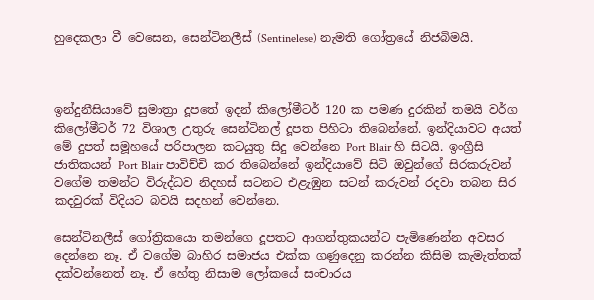හුදෙකලා වී වෙසෙන, සෙන්ටිනලීස් (Sentinelese) නැමති ගෝත්‍රයේ නිජබිමයි.



ඉන්දුනීසියාවේ සුමාත්‍රා දූපතේ ඉදන් කිලෝමීටර් 120 ක පමණ දුරකින් තමයි වර්ග කිලෝමීටර් 72 විශාල උතුරු සෙන්ටිනල් දූපත පිහිටා තිබෙන්නේ. ඉන්දියාවට අයත් මේ දුපත් සමූහයේ පරිපාලන කටයුතු සිදු වෙන්නෙ Port Blair හි සිටයි. ඉංග්‍රීසි ජාතිකයන් Port Blair පාවිච්චි කර තිබෙන්නේ ඉන්දියාවේ සිටි ඔවුන්ගේ සිරකරුවන් වගේම තමන්ට විරුද්ධව නිදහස් සටනට එළැඹුන සටන් කරුවන් රදවා තබන සිර කදවුරක් විදියට බවයි සදහන් වෙන්නෙ.

සෙන්ටිනලීස් ගෝත්‍රිකයො තමන්ගෙ දූපතට ආගන්තුකයන්ට පැමිණෙන්න අවසර දෙන්නෙ නෑ. ඒ වගේම බාහිර සමාජය එක්ක ගණුදෙනු කරන්න කිසිම කැමැත්තක් දක්වන්නෙත් නෑ. ඒ හේතු නිසාම ලෝකයේ සංචාරය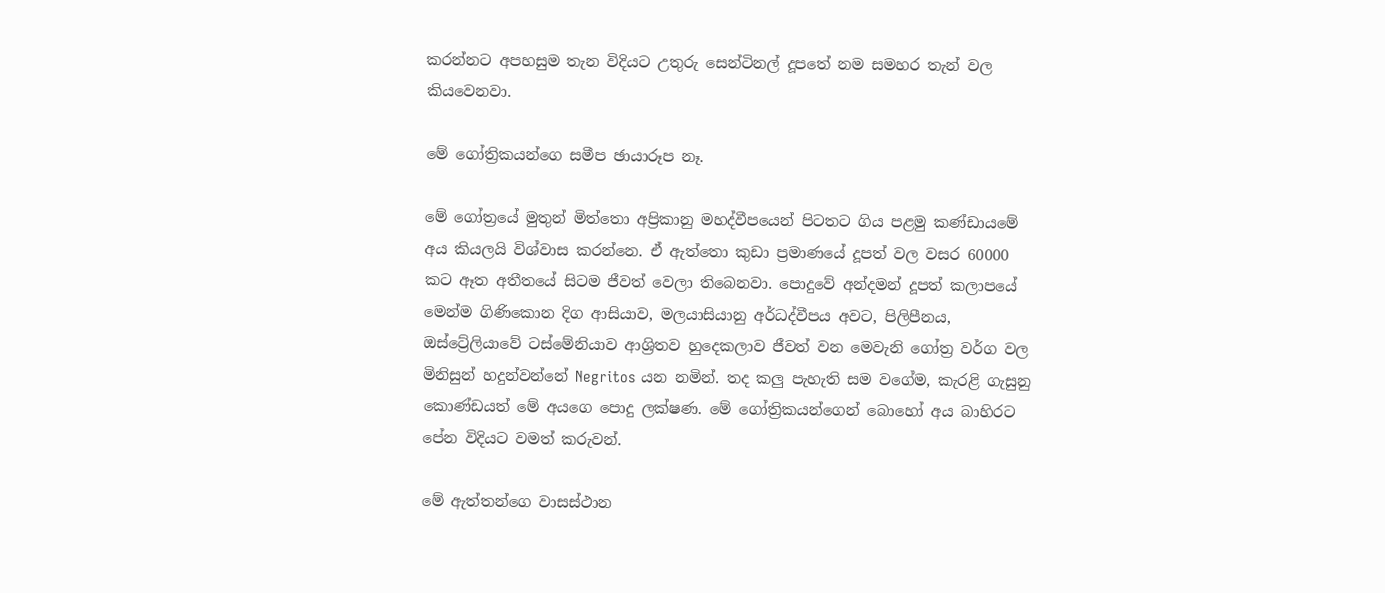කරන්නට අපහසුම තැන විදියට උතුරු සෙන්ටිනල් දූපතේ නම සමහර තැන් වල කියවෙනවා.

මේ ගෝත්‍රිකයන්ගෙ සමීප ඡායාරූප නෑ.

මේ ගෝත්‍රයේ මුතුන් මිත්තො අප්‍රිකානු මහද්වීපයෙන් පිටතට ගිය පළමු කණ්ඩායමේ අය කියලයි විශ්වාස කරන්නෙ. ඒ ඇත්තො කුඩා ප්‍රමාණයේ දූපත් වල වසර 60000 කට ඈත අතීතයේ සිටම ජීවත් වෙලා තිබෙනවා. පොදුවේ අන්දමන් දූපත් කලාපයේ මෙන්ම ගිණිකොන දිග ආසියාව, මලයාසියානු අර්ධද්වීපය අවට, පිලිපීනය, ඔස්ට්‍රේලියාවේ ටස්මේනියාව ආශ්‍රිතව හුදෙකලාව ජීවත් වන මෙවැනි ගෝත්‍ර වර්ග වල මිනිසුන් හදුන්වන්නේ Negritos යන නමින්. තද කලු පැහැති සම වගේම, කැරළි ගැසුනු කොණ්ඩයත් මේ අයගෙ පොදු ලක්ෂණ. මේ ගෝත්‍රිකයන්ගෙන් බොහෝ අය බාහිරට පේන විදියට වමත් කරුවන්.

මේ ඇත්තන්ගෙ වාසස්ථාන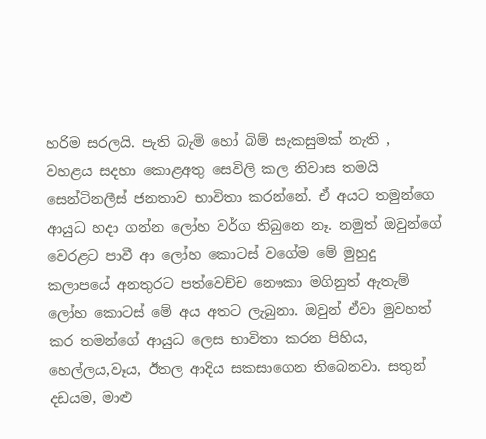හරිම සරලයි. පැති බැමි හෝ බිම් සැකසුමක් නැති , වහළය සදහා කොළඅතු සෙවිලි කල නිවාස තමයි සෙන්ටිනලීස් ජනතාව භාවිතා කරන්නේ. ඒ අයට තමුන්ගෙ ආයුධ හදා ගන්න ලෝහ වර්ග තිබුනෙ නෑ. නමුත් ඔවුන්ගේ වෙරළට පාවී ආ ලෝහ කොටස් වගේම මේ මුහුදු කලාපයේ අනතුරට පත්වෙච්ච නෞකා මගිනුත් ඇතැම් ලෝහ කොටස් මේ අය අතට ලැබුනා. ඔවුන් ඒවා මුවහත් කර තමන්ගේ ආයුධ ලෙස භාවිතා කරන පිහිය, හෙල්ලය,වෑය, ඊතල ආදිය සකසාගෙන තිබෙනවා. සතුන් දඩයම, මාළු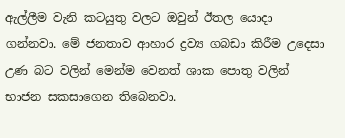ඇල්ලීම වැනි කටයුතු වලට ඔවුන් ඊතල යොදා ගන්නවා. මේ ජනතාව ආහාර ද්‍රව්‍ය ගබඩා කිරීම උදෙසා උණ බට වලින් මෙන්ම වෙනත් ශාක පොතු වලින් භාජන සකසාගෙන තිබෙනවා.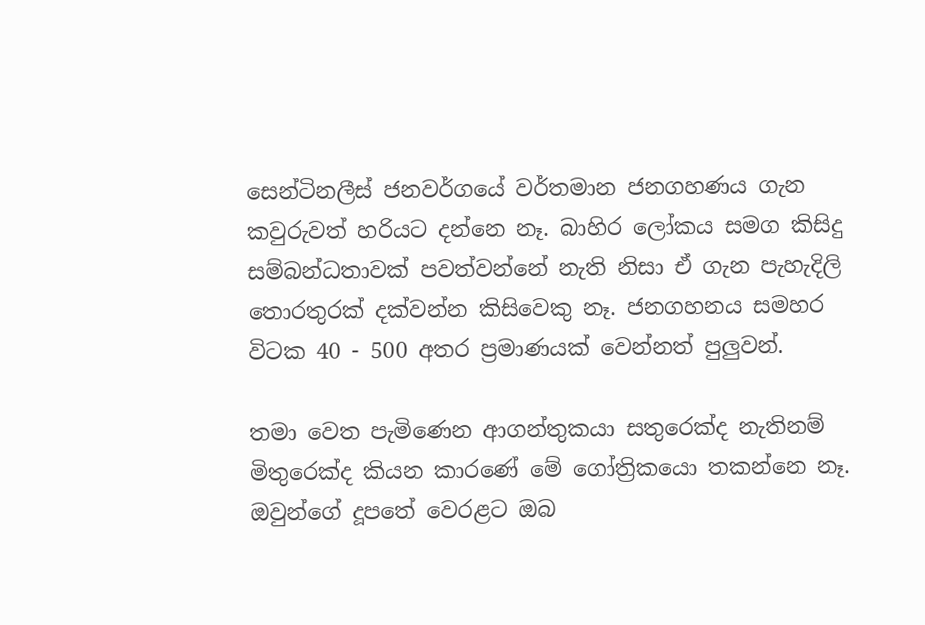සෙන්ටිනලීස් ජනවර්ගයේ වර්තමාන ජනගහණය ගැන කවුරුවත් හරියට දන්නෙ නෑ. බාහිර ලෝකය සමග කිසිදු සම්බන්ධතාවක් පවත්වන්නේ නැති නිසා ඒ ගැන පැහැදිලි තොරතුරක් දක්වන්න කිසිවෙකු නෑ. ජනගහනය සමහර විටක 40 - 500 අතර ප්‍රමාණයක් වෙන්නත් පුලුවන්.

තමා වෙත පැමිණෙන ආගන්තුකයා සතුරෙක්ද නැතිනම් මිතුරෙක්ද කියන කාරණේ මේ ගෝත්‍රිකයො තකන්නෙ නෑ. ඔවුන්ගේ දූපතේ වෙරළට ඔබ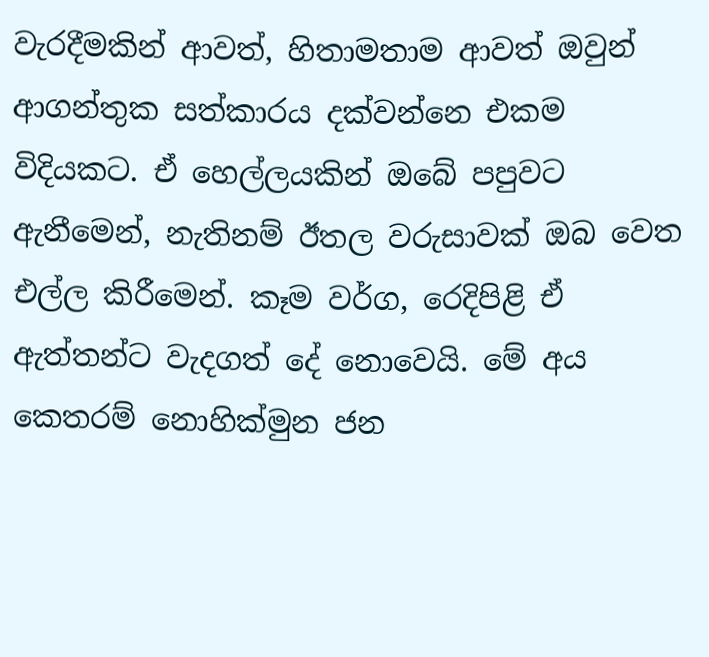වැරදීමකින් ආවත්, හිතාමතාම ආවත් ඔවුන් ආගන්තුක සත්කාරය දක්වන්නෙ එකම විදියකට. ඒ හෙල්ලයකින් ඔබේ පපුවට ඇනීමෙන්, නැතිනම් ඊතල වරුසාවක් ඔබ වෙත එල්ල කිරීමෙන්. කෑම වර්ග, රෙදිපිළි ඒ ඇත්තන්ට වැදගත් දේ නොවෙයි. මේ අය කෙතරම් නොහික්මුන ජන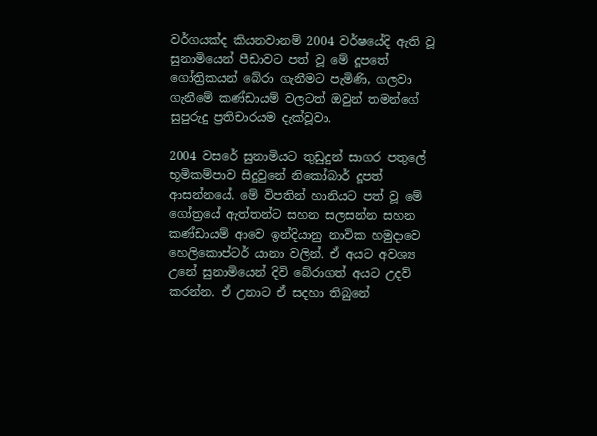වර්ගයක්ද කියනවානම් 2004 වර්ෂයේදි ඇති වූ සුනාමියෙන් පීඩාවට පත් වූ මේ දූපතේ ගෝත්‍රිකයන් බේරා ගැනීමට පැමිණි, ගලවා ගැනීමේ කණ්ඩායම් වලටත් ඔවුන් තමන්ගේ සුපුරුදු ප්‍රතිචාරයම දැක්වූවා.

2004 වසරේ සුනාමියට තුඩුදුන් සාගර පතුලේ භූමිකම්පාව සිදුවුනේ නිකෝබාර් දූපත් ආසන්නයේ. මේ විපතින් හානියට පත් වූ මේ ගෝත්‍රයේ ඇත්තන්ට සහන සලසන්න සහන කණ්ඩායම් ආවෙ ඉන්දියානු නාවික හමුදාවෙ හෙලිකොප්ටර් යානා වලින්. ඒ අයට අවශ්‍ය උනේ සුනාමියෙන් දිවි බේරාගත් අයට උදව් කරන්න. ඒ උනාට ඒ සදහා තිබුනේ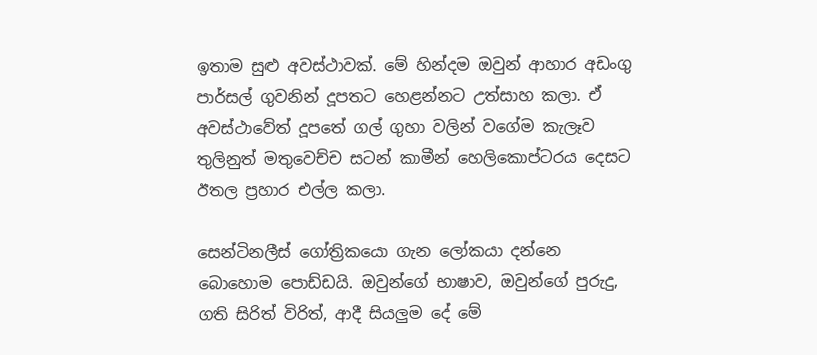ඉතාම සුළු අවස්ථාවක්. මේ හින්දම ඔවුන් ආහාර අඩංගු පාර්සල් ගුවනින් දූපතට හෙළන්නට උත්සාහ කලා. ඒ අවස්ථාවේත් දූපතේ ගල් ගුහා වලින් වගේම කැලෑව තුලිනුත් මතුවෙච්ච සටන් කාමීන් හෙලිකොප්ටරය දෙසට ඊතල ප්‍රහාර එල්ල කලා.

සෙන්ටිනලීස් ගෝත්‍රිකයො ගැන ලෝකයා දන්නෙ බොහොම පොඩ්ඩයි. ඔවුන්ගේ භාෂාව, ඔවුන්ගේ පුරුදු, ගති සිරිත් විරිත්, ආදී සියලුම දේ මේ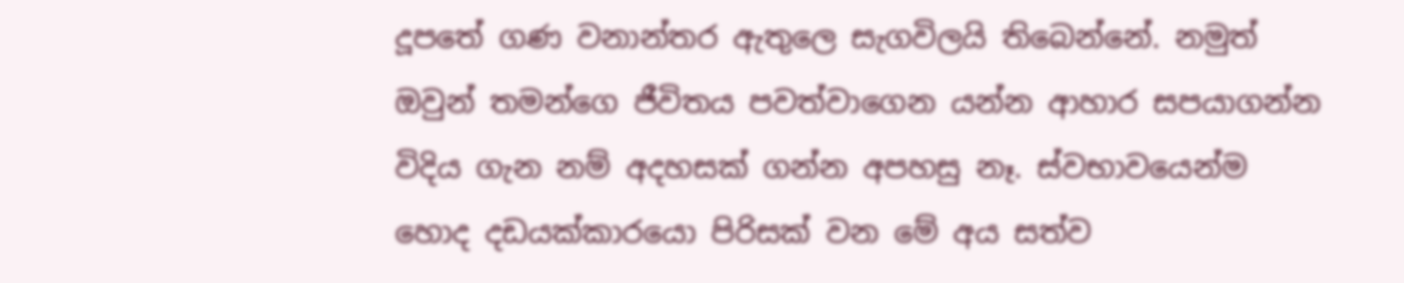දූපතේ ගණ වනාන්තර ඇතුලෙ සැගවිලයි තිබෙන්නේ. නමුත් ඔවුන් තමන්ගෙ ජීවිතය පවත්වාගෙන යන්න ආහාර සපයාගන්න විදිය ගැන නම් අදහසක් ගන්න අපහසු නෑ. ස්වභාවයෙන්ම හොද දඩයක්කාරයො පිරිසක් වන මේ අය සත්ව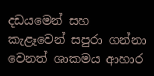දඩයමෙන් සහ කැළෑවෙන් සපුරා ගන්නා වෙනත් ශාකමය ආහාර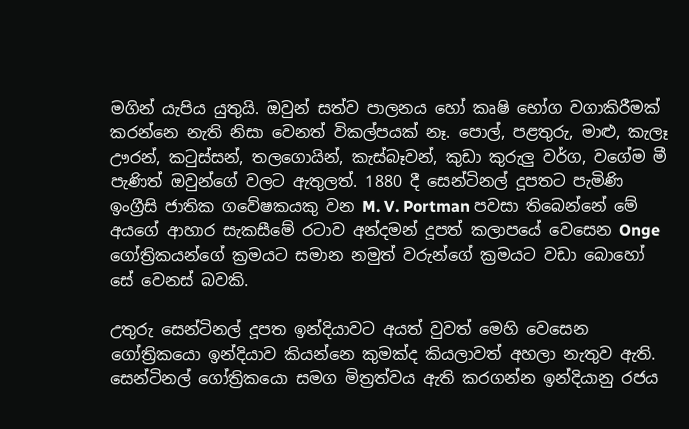මගින් යැපිය යුතුයි. ඔවුන් සත්ව පාලනය හෝ කෘෂි භෝග වගාකිරීමක් කරන්නෙ නැති නිසා වෙනත් විකල්පයක් නෑ. පොල්, පළතුරු, මාළු, කැලෑ ඌරන්, කටුස්සන්, තලගොයින්, කැස්බෑවන්, කුඩා කුරුලු වර්ග, වගේම මී පැණිත් ඔවුන්ගේ වලට ඇතුලත්. 1880 දී සෙන්ටිනල් දූපතට පැමිණි ඉංග්‍රීසි ජාතික ගවේෂකයකු වන M. V. Portman පවසා තිබෙන්නේ මේ අයගේ ආහාර සැකසීමේ රටාව අන්දමන් දූපත් කලාපයේ වෙසෙන Onge ගෝත්‍රිකයන්ගේ ක්‍රමයට සමාන නමුත් වරුන්ගේ ක්‍රමයට වඩා බොහෝ සේ වෙනස් බවකි.

උතුරු සෙන්ටිනල් දූපත ඉන්දියාවට අයත් වුවත් මෙහි වෙසෙන ගෝත්‍රිකයො ඉන්දියාව කියන්නෙ කුමක්ද කියලාවත් අහලා නැතුව ඇති. සෙන්ටිනල් ගෝත්‍රිකයො සමග මිත්‍රත්වය ඇති කරගන්න ඉන්දියානු රජය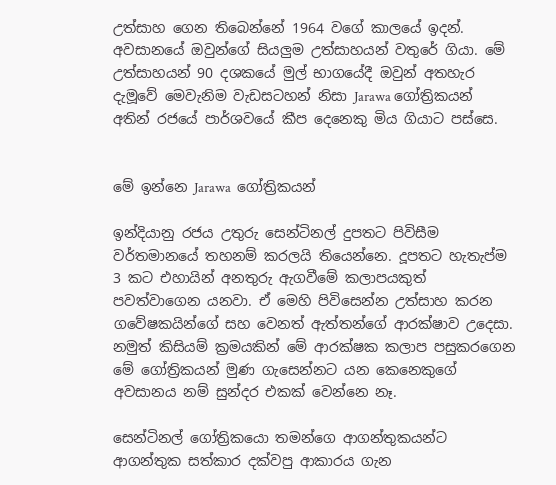උත්සාහ ගෙන තිබෙන්නේ 1964 වගේ කාලයේ ඉදන්. අවසානයේ ඔවුන්ගේ සියලුම උත්සාහයන් වතුරේ ගියා. මේ උත්සාහයන් 90 දශකයේ මුල් භාගයේදී ඔවුන් අතහැර දැමූවේ මෙවැනිම වැඩසටහන් නිසා Jarawa ගෝත්‍රිකයන් අතින් රජයේ පාර්ශවයේ කීප දෙනෙකු මිය ගියාට පස්සෙ.


මේ ඉන්නෙ Jarawa  ගෝත්‍රිකයන්

ඉන්දියානු රජය උතුරු සෙන්ටිනල් දුපතට පිවිසීම වර්තමානයේ තහනම් කරලයි තියෙන්නෙ. දූපතට හැතැප්ම 3 කට එහායින් අනතුරු ඇගවීමේ කලාපයකුත් පවත්වාගෙන යනවා. ඒ මෙහි පිවිසෙන්න උත්සාහ කරන ගවේෂකයින්ගේ සහ වෙනත් ඇත්තන්ගේ ආරක්ෂාව උදෙසා. නමුත් කිසියම් ක්‍රමයකින් මේ ආරක්ෂක කලාප පසුකරගෙන මේ ගෝත්‍රිකයන් මුණ ගැසෙන්නට යන කෙනෙකුගේ අවසානය නම් සුන්දර එකක් වෙන්නෙ නෑ.

සෙන්ටිනල් ගෝත්‍රිකයො තමන්ගෙ ආගන්තුකයන්ට ආගන්තුක සත්කාර දක්වපු ආකාරය ගැන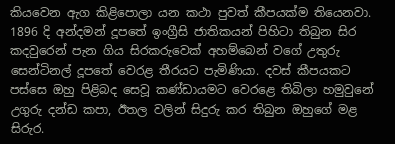කියවෙන ඇග කිළිපොලා යන කථා පුවත් කීපයක්ම තියෙනවා. 1896 දි අන්දමන් දූපතේ ඉංග්‍රීසි ජාතිකයන් පිහිටා තිබුන සිර කදවුරෙන් පැන ගිය සිරකරුවෙක් අහම්බෙන් වගේ උතුරු සෙන්ටිනල් දූපතේ වෙරළ තීරයට පැමිණියා. දවස් කීපයකට පස්සෙ ඔහු පිළිබද සෙවූ කණ්ඩායමට වෙරළෙ තිබිලා හමුවුනේ උගුරු දන්ඩ කපා, ඊතල වලින් සිදුරු කර තිබුන ඔහුගේ මළ සිරුර.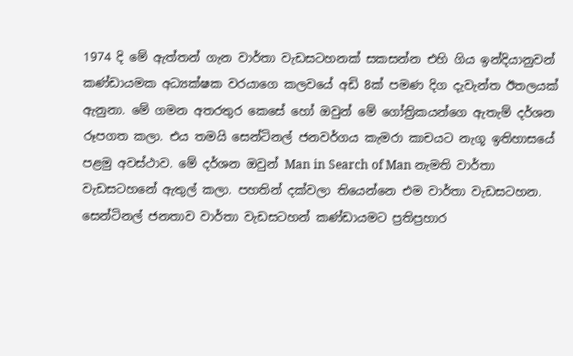1974 දි මේ ඇත්තන් ගැන වාර්තා වැඩසටහනක් සකසන්න එහි ගිය ඉන්දියානුවන් කණ්ඩායමක අධ්‍යක්ෂක වරයාගෙ කලවයේ අඩි 8ක් පමණ දිග දැවැන්ත ඊතලයක් ඇනුනා. මේ ගමන අතරතුර කෙසේ හෝ ඔවුන් මේ ගෝත්‍රිකයන්ගෙ ඇතැම් දර්ශන රූපගත කලා. එය තමයි සෙන්ටිනල් ජනවර්ගය කැමරා කාචයට නැගූ ඉතිහාසයේ පළමු අවස්ථාව. මේ දර්ශන ඔවුන් Man in Search of Man නැමති වාර්තා වැඩසටහනේ ඇතුල් කලා. පහතින් දක්වලා තියෙන්නෙ එම වාර්තා වැඩසටහන. සෙන්ටිනල් ජනතාව වාර්තා වැඩසටහන් කණ්ඩායමට ප්‍රතිප්‍රහාර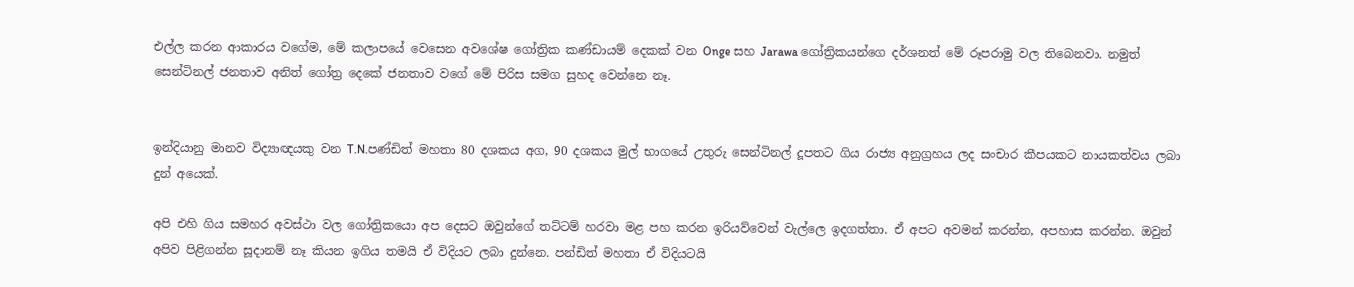එල්ල කරන ආකාරය වගේම, මේ කලාපයේ වෙසෙන අවශේෂ ගෝත්‍රික කණ්ඩායම් දෙකක් වන Onge සහ Jarawa ගෝත්‍රිකයන්ගෙ දර්ශනත් මේ රූපරාමු වල තිබෙනවා. නමුත් සෙන්ටිනල් ජනතාව අනිත් ගෝත්‍ර දෙකේ ජනතාව වගේ මේ පිරිස සමග සුහද වෙන්නෙ නෑ.


ඉන්දියානු මානව විද්‍යාඥයකු වන T.N.පණ්ඩිත් මහතා 80 දශකය අග, 90 දශකය මුල් භාගයේ උතුරු සෙන්ටිනල් දූපතට ගිය රාජ්‍ය අනුග්‍රහය ලද සංචාර කීපයකට නායකත්වය ලබා දුන් අයෙක්.

අපි එහි ගිය සමහර අවස්ථා වල ගෝත්‍රිකයො අප දෙසට ඔවුන්ගේ තට්ටම් හරවා මළ පහ කරන ඉරියව්වෙන් වැල්ලෙ ඉදගත්තා. ඒ අපට අවමන් කරන්න, අපහාස කරන්න. ඔවුන් අපිව පිළිගන්න සූදානම් නෑ කියන ඉගිය තමයි ඒ විදියට ලබා දුන්නෙ. පන්ඩිත් මහතා ඒ විදියටයි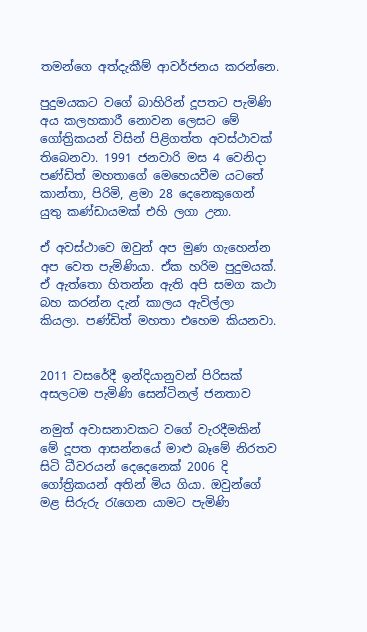තමන්ගෙ අත්දැකීම් ආවර්ජනය කරන්නෙ.

පුදුමයකට වගේ බාහිරින් දූපතට පැමිණි අය කලහකාරී නොවන ලෙසට මේ ගෝත්‍රිකයන් විසින් පිළිගත්ත අවස්ථාවක් තිබෙනවා. 1991 ජනවාරි මස 4 වෙනිදා පණ්ඩිත් මහතාගේ මෙහෙයවීම යටතේ කාන්තා, පිරිමි, ළමා 28 දෙනෙකුගෙන් යුතු කණ්ඩායමක් එහි ලගා උනා.

ඒ අවස්ථාවෙ ඔවුන් අප මුණ ගැහෙන්න අප වෙත පැමිණියා. ඒක හරිම පුදුමයක්. ඒ ඇත්තො හිතන්න ඇති අපි සමග කථා බහ කරන්න දැන් කාලය ඇවිල්ලා කියලා. පණ්ඩිත් මහතා එහෙම කියනවා.


2011 වසරේදී ඉන්දියානුවන් පිරිසක් අසලටම පැමිණි සෙන්ටිනල් ජනතාව

නමුත් අවාසනාවකට වගේ වැරදීමකින් මේ දූපත ආසන්නයේ මාළු බෑමේ නිරතව සිටි ධීවරයන් දෙදෙනෙක් 2006 දි ගෝත්‍රිකයන් අතින් මිය ගියා. ඔවුන්ගේ මළ සිරුරු රැගෙන යාමට පැමිණි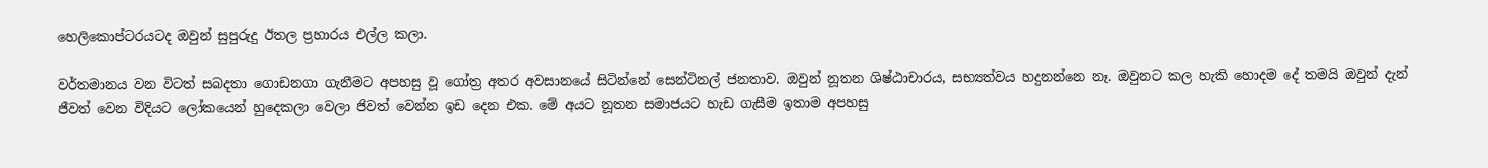හෙලිකොප්ටරයටද ඔවුන් සුපුරුදු ඊතල ප්‍රහාරය එල්ල කලා.

වර්තමානය වන විටත් සබදතා ගොඩනගා ගැනීමට අපහසු වූ ගෝත්‍ර අතර අවසානයේ සිටින්නේ සෙන්ටිනල් ජනතාව. ඔවුන් නූතන ශිෂ්ඨාචාරය, සභ්‍යත්වය හදුනන්නෙ නෑ. ඔවුනට කල හැකි හොදම දේ තමයි ඔවුන් දැන් ජීවත් වෙන විදියට ලෝකයෙන් හුදෙකලා වෙලා ජිවත් වෙන්න ඉඩ දෙන එක. මේ අයට නූතන සමාජයට හැඩ ගැසීම ඉතාම අපහසු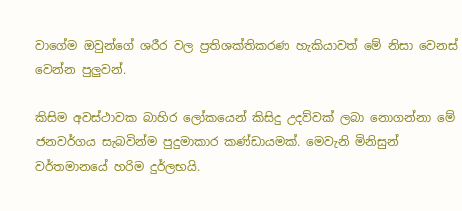වාගේම ඔවුන්ගේ ශරීර වල ප්‍රතිශක්තිකරණ හැකියාවත් මේ නිසා වෙනස් වෙන්න පුලුවන්.

කිසිම අවස්ථාවක බාහිර ලෝකයෙන් කිසිදු උදව්වක් ලබා නොගන්නා මේ ජනවර්ගය සැබවින්ම පුදුමාකාර කණ්ඩායමක්. මෙවැනි මිනිසුන් වර්තමානයේ හරිම දුර්ලභයි.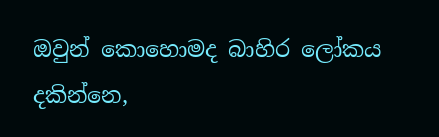ඔවුන් කොහොමද බාහිර ලෝකය දකින්නෙ,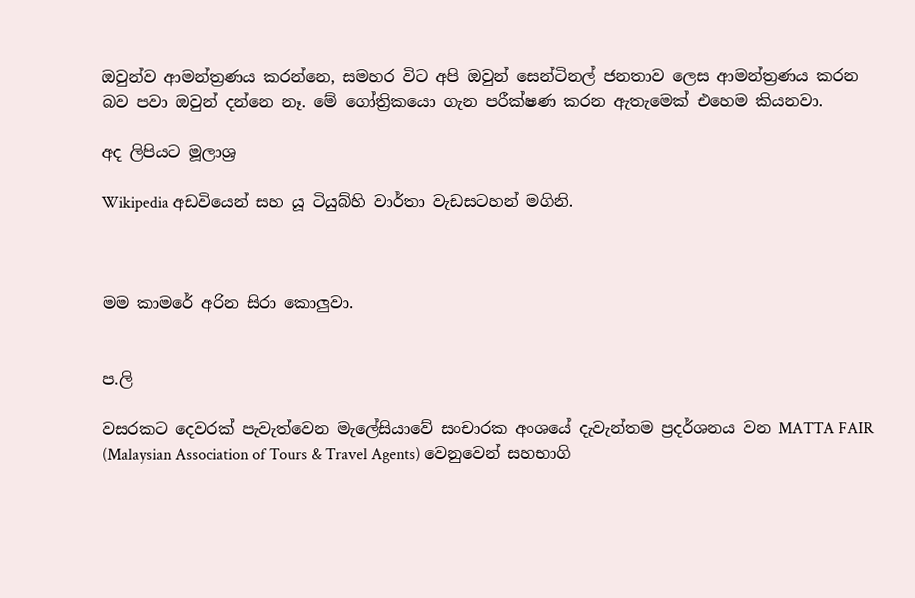ඔවුන්ව ආමන්ත්‍රණය කරන්නෙ, සමහර විට අපි ඔවුන් සෙන්ටිනල් ජනතාව ලෙස ආමන්ත්‍රණය කරන බව පවා ඔවුන් දන්නෙ නෑ. මේ ගෝත්‍රිකයො ගැන පරීක්ෂණ කරන ඇතැමෙක් එහෙම කියනවා.

අද ලිපියට මූලාශ්‍ර

Wikipedia අඩවියෙන් සහ යූ ටියුබ්හි වාර්තා වැඩසටහන් මගිනි.



මම කාමරේ අරින සිරා කොලුවා.


ප.ලි

වසරකට දෙවරක් පැවැත්වෙන මැලේසියාවේ සංචාරක අංශයේ දැවැන්තම ප්‍රදර්ශනය වන MATTA FAIR (Malaysian Association of Tours & Travel Agents) වෙනුවෙන් සහභාගි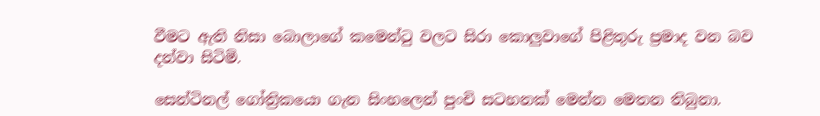වීමට ඇති නිසා බොලාගේ කමෙන්ටු වලට සිරා කොලුවාගේ පිළිතුරු ප්‍රමාද වන බව දන්වා සිටිමි.

සෙන්ටිනල් ගෝත්‍රිකයො ගැන සිංහලෙන් පුංචි සටහනක් මෙන්න මෙතන තිබුනා.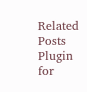Related Posts Plugin for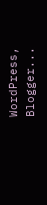WordPress, Blogger...